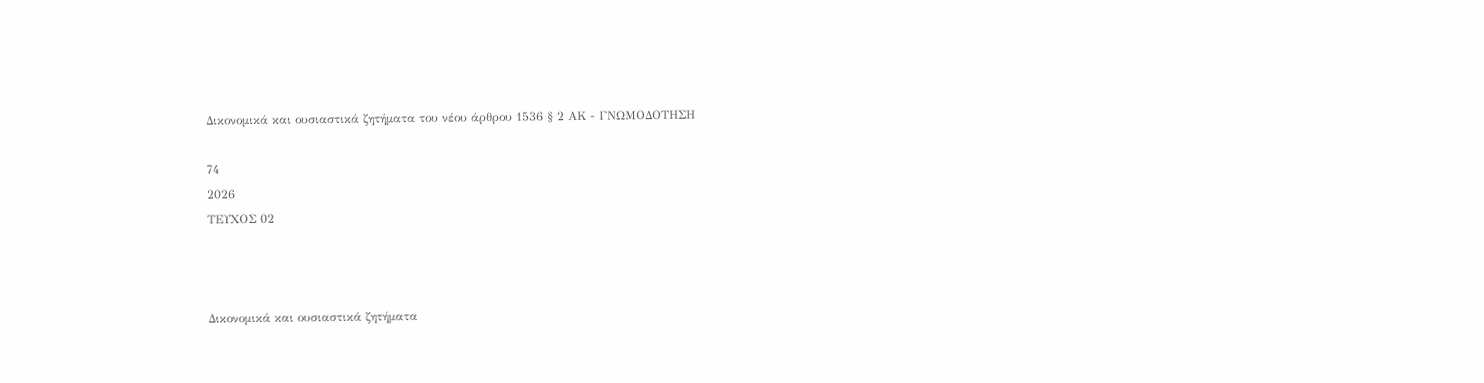Δικονομικά και ουσιαστικά ζητήματα του νέου άρθρου 1536 § 2 ΑΚ - ΓΝΩΜΟΔΟΤΗΣΗ

74
2026
ΤΕΥΧΟΣ 02



Δικονομικά και ουσιαστικά ζητήματα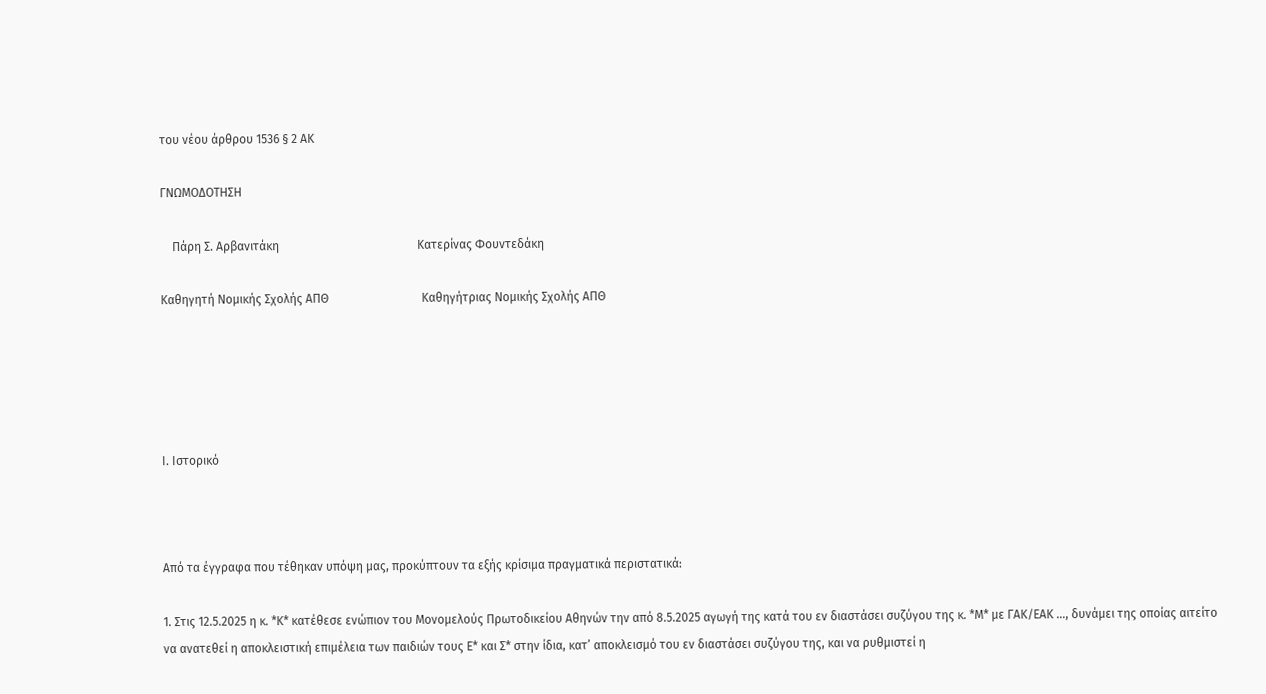του νέου άρθρου 1536 § 2 ΑΚ

ΓΝΩΜΟΔΟΤΗΣΗ

    Πάρη Σ. Αρβανιτάκη                                              Κατερίνας Φουντεδάκη

Καθηγητή Νομικής Σχολής ΑΠΘ                               Καθηγήτριας Νομικής Σχολής ΑΠΘ





Ι. Ιστορικό



Από τα έγγραφα που τέθηκαν υπόψη μας, προκύπτουν τα εξής κρίσιμα πραγματικά περιστατικά:

1. Στις 12.5.2025 η κ. *Κ* κατέθεσε ενώπιον του Μονομελούς Πρωτοδικείου Αθηνών την από 8.5.2025 αγωγή της κατά του εν διαστάσει συζύγου της κ. *Μ* με ΓΑΚ/ΕΑΚ …, δυνάμει της οποίας αιτείτο να ανατεθεί η αποκλειστική επιμέλεια των παιδιών τους Ε* και Σ* στην ίδια, κατ’ αποκλεισμό του εν διαστάσει συζύγου της, και να ρυθμιστεί η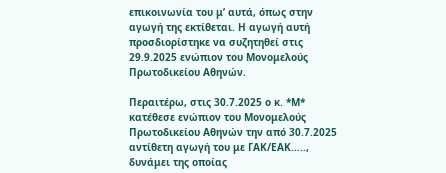επικοινωνία του μ’ αυτά, όπως στην αγωγή της εκτίθεται. Η αγωγή αυτή προσδιορίστηκε να συζητηθεί στις 29.9.2025 ενώπιον του Μονομελούς Πρωτοδικείου Αθηνών.

Περαιτέρω, στις 30.7.2025 ο κ. *Μ* κατέθεσε ενώπιον του Μονομελούς Πρωτοδικείου Αθηνών την από 30.7.2025 αντίθετη αγωγή του με ΓΑΚ/ΕΑΚ….., δυνάμει της οποίας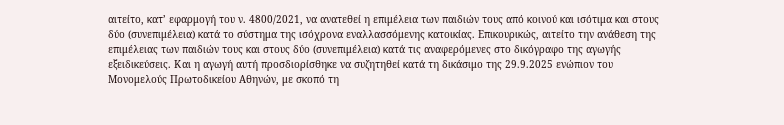αιτείτο, κατ’ εφαρμογή του ν. 4800/2021, να ανατεθεί η επιμέλεια των παιδιών τους από κοινού και ισότιμα και στους δύο (συνεπιμέλεια) κατά το σύστημα της ισόχρονα εναλλασσόμενης κατοικίας. Επικουρικώς, αιτείτο την ανάθεση της επιμέλειας των παιδιών τους και στους δύο (συνεπιμέλεια) κατά τις αναφερόμενες στο δικόγραφο της αγωγής εξειδικεύσεις. Και η αγωγή αυτή προσδιορίσθηκε να συζητηθεί κατά τη δικάσιμο της 29.9.2025 ενώπιον του Μονομελούς Πρωτοδικείου Αθηνών, με σκοπό τη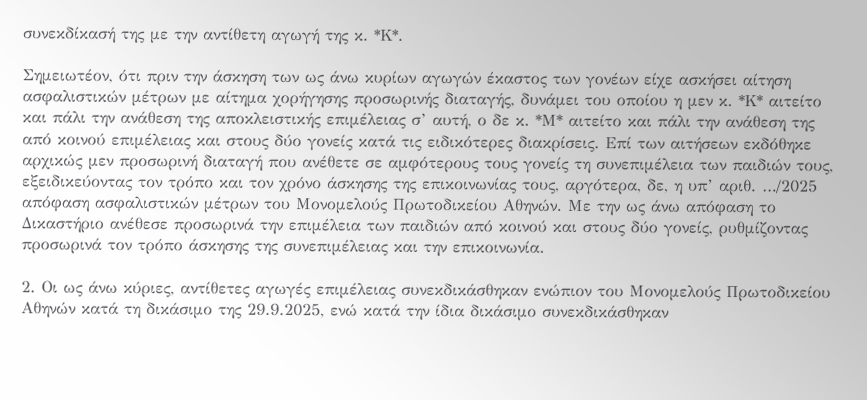συνεκδίκασή της με την αντίθετη αγωγή της κ. *Κ*.

Σημειωτέον, ότι πριν την άσκηση των ως άνω κυρίων αγωγών έκαστος των γονέων είχε ασκήσει αίτηση ασφαλιστικών μέτρων με αίτημα χορήγησης προσωρινής διαταγής, δυνάμει του οποίου η μεν κ. *Κ* αιτείτο και πάλι την ανάθεση της αποκλειστικής επιμέλειας σ’ αυτή, ο δε κ. *Μ* αιτείτο και πάλι την ανάθεση της από κοινού επιμέλειας και στους δύο γονείς κατά τις ειδικότερες διακρίσεις. Επί των αιτήσεων εκδόθηκε αρχικώς μεν προσωρινή διαταγή που ανέθετε σε αμφότερους τους γονείς τη συνεπιμέλεια των παιδιών τους, εξειδικεύοντας τον τρόπο και τον χρόνο άσκησης της επικοινωνίας τους, αργότερα, δε, η υπ’ αριθ. …/2025 απόφαση ασφαλιστικών μέτρων του Μονομελούς Πρωτοδικείου Αθηνών. Με την ως άνω απόφαση το Δικαστήριο ανέθεσε προσωρινά την επιμέλεια των παιδιών από κοινού και στους δύο γονείς, ρυθμίζοντας προσωρινά τον τρόπο άσκησης της συνεπιμέλειας και την επικοινωνία.

2. Οι ως άνω κύριες, αντίθετες αγωγές επιμέλειας συνεκδικάσθηκαν ενώπιον του Μονομελούς Πρωτοδικείου Αθηνών κατά τη δικάσιμο της 29.9.2025, ενώ κατά την ίδια δικάσιμο συνεκδικάσθηκαν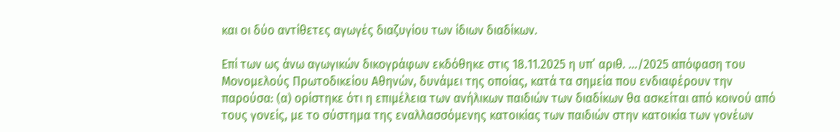και οι δύο αντίθετες αγωγές διαζυγίου των ίδιων διαδίκων.

Επί των ως άνω αγωγικών δικογράφων εκδόθηκε στις 18.11.2025 η υπ’ αριθ. …/2025 απόφαση του Μονομελούς Πρωτοδικείου Αθηνών, δυνάμει της οποίας, κατά τα σημεία που ενδιαφέρουν την παρούσα: (α) ορίστηκε ότι η επιμέλεια των ανήλικων παιδιών των διαδίκων θα ασκείται από κοινού από τους γονείς, με το σύστημα της εναλλασσόμενης κατοικίας των παιδιών στην κατοικία των γονέων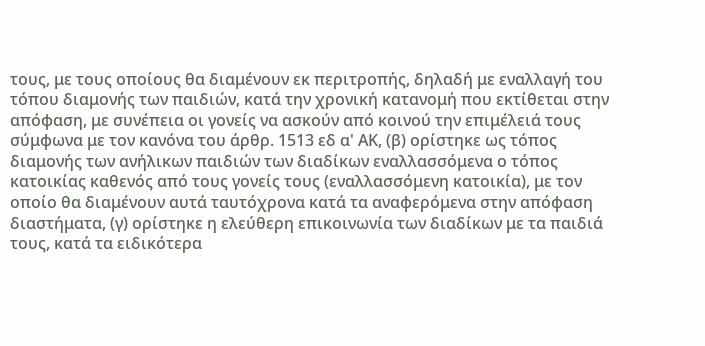τους, με τους οποίους θα διαμένουν εκ περιτροπής, δηλαδή με εναλλαγή του τόπου διαμονής των παιδιών, κατά την χρονική κατανομή που εκτίθεται στην απόφαση, με συνέπεια οι γονείς να ασκούν από κοινού την επιμέλειά τους σύμφωνα με τον κανόνα του άρθρ. 1513 εδ α' ΑΚ, (β) ορίστηκε ως τόπος διαμονής των ανήλικων παιδιών των διαδίκων εναλλασσόμενα ο τόπος κατοικίας καθενός από τους γονείς τους (εναλλασσόμενη κατοικία), με τον οποίο θα διαμένουν αυτά ταυτόχρονα κατά τα αναφερόμενα στην απόφαση διαστήματα, (γ) ορίστηκε η ελεύθερη επικοινωνία των διαδίκων με τα παιδιά τους, κατά τα ειδικότερα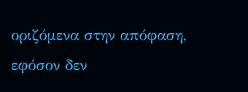οριζόμενα στην απόφαση, εφόσον δεν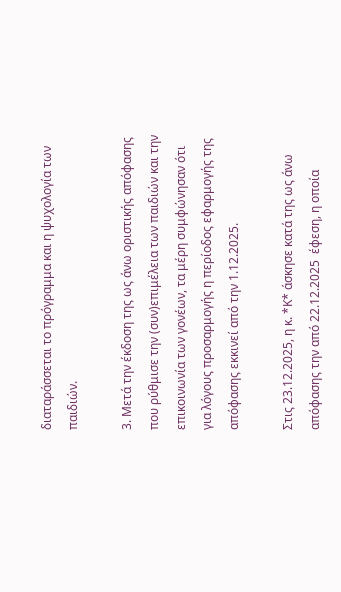διαταράσσεται το πρόγραμμα και η ψυχολογία των παιδιών.

3. Μετά την έκδοση της ως άνω οριστικής απόφασης που ρύθμισε την (συν)επιμέλεια των παιδιών και την επικοινωνία των γονέων, τα μέρη συμφώνησαν ότι για λόγους προσαρμογής η περίοδος εφαρμογής της απόφασης εκκινεί από την 1.12.2025.

Στις 23.12.2025, η κ. *Κ* άσκησε κατά της ως άνω απόφασης την από 22.12.2025  έφεση, η οποία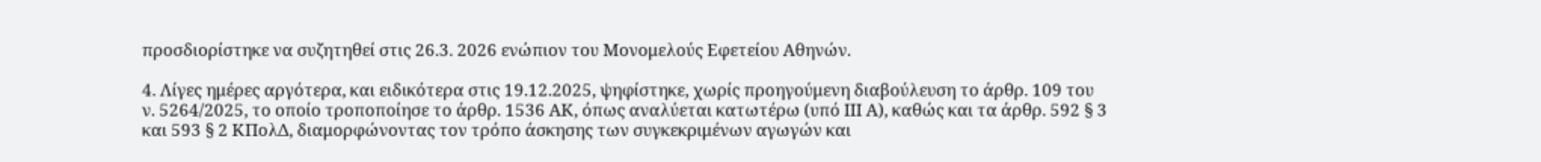προσδιορίστηκε να συζητηθεί στις 26.3. 2026 ενώπιον του Μονομελούς Εφετείου Αθηνών.

4. Λίγες ημέρες αργότερα, και ειδικότερα στις 19.12.2025, ψηφίστηκε, χωρίς προηγούμενη διαβούλευση το άρθρ. 109 του ν. 5264/2025, το οποίο τροποποίησε το άρθρ. 1536 ΑΚ, όπως αναλύεται κατωτέρω (υπό ΙΙΙ Α), καθώς και τα άρθρ. 592 § 3 και 593 § 2 ΚΠολΔ, διαμορφώνοντας τον τρόπο άσκησης των συγκεκριμένων αγωγών και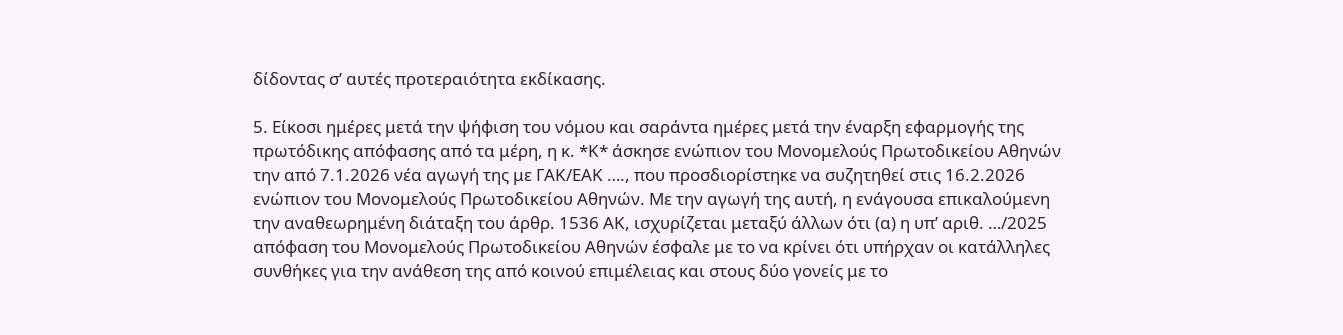δίδοντας σ’ αυτές προτεραιότητα εκδίκασης.

5. Είκοσι ημέρες μετά την ψήφιση του νόμου και σαράντα ημέρες μετά την έναρξη εφαρμογής της πρωτόδικης απόφασης από τα μέρη, η κ. *Κ* άσκησε ενώπιον του Μονομελούς Πρωτοδικείου Αθηνών την από 7.1.2026 νέα αγωγή της με ΓΑΚ/ΕΑΚ …., που προσδιορίστηκε να συζητηθεί στις 16.2.2026 ενώπιον του Μονομελούς Πρωτοδικείου Αθηνών. Με την αγωγή της αυτή, η ενάγουσα επικαλούμενη την αναθεωρημένη διάταξη του άρθρ. 1536 ΑΚ, ισχυρίζεται μεταξύ άλλων ότι (α) η υπ’ αριθ. …/2025 απόφαση του Μονομελούς Πρωτοδικείου Αθηνών έσφαλε με το να κρίνει ότι υπήρχαν οι κατάλληλες συνθήκες για την ανάθεση της από κοινού επιμέλειας και στους δύο γονείς με το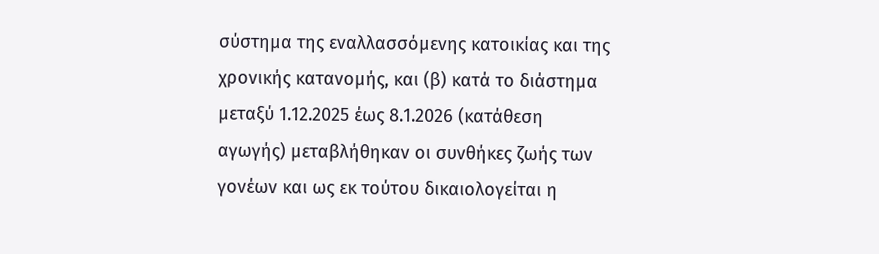σύστημα της εναλλασσόμενης κατοικίας και της χρονικής κατανομής, και (β) κατά το διάστημα μεταξύ 1.12.2025 έως 8.1.2026 (κατάθεση αγωγής) μεταβλήθηκαν οι συνθήκες ζωής των γονέων και ως εκ τούτου δικαιολογείται η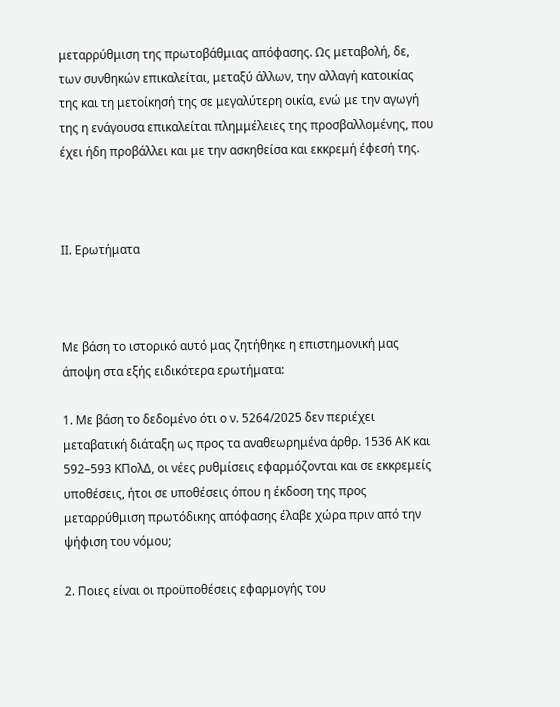μεταρρύθμιση της πρωτοβάθμιας απόφασης. Ως μεταβολή, δε, των συνθηκών επικαλείται, μεταξύ άλλων, την αλλαγή κατοικίας της και τη μετοίκησή της σε μεγαλύτερη οικία, ενώ με την αγωγή της η ενάγουσα επικαλείται πλημμέλειες της προσβαλλομένης, που έχει ήδη προβάλλει και με την ασκηθείσα και εκκρεμή έφεσή της.



ΙΙ. Ερωτήματα



Με βάση το ιστορικό αυτό μας ζητήθηκε η επιστημονική μας άποψη στα εξής ειδικότερα ερωτήματα:

1. Με βάση το δεδομένο ότι ο ν. 5264/2025 δεν περιέχει μεταβατική διάταξη ως προς τα αναθεωρημένα άρθρ. 1536 ΑΚ και 592–593 ΚΠολΔ, οι νέες ρυθμίσεις εφαρμόζονται και σε εκκρεμείς υποθέσεις, ήτοι σε υποθέσεις όπου η έκδοση της προς μεταρρύθμιση πρωτόδικης απόφασης έλαβε χώρα πριν από την ψήφιση του νόμου;

2. Ποιες είναι οι προϋποθέσεις εφαρμογής του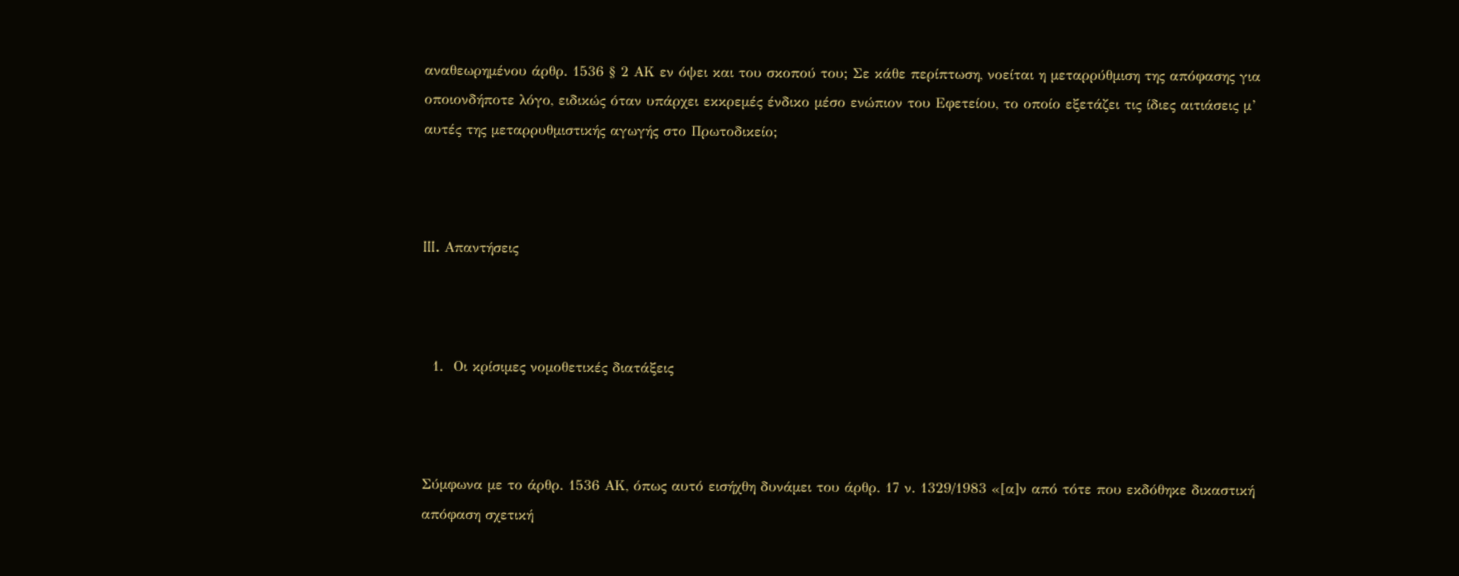αναθεωρημένου άρθρ. 1536 § 2 ΑΚ εν όψει και του σκοπού του; Σε κάθε περίπτωση, νοείται η μεταρρύθμιση της απόφασης για οποιονδήποτε λόγο, ειδικώς όταν υπάρχει εκκρεμές ένδικο μέσο ενώπιον του Εφετείου, το οποίο εξετάζει τις ίδιες αιτιάσεις μ’ αυτές της μεταρρυθμιστικής αγωγής στο Πρωτοδικείο;



III. Απαντήσεις



  1.  Οι κρίσιμες νομοθετικές διατάξεις



Σύμφωνα με το άρθρ. 1536 ΑΚ, όπως αυτό εισήχθη δυνάμει του άρθρ. 17 ν. 1329/1983 «[α]ν από τότε που εκδόθηκε δικαστική απόφαση σχετική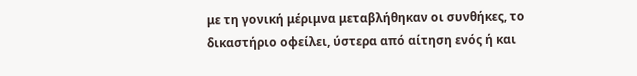με τη γονική μέριμνα μεταβλήθηκαν οι συνθήκες, το δικαστήριο οφείλει, ύστερα από αίτηση ενός ή και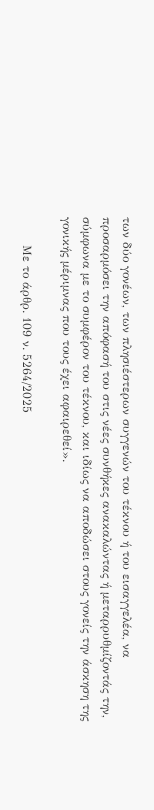των δύο γονέων, των πλησιέστερων συγγενών του τέκνου ή του εισαγγελέα, να προσαρμόσει την απόφασή του στις νέες συνθήκες ανακαλώντας ή μεταρρυθμίζοντάς την, σύμφωνα με το συμφέρον του τέκνου, και ιδίως να αποδώσει στους γονείς την άσκηση της γονικής μέριμνας που τους έχει αφαιρεθεί».

       Με το άρθρ. 109 ν. 5264/2025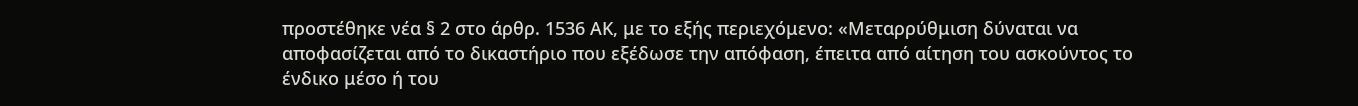προστέθηκε νέα § 2 στο άρθρ. 1536 ΑΚ, με το εξής περιεχόμενο: «Μεταρρύθμιση δύναται να αποφασίζεται από το δικαστήριο που εξέδωσε την απόφαση, έπειτα από αίτηση του ασκούντος το ένδικο μέσο ή του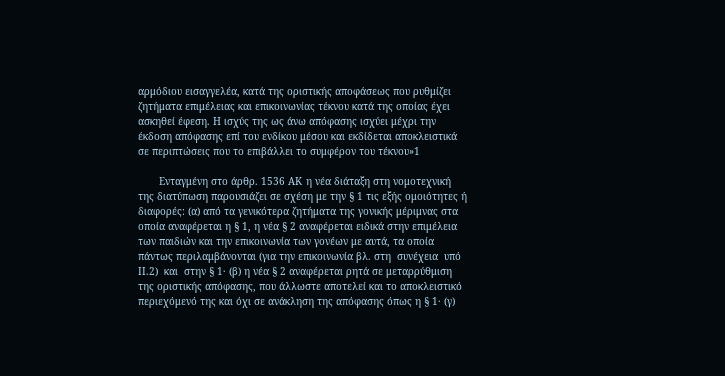αρμόδιου εισαγγελέα, κατά της οριστικής αποφάσεως που ρυθμίζει ζητήματα επιμέλειας και επικοινωνίας τέκνου κατά της οποίας έχει ασκηθεί έφεση. Η ισχύς της ως άνω απόφασης ισχύει μέχρι την έκδοση απόφασης επί του ενδίκου μέσου και εκδίδεται αποκλειστικά σε περιπτώσεις που το επιβάλλει το συμφέρον του τέκνου»1

       Ενταγμένη στο άρθρ. 1536 ΑΚ η νέα διάταξη στη νομοτεχνική της διατύπωση παρουσιάζει σε σχέση με την § 1 τις εξής ομοιότητες ή διαφορές: (α) από τα γενικότερα ζητήματα της γονικής μέριμνας στα οποία αναφέρεται η § 1, η νέα § 2 αναφέρεται ειδικά στην επιμέλεια των παιδιών και την επικοινωνία των γονέων με αυτά, τα οποία πάντως περιλαμβάνονται (για την επικοινωνία βλ. στη  συνέχεια  υπό ΙΙ.2)  και  στην § 1· (β) η νέα § 2 αναφέρεται ρητά σε μεταρρύθμιση της οριστικής απόφασης, που άλλωστε αποτελεί και το αποκλειστικό περιεχόμενό της και όχι σε ανάκληση της απόφασης όπως η § 1· (γ)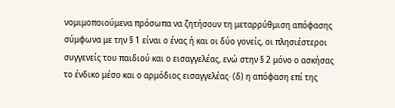νομιμοποιούμενα πρόσωπα να ζητήσουν τη μεταρρύθμιση απόφασης σύμφωνα με την § 1 είναι ο ένας ή και οι δύο γονείς, οι πλησιέστεροι συγγενείς του παιδιού και ο εισαγγελέας, ενώ στην § 2 μόνο ο ασκήσας το ένδικο μέσο και ο αρμόδιος εισαγγελέας· (δ) η απόφαση επί της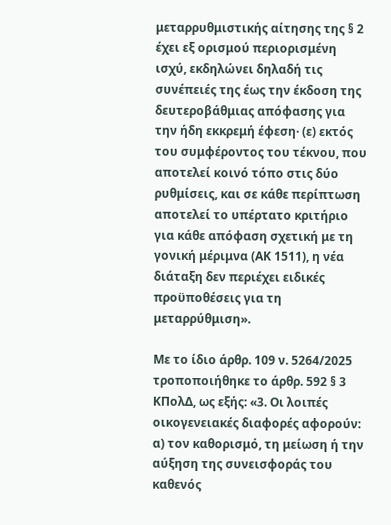μεταρρυθμιστικής αίτησης της § 2 έχει εξ ορισμού περιορισμένη ισχύ, εκδηλώνει δηλαδή τις συνέπειές της έως την έκδοση της δευτεροβάθμιας απόφασης για την ήδη εκκρεμή έφεση· (ε) εκτός του συμφέροντος του τέκνου, που αποτελεί κοινό τόπο στις δύο ρυθμίσεις, και σε κάθε περίπτωση αποτελεί το υπέρτατο κριτήριο για κάθε απόφαση σχετική με τη γονική μέριμνα (ΑΚ 1511), η νέα διάταξη δεν περιέχει ειδικές προϋποθέσεις για τη μεταρρύθμιση».

Με το ίδιο άρθρ. 109 ν. 5264/2025 τροποποιήθηκε το άρθρ. 592 § 3 ΚΠολΔ, ως εξής: «3. Οι λοιπές οικογενειακές διαφορές αφορούν: α) τον καθορισμό, τη μείωση ή την αύξηση της συνεισφοράς του καθενός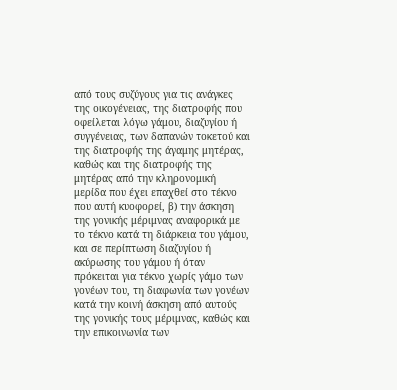από τους συζύγους για τις ανάγκες της οικογένειας, της διατροφής που οφείλεται λόγω γάμου, διαζυγίου ή συγγένειας, των δαπανών τοκετού και της διατροφής της άγαμης μητέρας, καθώς και της διατροφής της μητέρας από την κληρονομική μερίδα που έχει επαχθεί στο τέκνο που αυτή κυοφορεί, β) την άσκηση της γονικής μέριμνας αναφορικά με το τέκνο κατά τη διάρκεια του γάμου, και σε περίπτωση διαζυγίου ή ακύρωσης του γάμου ή όταν πρόκειται για τέκνο χωρίς γάμο των γονέων του, τη διαφωνία των γονέων κατά την κοινή άσκηση από αυτούς της γονικής τους μέριμνας, καθώς και την επικοινωνία των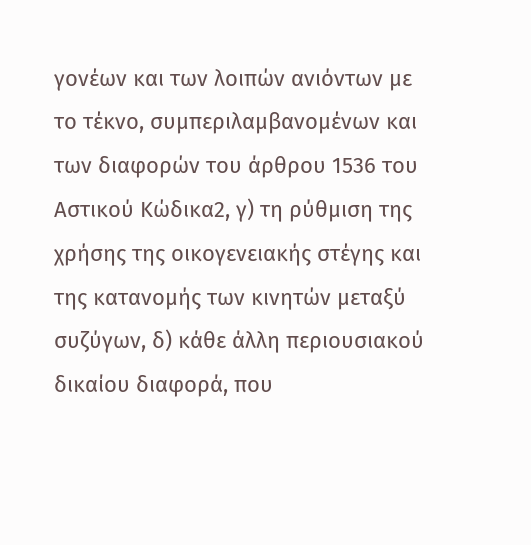γονέων και των λοιπών ανιόντων με το τέκνο, συμπεριλαμβανομένων και των διαφορών του άρθρου 1536 του Αστικού Κώδικα2, γ) τη ρύθμιση της χρήσης της οικογενειακής στέγης και της κατανομής των κινητών μεταξύ συζύγων, δ) κάθε άλλη περιουσιακού δικαίου διαφορά, που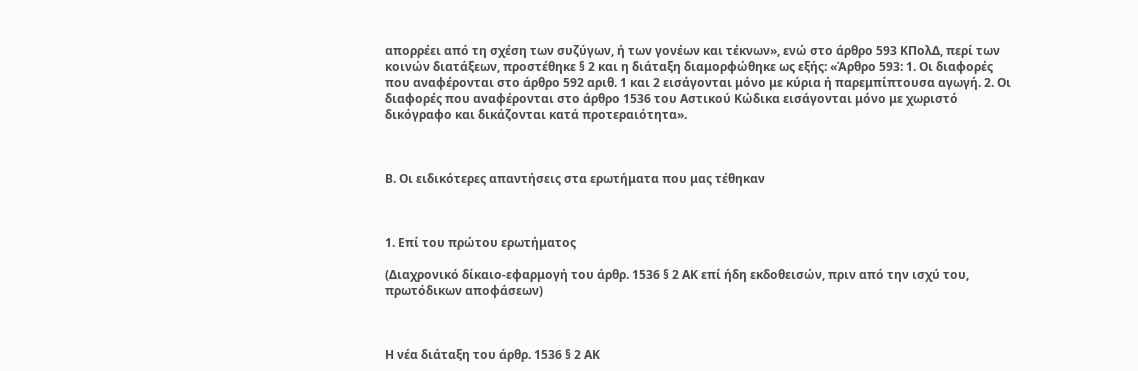απορρέει από τη σχέση των συζύγων, ή των γονέων και τέκνων», ενώ στο άρθρο 593 ΚΠολΔ, περί των κοινών διατάξεων, προστέθηκε § 2 και η διάταξη διαμορφώθηκε ως εξής: «Άρθρο 593: 1. Οι διαφορές που αναφέρονται στο άρθρο 592 αριθ. 1 και 2 εισάγονται μόνο με κύρια ή παρεμπίπτουσα αγωγή. 2. Οι διαφορές που αναφέρονται στο άρθρο 1536 του Αστικού Κώδικα εισάγονται μόνο με χωριστό δικόγραφο και δικάζονται κατά προτεραιότητα».



Β. Οι ειδικότερες απαντήσεις στα ερωτήματα που μας τέθηκαν



1. Επί του πρώτου ερωτήματος

(Διαχρονικό δίκαιο-εφαρμογή του άρθρ. 1536 § 2 ΑΚ επί ήδη εκδοθεισών, πριν από την ισχύ του, πρωτόδικων αποφάσεων)



Η νέα διάταξη του άρθρ. 1536 § 2 ΑΚ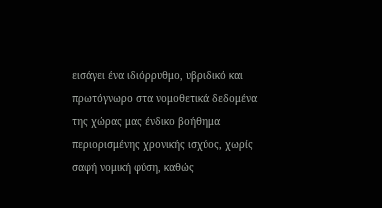εισάγει ένα ιδιόρρυθμο, υβριδικό και πρωτόγνωρο στα νομοθετικά δεδομένα της χώρας μας ένδικο βοήθημα περιορισμένης χρονικής ισχύος, χωρίς σαφή νομική φύση, καθώς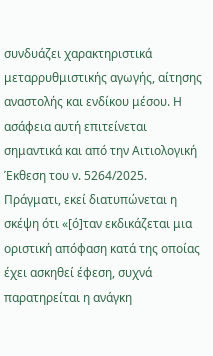συνδυάζει χαρακτηριστικά μεταρρυθμιστικής αγωγής, αίτησης αναστολής και ενδίκου μέσου. Η ασάφεια αυτή επιτείνεται σημαντικά και από την Αιτιολογική Έκθεση του ν. 5264/2025. Πράγματι, εκεί διατυπώνεται η σκέψη ότι «[ό]ταν εκδικάζεται μια οριστική απόφαση κατά της οποίας έχει ασκηθεί έφεση, συχνά παρατηρείται η ανάγκη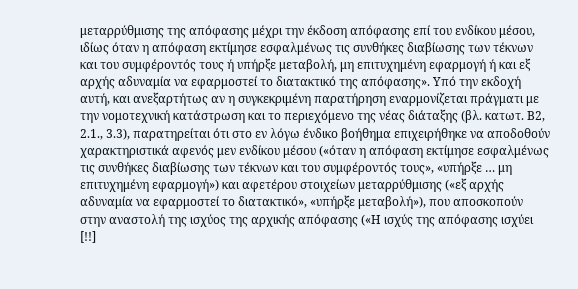μεταρρύθμισης της απόφασης μέχρι την έκδοση απόφασης επί του ενδίκου μέσου, ιδίως όταν η απόφαση εκτίμησε εσφαλμένως τις συνθήκες διαβίωσης των τέκνων και του συμφέροντός τους ή υπήρξε μεταβολή, μη επιτυχημένη εφαρμογή ή και εξ αρχής αδυναμία να εφαρμοστεί το διατακτικό της απόφασης». Υπό την εκδοχή αυτή, και ανεξαρτήτως αν η συγκεκριμένη παρατήρηση εναρμονίζεται πράγματι με την νομοτεχνική κατάστρωση και το περιεχόμενο της νέας διάταξης (βλ. κατωτ. Β2, 2.1., 3.3), παρατηρείται ότι στο εν λόγω ένδικο βοήθημα επιχειρήθηκε να αποδοθούν χαρακτηριστικά αφενός μεν ενδίκου μέσου («όταν η απόφαση εκτίμησε εσφαλμένως τις συνθήκες διαβίωσης των τέκνων και του συμφέροντός τους», «υπήρξε … μη επιτυχημένη εφαρμογή») και αφετέρου στοιχείων μεταρρύθμισης («εξ αρχής αδυναμία να εφαρμοστεί το διατακτικό», «υπήρξε μεταβολή»), που αποσκοπούν στην αναστολή της ισχύος της αρχικής απόφασης («Η ισχύς της απόφασης ισχύει [!!]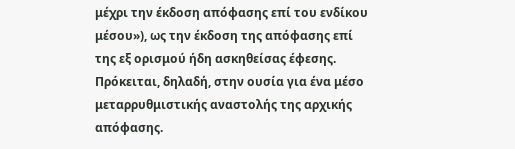μέχρι την έκδοση απόφασης επί του ενδίκου μέσου»), ως την έκδοση της απόφασης επί της εξ ορισμού ήδη ασκηθείσας έφεσης. Πρόκειται, δηλαδή, στην ουσία για ένα μέσο μεταρρυθμιστικής αναστολής της αρχικής απόφασης.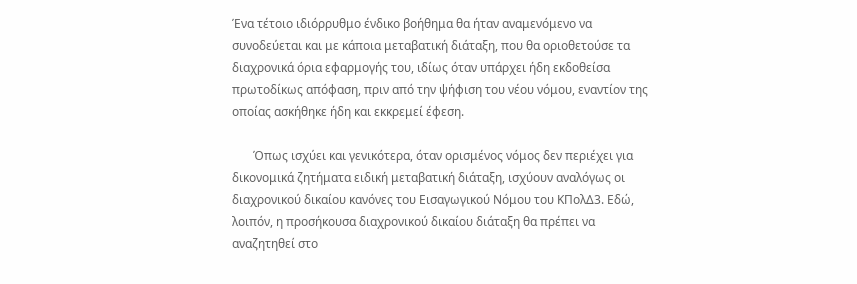Ένα τέτοιο ιδιόρρυθμο ένδικο βοήθημα θα ήταν αναμενόμενο να συνοδεύεται και με κάποια μεταβατική διάταξη, που θα οριοθετούσε τα διαχρονικά όρια εφαρμογής του, ιδίως όταν υπάρχει ήδη εκδοθείσα πρωτοδίκως απόφαση, πριν από την ψήφιση του νέου νόμου, εναντίον της οποίας ασκήθηκε ήδη και εκκρεμεί έφεση.

       Όπως ισχύει και γενικότερα, όταν ορισμένος νόμος δεν περιέχει για δικονομικά ζητήματα ειδική μεταβατική διάταξη, ισχύουν αναλόγως οι διαχρονικού δικαίου κανόνες του Εισαγωγικού Νόμου του ΚΠολΔ3. Εδώ, λοιπόν, η προσήκουσα διαχρονικού δικαίου διάταξη θα πρέπει να αναζητηθεί στο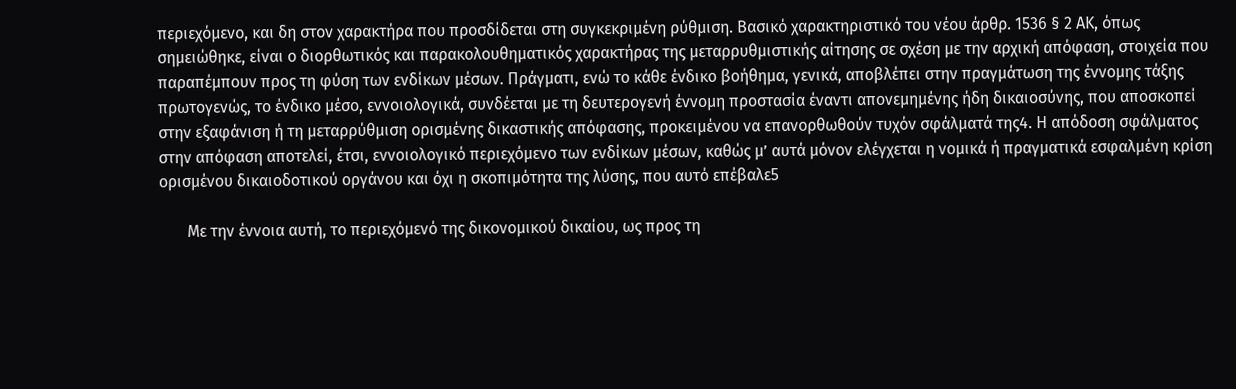περιεχόμενο, και δη στον χαρακτήρα που προσδίδεται στη συγκεκριμένη ρύθμιση. Βασικό χαρακτηριστικό του νέου άρθρ. 1536 § 2 ΑΚ, όπως σημειώθηκε, είναι ο διορθωτικός και παρακολουθηματικός χαρακτήρας της μεταρρυθμιστικής αίτησης σε σχέση με την αρχική απόφαση, στοιχεία που παραπέμπουν προς τη φύση των ενδίκων μέσων. Πράγματι, ενώ το κάθε ένδικο βοήθημα, γενικά, αποβλέπει στην πραγμάτωση της έννομης τάξης πρωτογενώς, το ένδικο μέσο, εννοιολογικά, συνδέεται με τη δευτερογενή έννομη προστασία έναντι απονεμημένης ήδη δικαιοσύνης, που αποσκοπεί στην εξαφάνιση ή τη μεταρρύθμιση ορισμένης δικαστικής απόφασης, προκειμένου να επανορθωθούν τυχόν σφάλματά της4. Η απόδοση σφάλματος στην απόφαση αποτελεί, έτσι, εννοιολογικό περιεχόμενο των ενδίκων μέσων, καθώς μ’ αυτά μόνον ελέγχεται η νομικά ή πραγματικά εσφαλμένη κρίση ορισμένου δικαιοδοτικού οργάνου και όχι η σκοπιμότητα της λύσης, που αυτό επέβαλε5

       Με την έννοια αυτή, το περιεχόμενό της δικονομικού δικαίου, ως προς τη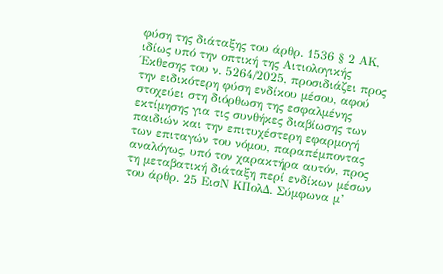φύση της διάταξης του άρθρ. 1536 § 2 ΑΚ, ιδίως υπό την οπτική της Αιτιολογικής Έκθεσης του ν. 5264/2025, προσιδιάζει προς την ειδικότερη φύση ενδίκου μέσου, αφού στοχεύει στη διόρθωση της εσφαλμένης εκτίμησης για τις συνθήκες διαβίωσης των παιδιών και την επιτυχέστερη εφαρμογή των επιταγών του νόμου, παραπέμποντας αναλόγως, υπό τον χαρακτήρα αυτόν, προς τη μεταβατική διάταξη περί ενδίκων μέσων του άρθρ. 25 ΕισΝ ΚΠολΔ. Σύμφωνα μ’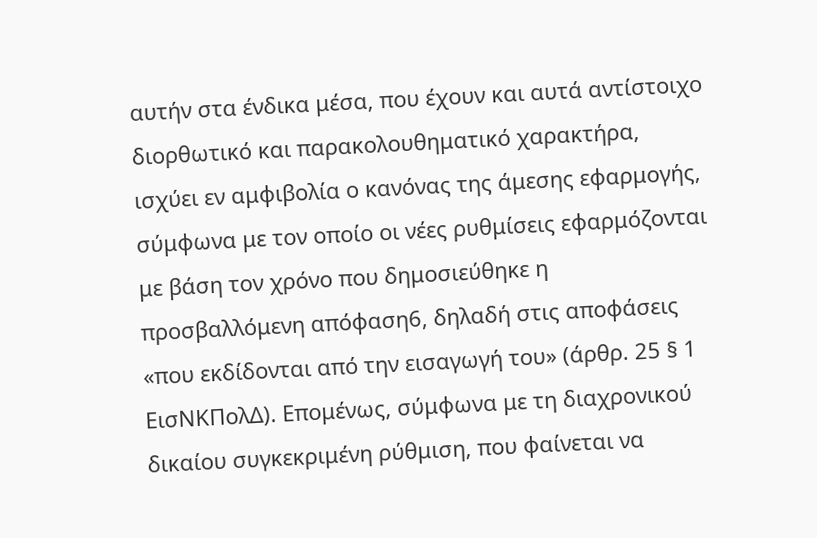αυτήν στα ένδικα μέσα, που έχουν και αυτά αντίστοιχο διορθωτικό και παρακολουθηματικό χαρακτήρα, ισχύει εν αμφιβολία ο κανόνας της άμεσης εφαρμογής, σύμφωνα με τον οποίο οι νέες ρυθμίσεις εφαρμόζονται με βάση τον χρόνο που δημοσιεύθηκε η προσβαλλόμενη απόφαση6, δηλαδή στις αποφάσεις «που εκδίδονται από την εισαγωγή του» (άρθρ. 25 § 1 ΕισΝΚΠολΔ). Επομένως, σύμφωνα με τη διαχρονικού δικαίου συγκεκριμένη ρύθμιση, που φαίνεται να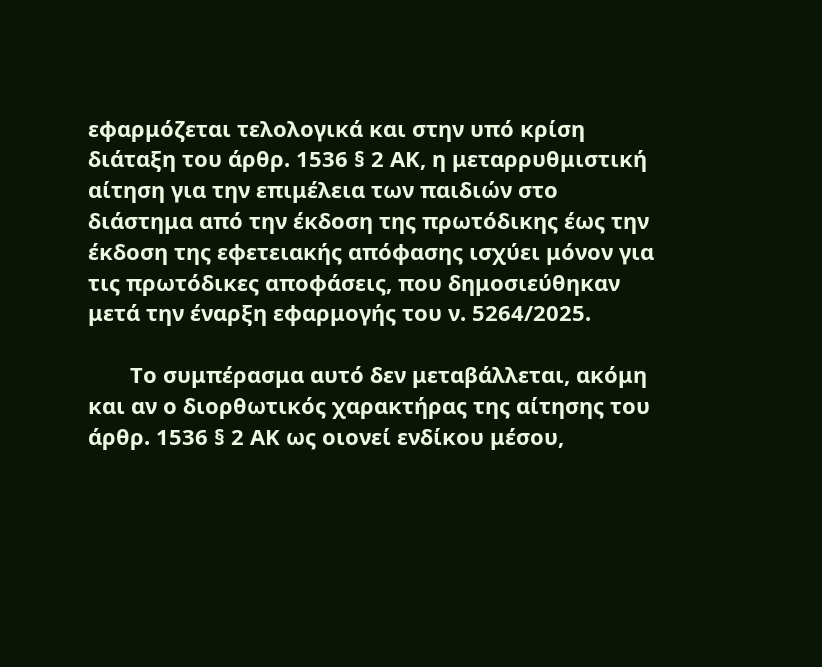εφαρμόζεται τελολογικά και στην υπό κρίση διάταξη του άρθρ. 1536 § 2 ΑΚ, η μεταρρυθμιστική αίτηση για την επιμέλεια των παιδιών στο διάστημα από την έκδοση της πρωτόδικης έως την έκδοση της εφετειακής απόφασης ισχύει μόνον για τις πρωτόδικες αποφάσεις, που δημοσιεύθηκαν μετά την έναρξη εφαρμογής του ν. 5264/2025.

       Το συμπέρασμα αυτό δεν μεταβάλλεται, ακόμη και αν ο διορθωτικός χαρακτήρας της αίτησης του άρθρ. 1536 § 2 ΑΚ ως οιονεί ενδίκου μέσου,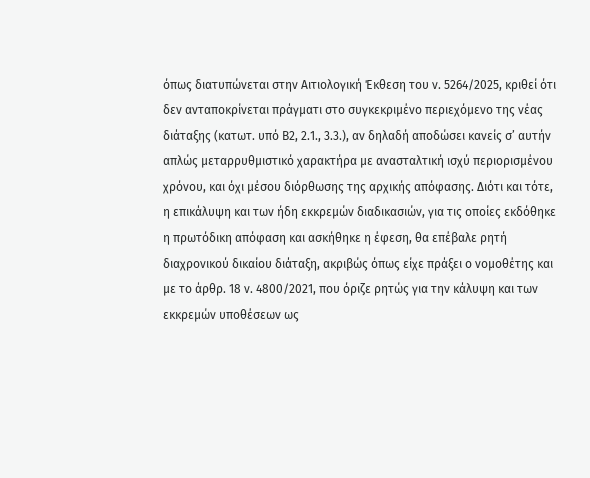όπως διατυπώνεται στην Αιτιολογική Έκθεση του ν. 5264/2025, κριθεί ότι δεν ανταποκρίνεται πράγματι στο συγκεκριμένο περιεχόμενο της νέας διάταξης (κατωτ. υπό Β2, 2.1., 3.3.), αν δηλαδή αποδώσει κανείς σ’ αυτήν απλώς μεταρρυθμιστικό χαρακτήρα με ανασταλτική ισχύ περιορισμένου χρόνου, και όχι μέσου διόρθωσης της αρχικής απόφασης. Διότι και τότε, η επικάλυψη και των ήδη εκκρεμών διαδικασιών, για τις οποίες εκδόθηκε η πρωτόδικη απόφαση και ασκήθηκε η έφεση, θα επέβαλε ρητή διαχρονικού δικαίου διάταξη, ακριβώς όπως είχε πράξει ο νομοθέτης και με το άρθρ. 18 ν. 4800/2021, που όριζε ρητώς για την κάλυψη και των εκκρεμών υποθέσεων ως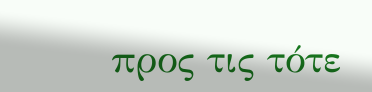προς τις τότε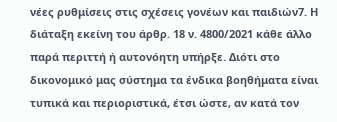νέες ρυθμίσεις στις σχέσεις γονέων και παιδιών7. Η διάταξη εκείνη του άρθρ. 18 ν. 4800/2021 κάθε άλλο παρά περιττή ή αυτονόητη υπήρξε. Διότι στο δικονομικό μας σύστημα τα ένδικα βοηθήματα είναι τυπικά και περιοριστικά, έτσι ώστε, αν κατά τον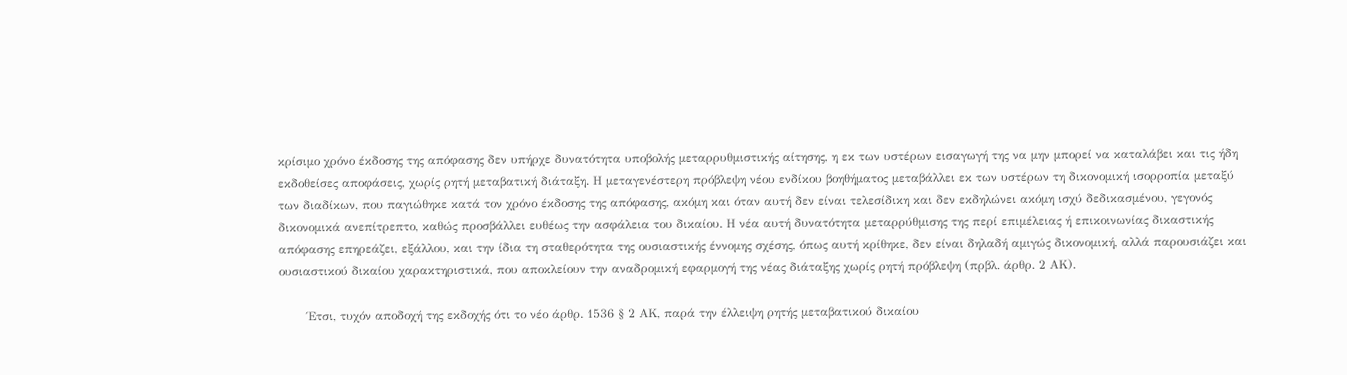κρίσιμο χρόνο έκδοσης της απόφασης δεν υπήρχε δυνατότητα υποβολής μεταρρυθμιστικής αίτησης, η εκ των υστέρων εισαγωγή της να μην μπορεί να καταλάβει και τις ήδη εκδοθείσες αποφάσεις, χωρίς ρητή μεταβατική διάταξη. Η μεταγενέστερη πρόβλεψη νέου ενδίκου βοηθήματος μεταβάλλει εκ των υστέρων τη δικονομική ισορροπία μεταξύ των διαδίκων, που παγιώθηκε κατά τον χρόνο έκδοσης της απόφασης, ακόμη και όταν αυτή δεν είναι τελεσίδικη και δεν εκδηλώνει ακόμη ισχύ δεδικασμένου, γεγονός δικονομικά ανεπίτρεπτο, καθώς προσβάλλει ευθέως την ασφάλεια του δικαίου. Η νέα αυτή δυνατότητα μεταρρύθμισης της περί επιμέλειας ή επικοινωνίας δικαστικής απόφασης επηρεάζει, εξάλλου, και την ίδια τη σταθερότητα της ουσιαστικής έννομης σχέσης, όπως αυτή κρίθηκε, δεν είναι δηλαδή αμιγώς δικονομική, αλλά παρουσιάζει και ουσιαστικού δικαίου χαρακτηριστικά, που αποκλείουν την αναδρομική εφαρμογή της νέας διάταξης χωρίς ρητή πρόβλεψη (πρβλ. άρθρ. 2 ΑΚ).

       Έτσι, τυχόν αποδοχή της εκδοχής ότι το νέο άρθρ. 1536 § 2 ΑΚ, παρά την έλλειψη ρητής μεταβατικού δικαίου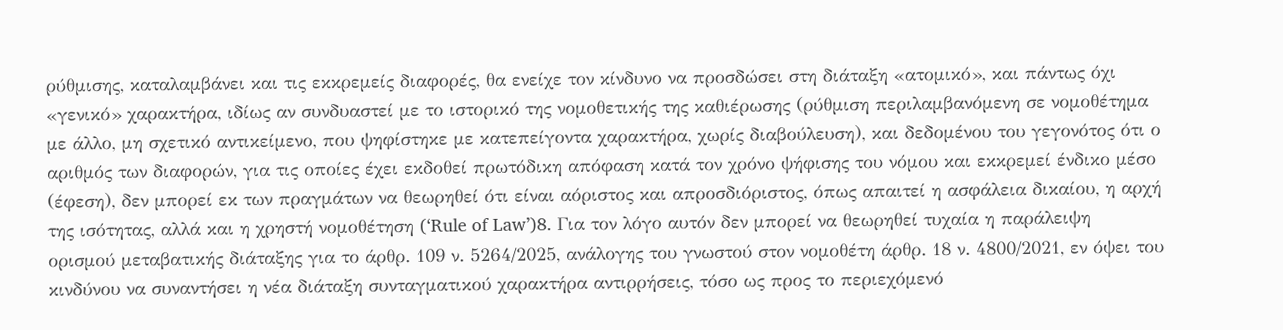ρύθμισης, καταλαμβάνει και τις εκκρεμείς διαφορές, θα ενείχε τον κίνδυνο να προσδώσει στη διάταξη «ατομικό», και πάντως όχι «γενικό» χαρακτήρα, ιδίως αν συνδυαστεί με το ιστορικό της νομοθετικής της καθιέρωσης (ρύθμιση περιλαμβανόμενη σε νομοθέτημα με άλλο, μη σχετικό αντικείμενο, που ψηφίστηκε με κατεπείγοντα χαρακτήρα, χωρίς διαβούλευση), και δεδομένου του γεγονότος ότι ο αριθμός των διαφορών, για τις οποίες έχει εκδοθεί πρωτόδικη απόφαση κατά τον χρόνο ψήφισης του νόμου και εκκρεμεί ένδικο μέσο (έφεση), δεν μπορεί εκ των πραγμάτων να θεωρηθεί ότι είναι αόριστος και απροσδιόριστος, όπως απαιτεί η ασφάλεια δικαίου, η αρχή της ισότητας, αλλά και η χρηστή νομοθέτηση (‘Rule of Law’)8. Για τον λόγο αυτόν δεν μπορεί να θεωρηθεί τυχαία η παράλειψη ορισμού μεταβατικής διάταξης για το άρθρ. 109 ν. 5264/2025, ανάλογης του γνωστού στον νομοθέτη άρθρ. 18 ν. 4800/2021, εν όψει του κινδύνου να συναντήσει η νέα διάταξη συνταγματικού χαρακτήρα αντιρρήσεις, τόσο ως προς το περιεχόμενό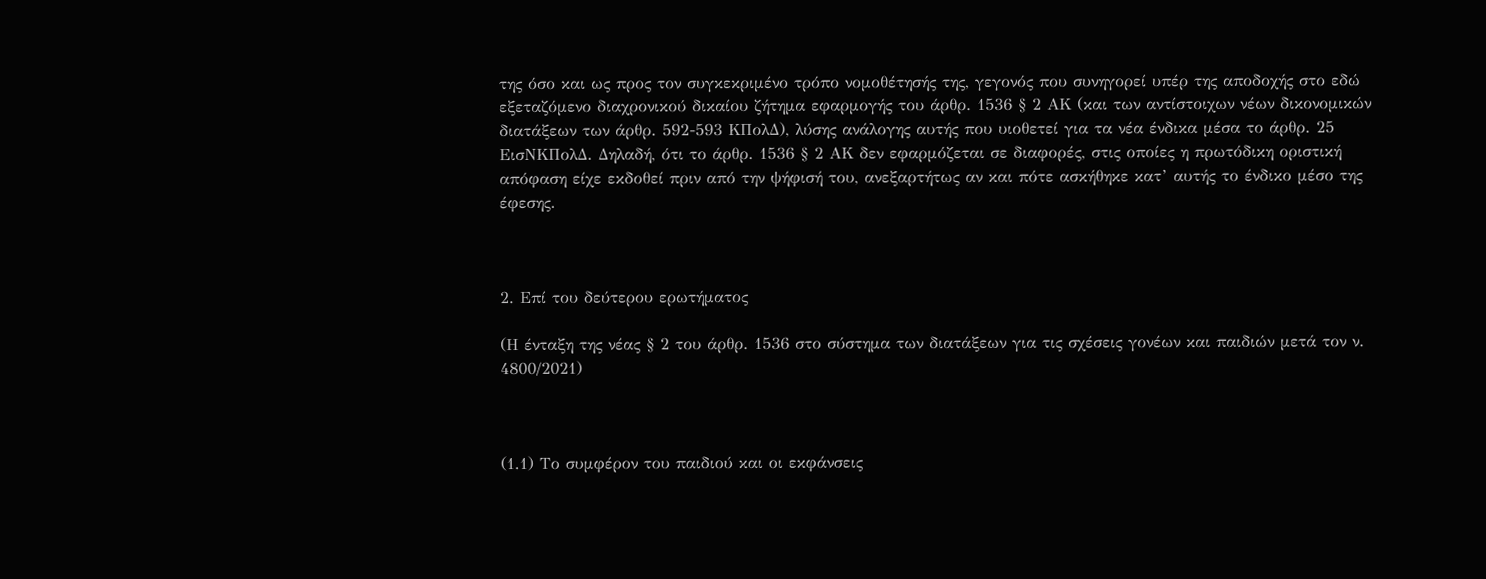της όσο και ως προς τον συγκεκριμένο τρόπο νομοθέτησής της, γεγονός που συνηγορεί υπέρ της αποδοχής στο εδώ εξεταζόμενο διαχρονικού δικαίου ζήτημα εφαρμογής του άρθρ. 1536 § 2 ΑΚ (και των αντίστοιχων νέων δικονομικών διατάξεων των άρθρ. 592-593 ΚΠολΔ), λύσης ανάλογης αυτής που υιοθετεί για τα νέα ένδικα μέσα το άρθρ. 25 ΕισΝΚΠολΔ. Δηλαδή, ότι το άρθρ. 1536 § 2 ΑΚ δεν εφαρμόζεται σε διαφορές, στις οποίες η πρωτόδικη οριστική απόφαση είχε εκδοθεί πριν από την ψήφισή του, ανεξαρτήτως αν και πότε ασκήθηκε κατ’ αυτής το ένδικο μέσο της έφεσης.



2. Επί του δεύτερου ερωτήματος

(Η ένταξη της νέας § 2 του άρθρ. 1536 στο σύστημα των διατάξεων για τις σχέσεις γονέων και παιδιών μετά τον ν. 4800/2021)



(1.1) Το συμφέρον του παιδιού και οι εκφάνσεις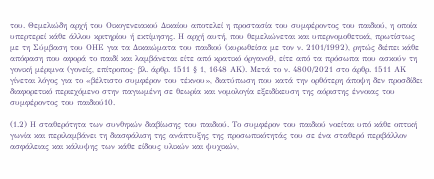του. Θεμελιώδη αρχή του Οικογενειακού Δικαίου αποτελεί η προστασία του συμφέροντος του παιδιού, η οποία υπερτερεί κάθε άλλου κριτηρίου ή εκτίμησης. Η αρχή αυτή, που θεμελιώνεται και υπερνομοθετικά, πρωτίστως με τη Σύμβαση του ΟΗΕ για τα Δικαιώματα του παιδιού (κυρωθείσα με τον ν. 2101/1992), ρητώς διέπει κάθε απόφαση που αφορά το παιδί και λαμβάνεται είτε από κρατικό όργανο9, είτε από τα πρόσωπα που ασκούν τη γονική μέριμνα (γονείς, επίτροπος· βλ. άρθρ. 1511 § 1, 1648 ΑΚ). Μετά το ν. 4800/2021 στο άρθρ. 1511 ΑΚ γίνεται λόγος για το «βέλτιστο συμφέρον του τέκνου», διατύπωση που κατά την ορθότερη άποψη δεν προσδίδει διαφορετικό περιεχόμενο στην παγιωμένη σε θεωρία και νομολογία εξειδίκευση της αόριστης έννοιας του συμφέροντος του παιδιού10.

(1.2) Η σταθερότητα των συνθηκών διαβίωσης του παιδιού. Το συμφέρον του παιδιού νοείται υπό κάθε οπτική γωνία και περιλαμβάνει τη διασφάλιση της ανάπτυξης της προσωπικότητάς του σε ένα σταθερό περιβάλλον ασφάλειας και κάλυψης των κάθε είδους υλικών και ψυχικών,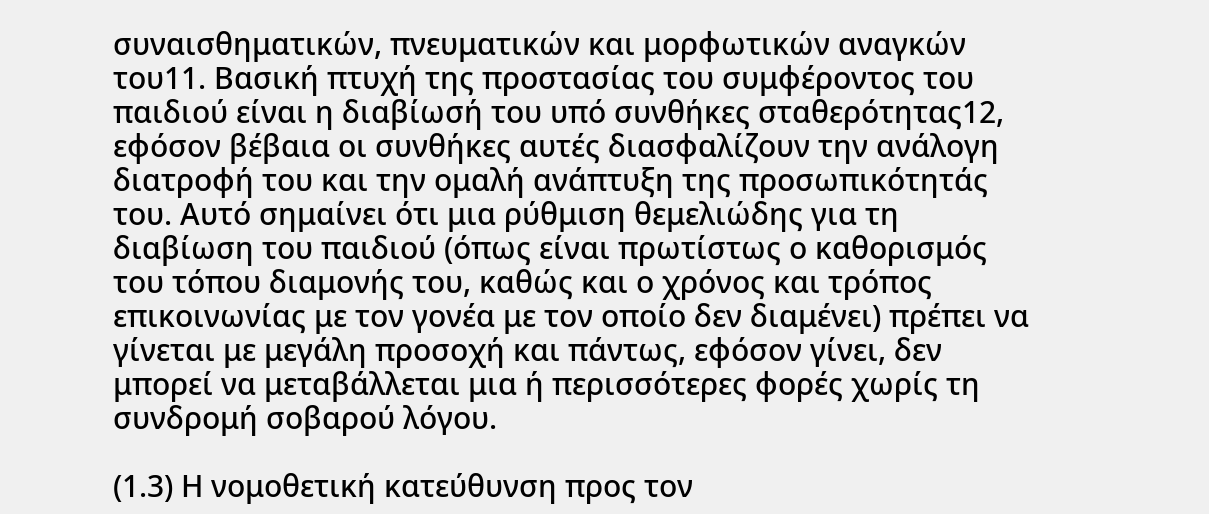συναισθηματικών, πνευματικών και μορφωτικών αναγκών του11. Βασική πτυχή της προστασίας του συμφέροντος του παιδιού είναι η διαβίωσή του υπό συνθήκες σταθερότητας12, εφόσον βέβαια οι συνθήκες αυτές διασφαλίζουν την ανάλογη διατροφή του και την ομαλή ανάπτυξη της προσωπικότητάς του. Αυτό σημαίνει ότι μια ρύθμιση θεμελιώδης για τη διαβίωση του παιδιού (όπως είναι πρωτίστως ο καθορισμός του τόπου διαμονής του, καθώς και ο χρόνος και τρόπος επικοινωνίας με τον γονέα με τον οποίο δεν διαμένει) πρέπει να γίνεται με μεγάλη προσοχή και πάντως, εφόσον γίνει, δεν μπορεί να μεταβάλλεται μια ή περισσότερες φορές χωρίς τη συνδρομή σοβαρού λόγου.

(1.3) Η νομοθετική κατεύθυνση προς τον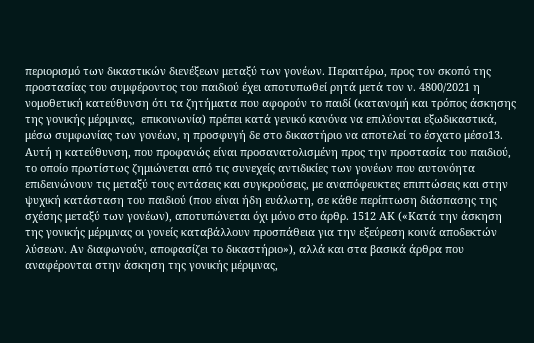περιορισμό των δικαστικών διενέξεων μεταξύ των γονέων. Περαιτέρω, προς τον σκοπό της προστασίας του συμφέροντος του παιδιού έχει αποτυπωθεί ρητά μετά τον ν. 4800/2021 η νομοθετική κατεύθυνση ότι τα ζητήματα που αφορούν το παιδί (κατανομή και τρόπος άσκησης της γονικής μέριμνας,  επικοινωνία) πρέπει κατά γενικό κανόνα να επιλύονται εξωδικαστικά, μέσω συμφωνίας των γονέων, η προσφυγή δε στο δικαστήριο να αποτελεί το έσχατο μέσο13. Αυτή η κατεύθυνση, που προφανώς είναι προσανατολισμένη προς την προστασία του παιδιού, το οποίο πρωτίστως ζημιώνεται από τις συνεχείς αντιδικίες των γονέων που αυτονόητα επιδεινώνουν τις μεταξύ τους εντάσεις και συγκρούσεις, με αναπόφευκτες επιπτώσεις και στην ψυχική κατάσταση του παιδιού (που είναι ήδη ευάλωτη, σε κάθε περίπτωση διάσπασης της σχέσης μεταξύ των γονέων), αποτυπώνεται όχι μόνο στο άρθρ. 1512 ΑΚ («Κατά την άσκηση της γονικής μέριμνας οι γονείς καταβάλλουν προσπάθεια για την εξεύρεση κοινά αποδεκτών λύσεων. Αν διαφωνούν, αποφασίζει το δικαστήριο»), αλλά και στα βασικά άρθρα που αναφέρονται στην άσκηση της γονικής μέριμνας,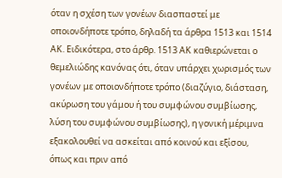όταν η σχέση των γονέων διασπαστεί με οποιονδήποτε τρόπο, δηλαδή τα άρθρα 1513 και 1514 ΑΚ. Ειδικότερα, στο άρθρ. 1513 ΑΚ καθιερώνεται ο θεμελιώδης κανόνας ότι, όταν υπάρχει χωρισμός των γονέων με οποιονδήποτε τρόπο (διαζύγιο, διάσταση, ακύρωση του γάμου ή του συμφώνου συμβίωσης, λύση του συμφώνου συμβίωσης), η γονική μέριμνα εξακολουθεί να ασκείται από κοινού και εξίσου, όπως και πριν από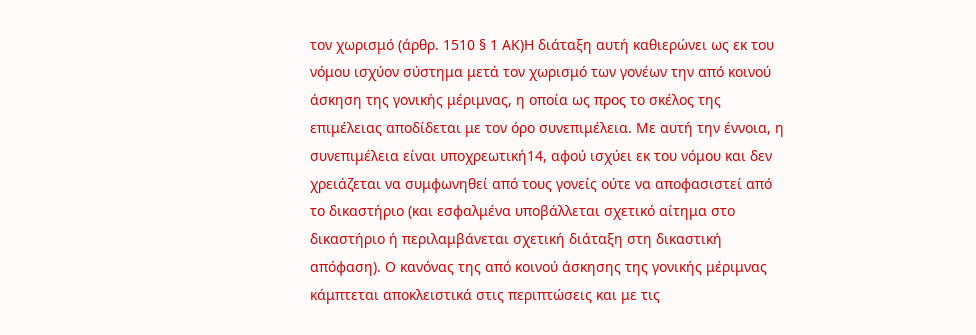τον χωρισμό (άρθρ. 1510 § 1 ΑΚ)Η διάταξη αυτή καθιερώνει ως εκ του νόμου ισχύον σύστημα μετά τον χωρισμό των γονέων την από κοινού άσκηση της γονικής μέριμνας, η οποία ως προς το σκέλος της επιμέλειας αποδίδεται με τον όρο συνεπιμέλεια. Με αυτή την έννοια, η συνεπιμέλεια είναι υποχρεωτική14, αφού ισχύει εκ του νόμου και δεν χρειάζεται να συμφωνηθεί από τους γονείς ούτε να αποφασιστεί από το δικαστήριο (και εσφαλμένα υποβάλλεται σχετικό αίτημα στο δικαστήριο ή περιλαμβάνεται σχετική διάταξη στη δικαστική απόφαση). Ο κανόνας της από κοινού άσκησης της γονικής μέριμνας κάμπτεται αποκλειστικά στις περιπτώσεις και με τις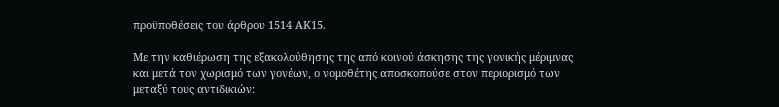προϋποθέσεις του άρθρου 1514 ΑΚ15.

Με την καθιέρωση της εξακολούθησης της από κοινού άσκησης της γονικής μέριμνας και μετά τον χωρισμό των γονέων, ο νομοθέτης αποσκοπούσε στον περιορισμό των μεταξύ τους αντιδικιών: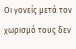Οι γονείς μετά τον χωρισμό τους δεν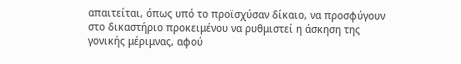απαιτείται, όπως υπό το προϊσχύσαν δίκαιο, να προσφύγουν στο δικαστήριο προκειμένου να ρυθμιστεί η άσκηση της γονικής μέριμνας, αφού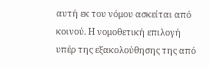αυτή εκ του νόμου ασκείται από κοινού. Η νομοθετική επιλογή υπέρ της εξακολούθησης της από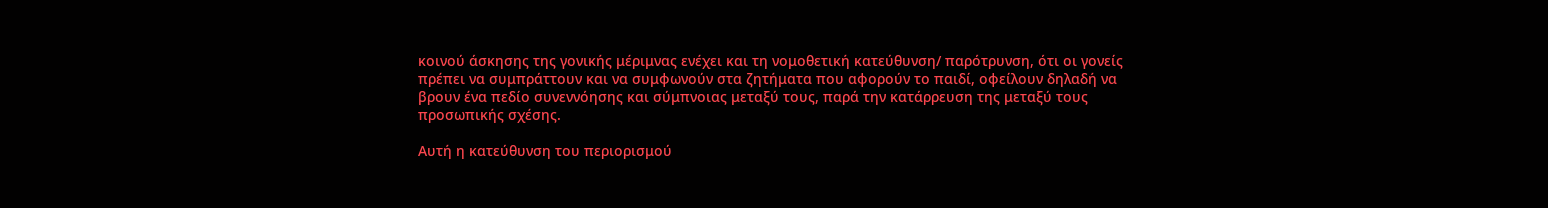κοινού άσκησης της γονικής μέριμνας ενέχει και τη νομοθετική κατεύθυνση/ παρότρυνση, ότι οι γονείς πρέπει να συμπράττουν και να συμφωνούν στα ζητήματα που αφορούν το παιδί, οφείλουν δηλαδή να βρουν ένα πεδίο συνεννόησης και σύμπνοιας μεταξύ τους, παρά την κατάρρευση της μεταξύ τους προσωπικής σχέσης.

Αυτή η κατεύθυνση του περιορισμού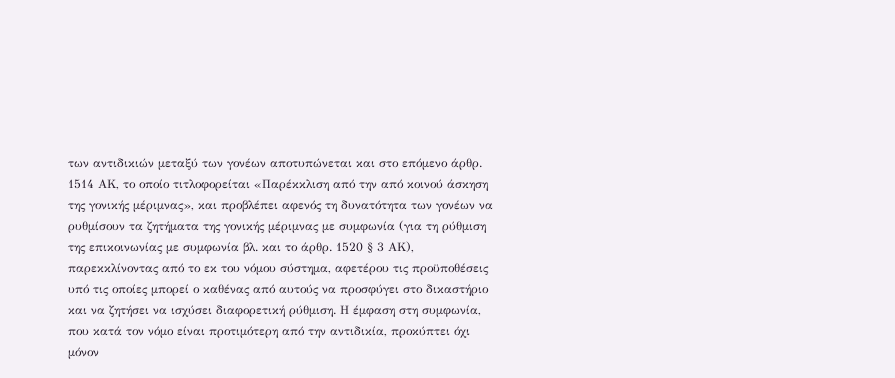των αντιδικιών μεταξύ των γονέων αποτυπώνεται και στο επόμενο άρθρ. 1514 ΑΚ, το οποίο τιτλοφορείται «Παρέκκλιση από την από κοινού άσκηση της γονικής μέριμνας», και προβλέπει αφενός τη δυνατότητα των γονέων να ρυθμίσουν τα ζητήματα της γονικής μέριμνας με συμφωνία (για τη ρύθμιση της επικοινωνίας με συμφωνία βλ. και το άρθρ. 1520 § 3 ΑΚ), παρεκκλίνοντας από το εκ του νόμου σύστημα, αφετέρου τις προϋποθέσεις υπό τις οποίες μπορεί ο καθένας από αυτούς να προσφύγει στο δικαστήριο και να ζητήσει να ισχύσει διαφορετική ρύθμιση. Η έμφαση στη συμφωνία, που κατά τον νόμο είναι προτιμότερη από την αντιδικία, προκύπτει όχι μόνον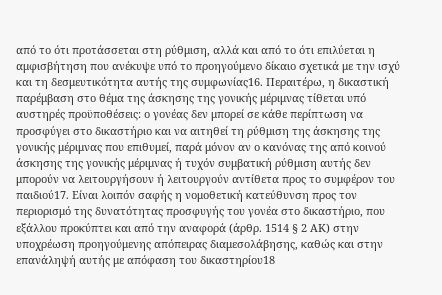από το ότι προτάσσεται στη ρύθμιση, αλλά και από το ότι επιλύεται η αμφισβήτηση που ανέκυψε υπό το προηγούμενο δίκαιο σχετικά με την ισχύ και τη δεσμευτικότητα αυτής της συμφωνίας16. Περαιτέρω, η δικαστική παρέμβαση στο θέμα της άσκησης της γονικής μέριμνας τίθεται υπό αυστηρές προϋποθέσεις: ο γονέας δεν μπορεί σε κάθε περίπτωση να προσφύγει στο δικαστήριο και να αιτηθεί τη ρύθμιση της άσκησης της γονικής μέριμνας που επιθυμεί, παρά μόνον αν ο κανόνας της από κοινού άσκησης της γονικής μέριμνας ή τυχόν συμβατική ρύθμιση αυτής δεν μπορούν να λειτουργήσουν ή λειτουργούν αντίθετα προς το συμφέρον του παιδιού17. Είναι λοιπόν σαφής η νομοθετική κατεύθυνση προς τον περιορισμό της δυνατότητας προσφυγής του γονέα στο δικαστήριο, που εξάλλου προκύπτει και από την αναφορά (άρθρ. 1514 § 2 ΑΚ) στην υποχρέωση προηγούμενης απόπειρας διαμεσολάβησης, καθώς και στην επανάληψή αυτής με απόφαση του δικαστηρίου18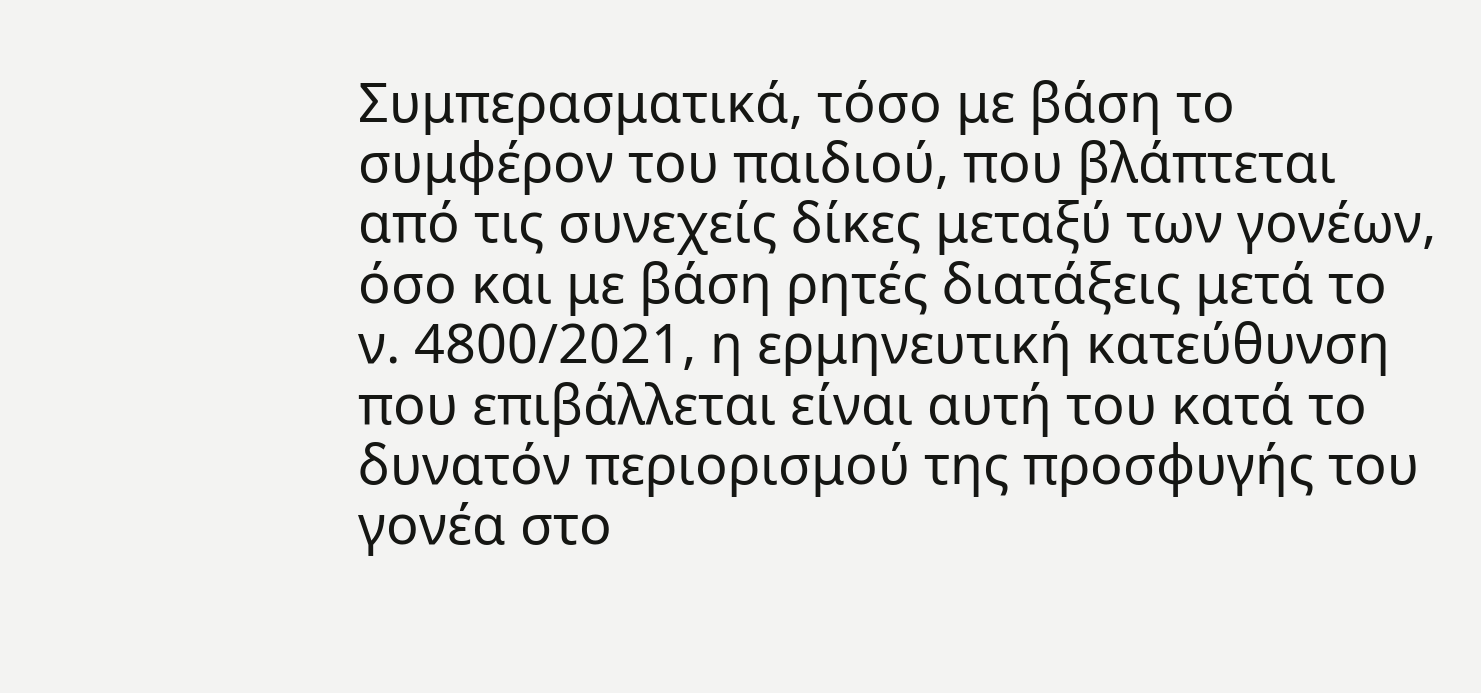Συμπερασματικά, τόσο με βάση το συμφέρον του παιδιού, που βλάπτεται από τις συνεχείς δίκες μεταξύ των γονέων, όσο και με βάση ρητές διατάξεις μετά το ν. 4800/2021, η ερμηνευτική κατεύθυνση που επιβάλλεται είναι αυτή του κατά το δυνατόν περιορισμού της προσφυγής του γονέα στο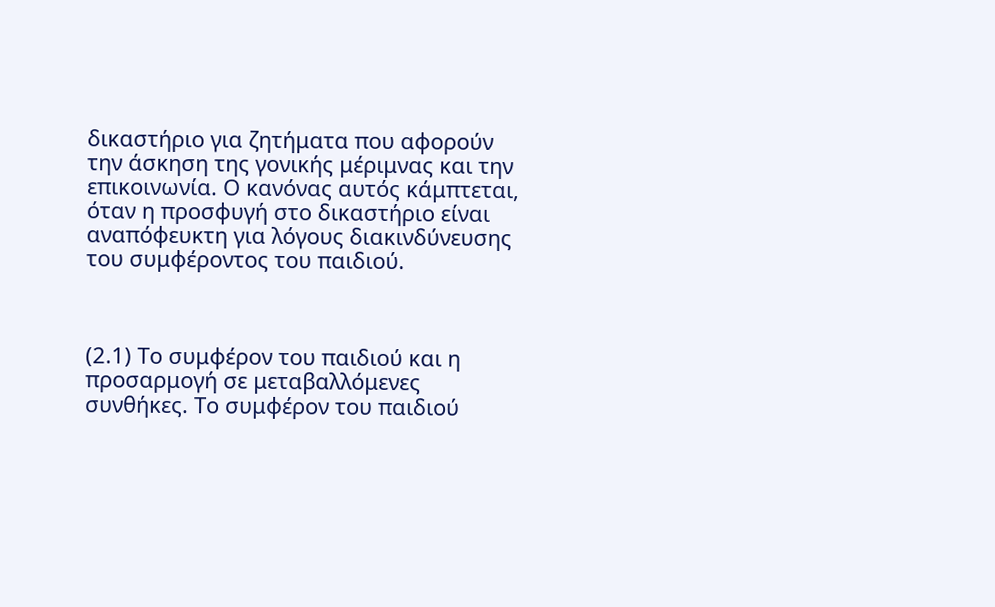δικαστήριο για ζητήματα που αφορούν την άσκηση της γονικής μέριμνας και την επικοινωνία. Ο κανόνας αυτός κάμπτεται, όταν η προσφυγή στο δικαστήριο είναι αναπόφευκτη για λόγους διακινδύνευσης του συμφέροντος του παιδιού.



(2.1) Το συμφέρον του παιδιού και η προσαρμογή σε μεταβαλλόμενες συνθήκες. Το συμφέρον του παιδιού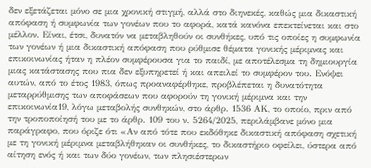δεν εξετάζεται μόνο σε μια χρονική στιγμή, αλλά στο διηνεκές, καθώς μια δικαστική απόφαση ή συμφωνία των γονέων που το αφορά, κατά κανόνα επεκτείνεται και στο μέλλον. Είναι, έτσι, δυνατόν να μεταβληθούν οι συνθήκες, υπό τις οποίες η συμφωνία των γονέων ή μια δικαστική απόφαση που ρύθμισε θέματα γονικής μέριμνας και επικοινωνίας ήταν η πλέον συμφέρουσα για το παιδί, με αποτέλεσμα τη δημιουργία μιας κατάστασης που πια δεν εξυπηρετεί ή και απειλεί το συμφέρον του. Ενόψει αυτών, από το έτος 1983, όπως προαναφέρθηκε, προβλέπεται η δυνατότητα μεταρρύθμισης των αποφάσεων που αφορούν τη γονική μέριμνα και την επικοινωνία19, λόγω μεταβολής συνθηκών, στο άρθρ. 1536 ΑΚ, το οποίο, πριν από την τροποποίησή του με το άρθρ. 109 του ν. 5264/2025, περιλάμβανε μόνο μια παράγραφο, που όριζε ότι «Αν από τότε που εκδόθηκε δικαστική απόφαση σχετική με τη γονική μέριμνα μεταβλήθηκαν οι συνθήκες, το δικαστήριο οφείλει, ύστερα από αίτηση ενός ή και των δύο γονέων, των πλησιέστερων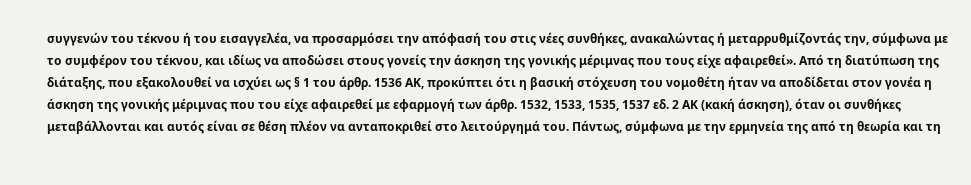συγγενών του τέκνου ή του εισαγγελέα, να προσαρμόσει την απόφασή του στις νέες συνθήκες, ανακαλώντας ή μεταρρυθμίζοντάς την, σύμφωνα με το συμφέρον του τέκνου, και ιδίως να αποδώσει στους γονείς την άσκηση της γονικής μέριμνας που τους είχε αφαιρεθεί». Από τη διατύπωση της διάταξης, που εξακολουθεί να ισχύει ως § 1 του άρθρ. 1536 ΑΚ, προκύπτει ότι η βασική στόχευση του νομοθέτη ήταν να αποδίδεται στον γονέα η άσκηση της γονικής μέριμνας που του είχε αφαιρεθεί με εφαρμογή των άρθρ. 1532, 1533, 1535, 1537 εδ. 2 ΑΚ (κακή άσκηση), όταν οι συνθήκες μεταβάλλονται και αυτός είναι σε θέση πλέον να ανταποκριθεί στο λειτούργημά του. Πάντως, σύμφωνα με την ερμηνεία της από τη θεωρία και τη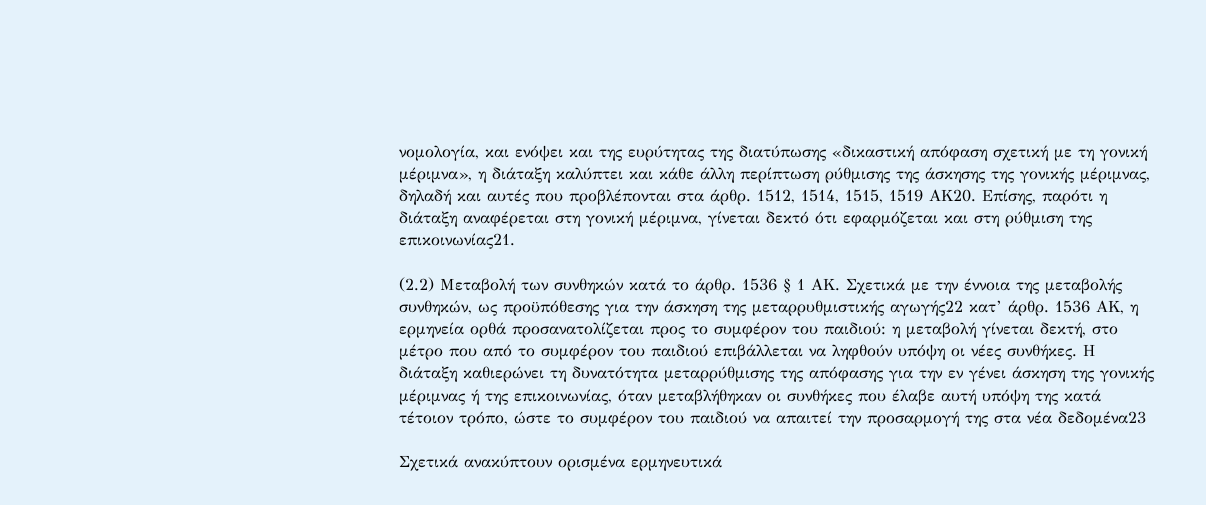νομολογία, και ενόψει και της ευρύτητας της διατύπωσης «δικαστική απόφαση σχετική με τη γονική μέριμνα», η διάταξη καλύπτει και κάθε άλλη περίπτωση ρύθμισης της άσκησης της γονικής μέριμνας, δηλαδή και αυτές που προβλέπονται στα άρθρ. 1512, 1514, 1515, 1519 ΑΚ20. Επίσης, παρότι η διάταξη αναφέρεται στη γονική μέριμνα, γίνεται δεκτό ότι εφαρμόζεται και στη ρύθμιση της επικοινωνίας21.

(2.2) Μεταβολή των συνθηκών κατά το άρθρ. 1536 § 1 ΑΚ. Σχετικά με την έννοια της μεταβολής συνθηκών, ως προϋπόθεσης για την άσκηση της μεταρρυθμιστικής αγωγής22 κατ’ άρθρ. 1536 ΑΚ, η ερμηνεία ορθά προσανατολίζεται προς το συμφέρον του παιδιού: η μεταβολή γίνεται δεκτή, στο μέτρο που από το συμφέρον του παιδιού επιβάλλεται να ληφθούν υπόψη οι νέες συνθήκες. Η διάταξη καθιερώνει τη δυνατότητα μεταρρύθμισης της απόφασης για την εν γένει άσκηση της γονικής μέριμνας ή της επικοινωνίας, όταν μεταβλήθηκαν οι συνθήκες που έλαβε αυτή υπόψη της κατά τέτοιον τρόπο, ώστε το συμφέρον του παιδιού να απαιτεί την προσαρμογή της στα νέα δεδομένα23

Σχετικά ανακύπτουν ορισμένα ερμηνευτικά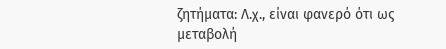ζητήματα: Λ.χ., είναι φανερό ότι ως μεταβολή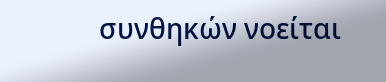συνθηκών νοείται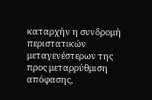καταρχήν η συνδρομή περιστατικών μεταγενέστερων της προς μεταρρύθμιση απόφασης,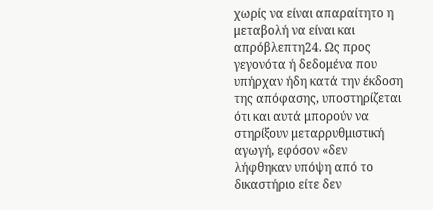χωρίς να είναι απαραίτητο η μεταβολή να είναι και απρόβλεπτη24. Ως προς γεγονότα ή δεδομένα που υπήρχαν ήδη κατά την έκδοση της απόφασης, υποστηρίζεται ότι και αυτά μπορούν να στηρίξουν μεταρρυθμιστική αγωγή, εφόσον «δεν λήφθηκαν υπόψη από το δικαστήριο είτε δεν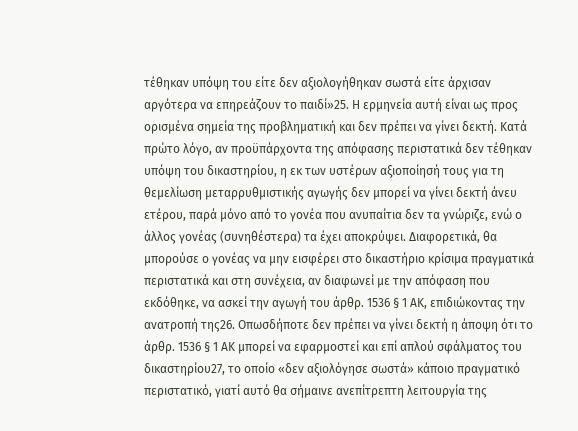τέθηκαν υπόψη του είτε δεν αξιολογήθηκαν σωστά είτε άρχισαν αργότερα να επηρεάζουν το παιδί»25. Η ερμηνεία αυτή είναι ως προς ορισμένα σημεία της προβληματική και δεν πρέπει να γίνει δεκτή. Κατά πρώτο λόγο, αν προϋπάρχοντα της απόφασης περιστατικά δεν τέθηκαν υπόψη του δικαστηρίου, η εκ των υστέρων αξιοποίησή τους για τη θεμελίωση μεταρρυθμιστικής αγωγής δεν μπορεί να γίνει δεκτή άνευ ετέρου, παρά μόνο από το γονέα που ανυπαίτια δεν τα γνώριζε, ενώ ο άλλος γονέας (συνηθέστερα) τα έχει αποκρύψει. Διαφορετικά, θα μπορούσε ο γονέας να μην εισφέρει στο δικαστήριο κρίσιμα πραγματικά περιστατικά και στη συνέχεια, αν διαφωνεί με την απόφαση που εκδόθηκε, να ασκεί την αγωγή του άρθρ. 1536 § 1 ΑΚ, επιδιώκοντας την ανατροπή της26. Οπωσδήποτε δεν πρέπει να γίνει δεκτή η άποψη ότι το άρθρ. 1536 § 1 ΑΚ μπορεί να εφαρμοστεί και επί απλού σφάλματος του δικαστηρίου27, το οποίο «δεν αξιολόγησε σωστά» κάποιο πραγματικό περιστατικό, γιατί αυτό θα σήμαινε ανεπίτρεπτη λειτουργία της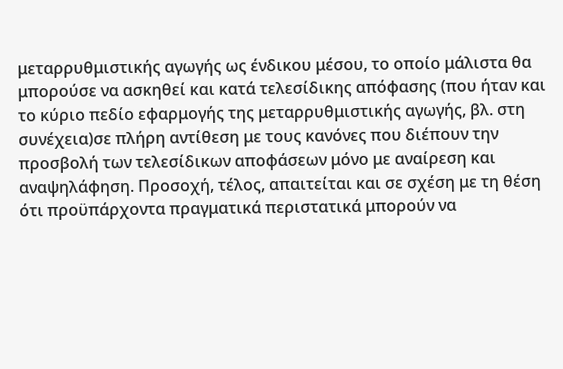μεταρρυθμιστικής αγωγής ως ένδικου μέσου, το οποίο μάλιστα θα μπορούσε να ασκηθεί και κατά τελεσίδικης απόφασης (που ήταν και το κύριο πεδίο εφαρμογής της μεταρρυθμιστικής αγωγής, βλ. στη συνέχεια)σε πλήρη αντίθεση με τους κανόνες που διέπουν την προσβολή των τελεσίδικων αποφάσεων μόνο με αναίρεση και αναψηλάφηση. Προσοχή, τέλος, απαιτείται και σε σχέση με τη θέση ότι προϋπάρχοντα πραγματικά περιστατικά μπορούν να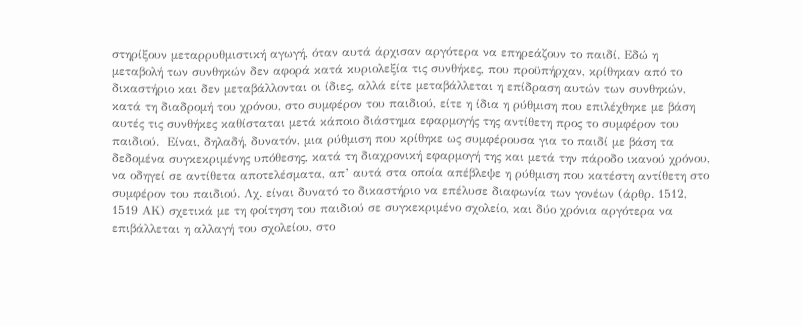στηρίξουν μεταρρυθμιστική αγωγή, όταν αυτά άρχισαν αργότερα να επηρεάζουν το παιδί. Εδώ η μεταβολή των συνθηκών δεν αφορά κατά κυριολεξία τις συνθήκες, που προϋπήρχαν, κρίθηκαν από το δικαστήριο και δεν μεταβάλλονται οι ίδιες, αλλά είτε μεταβάλλεται η επίδραση αυτών των συνθηκών, κατά τη διαδρομή του χρόνου, στο συμφέρον του παιδιού, είτε η ίδια η ρύθμιση που επιλέχθηκε με βάση αυτές τις συνθήκες καθίσταται μετά κάποιο διάστημα εφαρμογής της αντίθετη προς το συμφέρον του παιδιού.  Είναι, δηλαδή, δυνατόν, μια ρύθμιση που κρίθηκε ως συμφέρουσα για το παιδί με βάση τα δεδομένα συγκεκριμένης υπόθεσης, κατά τη διαχρονική εφαρμογή της και μετά την πάροδο ικανού χρόνου, να οδηγεί σε αντίθετα αποτελέσματα, απ’ αυτά στα οποία απέβλεψε η ρύθμιση που κατέστη αντίθετη στο συμφέρον του παιδιού. Λχ. είναι δυνατό το δικαστήριο να επέλυσε διαφωνία των γονέων (άρθρ. 1512, 1519 ΑΚ) σχετικά με τη φοίτηση του παιδιού σε συγκεκριμένο σχολείο, και δύο χρόνια αργότερα να επιβάλλεται η αλλαγή του σχολείου, στο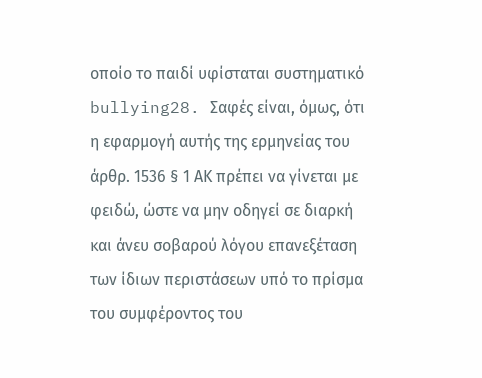οποίο το παιδί υφίσταται συστηματικό bullying28. Σαφές είναι, όμως, ότι η εφαρμογή αυτής της ερμηνείας του άρθρ. 1536 § 1 ΑΚ πρέπει να γίνεται με φειδώ, ώστε να μην οδηγεί σε διαρκή και άνευ σοβαρού λόγου επανεξέταση των ίδιων περιστάσεων υπό το πρίσμα του συμφέροντος του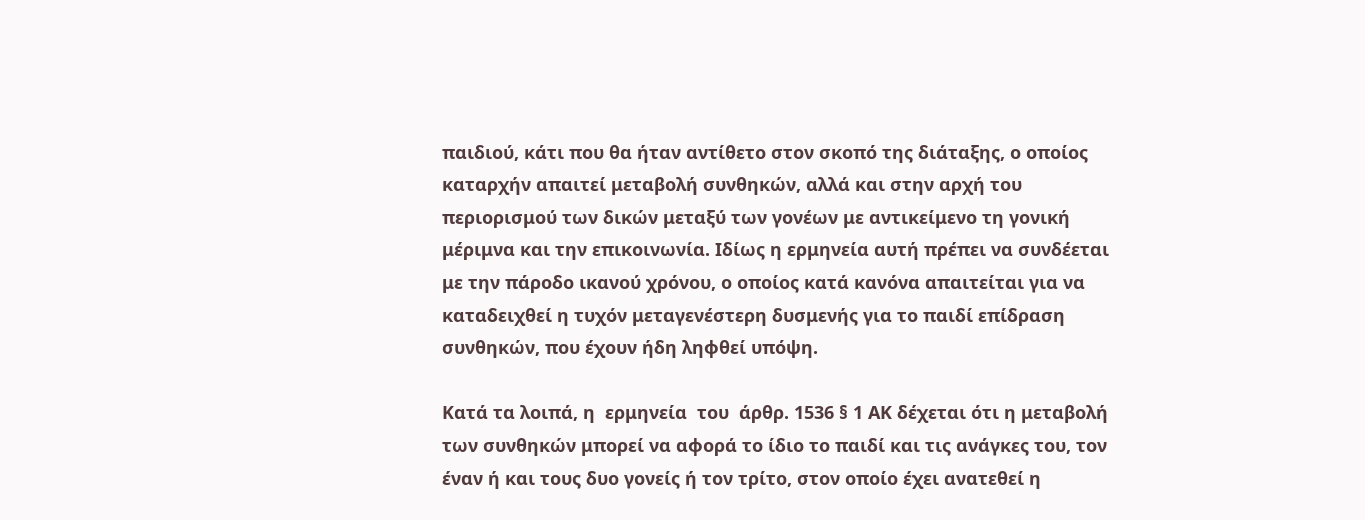παιδιού, κάτι που θα ήταν αντίθετο στον σκοπό της διάταξης, ο οποίος καταρχήν απαιτεί μεταβολή συνθηκών, αλλά και στην αρχή του περιορισμού των δικών μεταξύ των γονέων με αντικείμενο τη γονική μέριμνα και την επικοινωνία. Ιδίως η ερμηνεία αυτή πρέπει να συνδέεται με την πάροδο ικανού χρόνου, ο οποίος κατά κανόνα απαιτείται για να καταδειχθεί η τυχόν μεταγενέστερη δυσμενής για το παιδί επίδραση συνθηκών, που έχουν ήδη ληφθεί υπόψη.

Κατά τα λοιπά, η  ερμηνεία  του  άρθρ. 1536 § 1 ΑΚ δέχεται ότι η μεταβολή των συνθηκών μπορεί να αφορά το ίδιο το παιδί και τις ανάγκες του, τον έναν ή και τους δυο γονείς ή τον τρίτο, στον οποίο έχει ανατεθεί η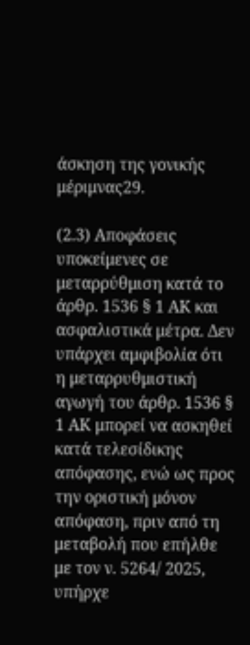άσκηση της γονικής μέριμνας29.

(2.3) Αποφάσεις υποκείμενες σε μεταρρύθμιση κατά το άρθρ. 1536 § 1 ΑΚ και ασφαλιστικά μέτρα. Δεν υπάρχει αμφιβολία ότι η μεταρρυθμιστική αγωγή του άρθρ. 1536 § 1 ΑΚ μπορεί να ασκηθεί κατά τελεσίδικης απόφασης, ενώ ως προς την οριστική μόνον απόφαση, πριν από τη μεταβολή που επήλθε με τον ν. 5264/ 2025, υπήρχε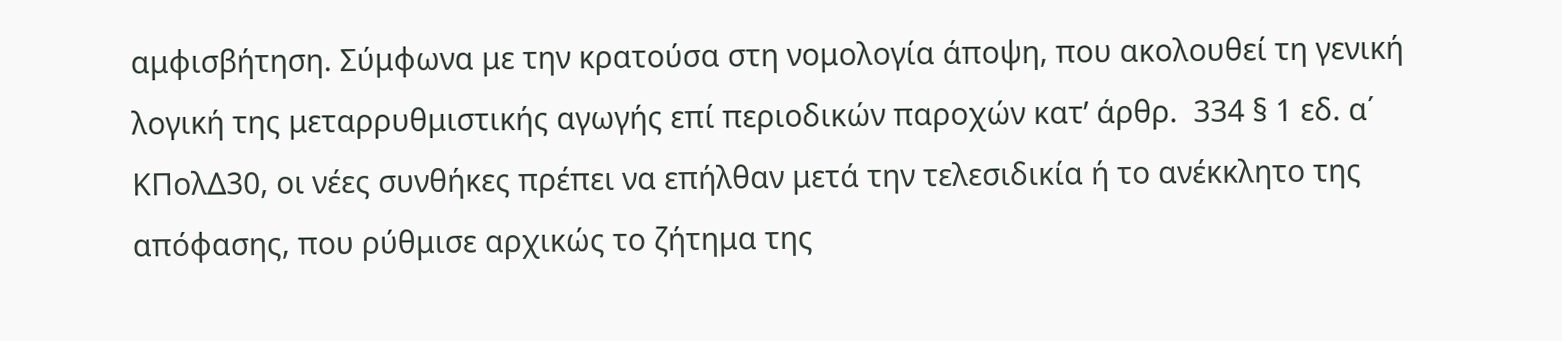αμφισβήτηση. Σύμφωνα με την κρατούσα στη νομολογία άποψη, που ακολουθεί τη γενική λογική της μεταρρυθμιστικής αγωγής επί περιοδικών παροχών κατ’ άρθρ.  334 § 1 εδ. α΄ ΚΠολΔ30, οι νέες συνθήκες πρέπει να επήλθαν μετά την τελεσιδικία ή το ανέκκλητο της απόφασης, που ρύθμισε αρχικώς το ζήτημα της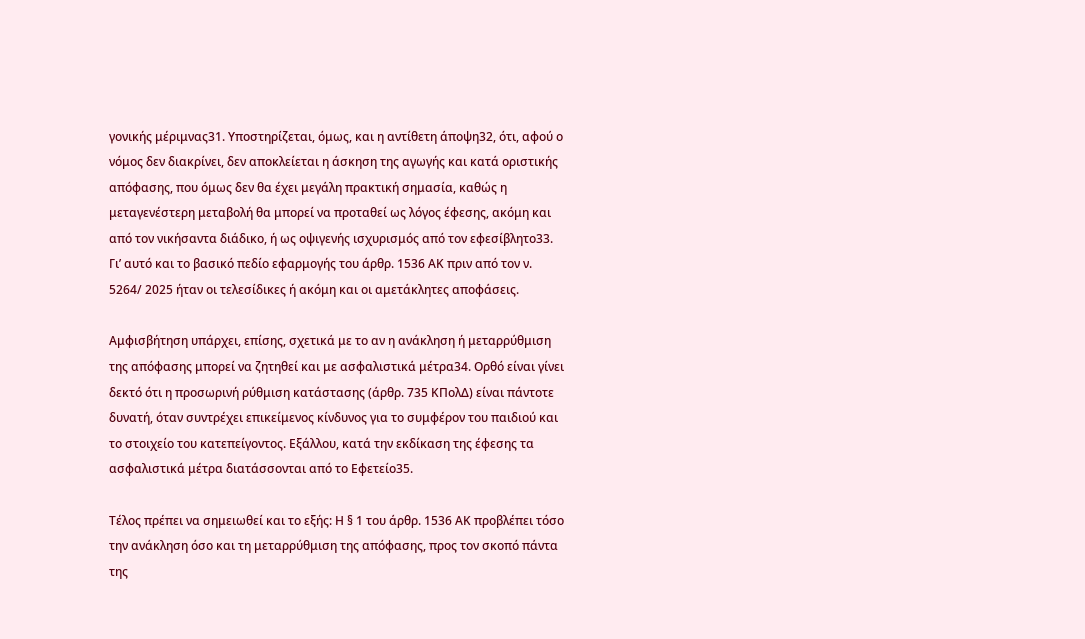γονικής μέριμνας31. Υποστηρίζεται, όμως, και η αντίθετη άποψη32, ότι, αφού ο νόμος δεν διακρίνει, δεν αποκλείεται η άσκηση της αγωγής και κατά οριστικής απόφασης, που όμως δεν θα έχει μεγάλη πρακτική σημασία, καθώς η μεταγενέστερη μεταβολή θα μπορεί να προταθεί ως λόγος έφεσης, ακόμη και από τον νικήσαντα διάδικο, ή ως οψιγενής ισχυρισμός από τον εφεσίβλητο33. Γι’ αυτό και το βασικό πεδίο εφαρμογής του άρθρ. 1536 ΑΚ πριν από τον ν. 5264/ 2025 ήταν οι τελεσίδικες ή ακόμη και οι αμετάκλητες αποφάσεις.

Αμφισβήτηση υπάρχει, επίσης, σχετικά με το αν η ανάκληση ή μεταρρύθμιση της απόφασης μπορεί να ζητηθεί και με ασφαλιστικά μέτρα34. Ορθό είναι γίνει δεκτό ότι η προσωρινή ρύθμιση κατάστασης (άρθρ. 735 ΚΠολΔ) είναι πάντοτε δυνατή, όταν συντρέχει επικείμενος κίνδυνος για το συμφέρον του παιδιού και το στοιχείο του κατεπείγοντος. Εξάλλου, κατά την εκδίκαση της έφεσης τα ασφαλιστικά μέτρα διατάσσονται από το Εφετείο35.

Τέλος πρέπει να σημειωθεί και το εξής: Η § 1 του άρθρ. 1536 ΑΚ προβλέπει τόσο την ανάκληση όσο και τη μεταρρύθμιση της απόφασης, προς τον σκοπό πάντα της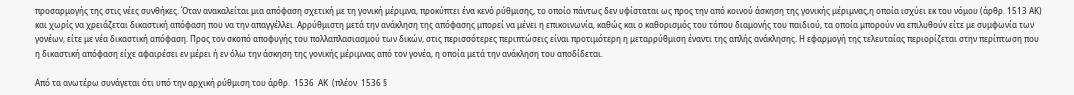προσαρμογής της στις νέες συνθήκες. Όταν ανακαλείται μια απόφαση σχετική με τη γονική μέριμνα, προκύπτει ένα κενό ρύθμισης, το οποίο πάντως δεν υφίσταται ως προς την από κοινού άσκηση της γονικής μέριμνας,η οποία ισχύει εκ του νόμου (άρθρ. 1513 ΑΚ) και χωρίς να χρειάζεται δικαστική απόφαση που να την απαγγέλλει. Αρρύθμιστη μετά την ανάκληση της απόφασης μπορεί να μένει η επικοινωνία, καθώς και ο καθορισμός του τόπου διαμονής του παιδιού, τα οποία μπορούν να επιλυθούν είτε με συμφωνία των γονέων, είτε με νέα δικαστική απόφαση. Προς τον σκοπό αποφυγής του πολλαπλασιασμού των δικών, στις περισσότερες περιπτώσεις είναι προτιμότερη η μεταρρύθμιση έναντι της απλής ανάκλησης. Η εφαρμογή της τελευταίας περιορίζεται στην περίπτωση που η δικαστική απόφαση είχε αφαιρέσει εν μέρει ή εν όλω την άσκηση της γονικής μέριμνας από τον γονέα, η οποία μετά την ανάκληση του αποδίδεται.

Από τα ανωτέρω συνάγεται ότι υπό την αρχική ρύθμιση του άρθρ.  1536  ΑΚ  (πλέον  1536 §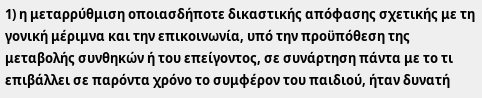1) η μεταρρύθμιση οποιασδήποτε δικαστικής απόφασης σχετικής με τη γονική μέριμνα και την επικοινωνία, υπό την προϋπόθεση της μεταβολής συνθηκών ή του επείγοντος, σε συνάρτηση πάντα με το τι επιβάλλει σε παρόντα χρόνο το συμφέρον του παιδιού, ήταν δυνατή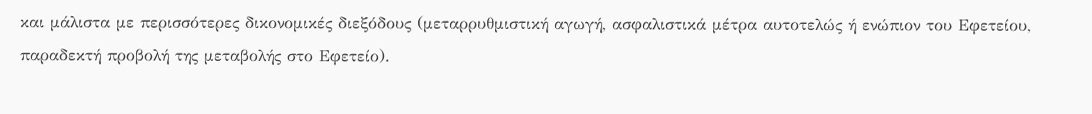και μάλιστα με περισσότερες δικονομικές διεξόδους (μεταρρυθμιστική αγωγή, ασφαλιστικά μέτρα αυτοτελώς ή ενώπιον του Εφετείου, παραδεκτή προβολή της μεταβολής στο Εφετείο).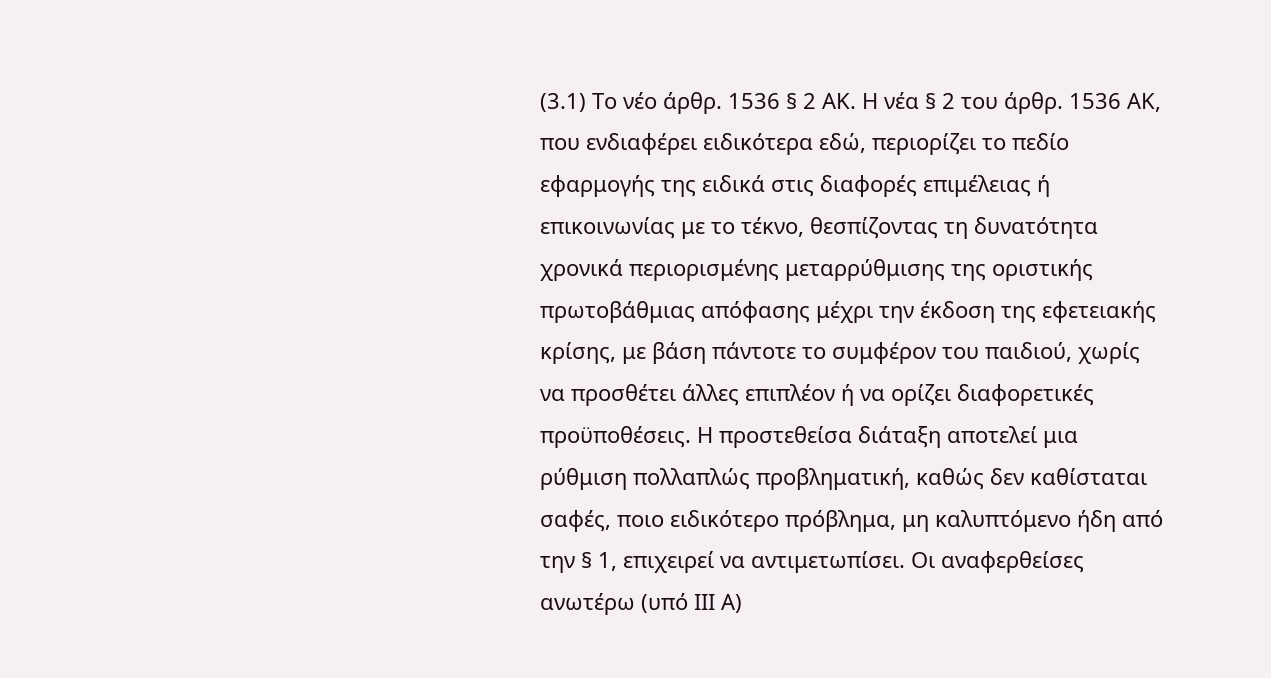(3.1) Το νέο άρθρ. 1536 § 2 ΑΚ. Η νέα § 2 του άρθρ. 1536 ΑΚ, που ενδιαφέρει ειδικότερα εδώ, περιορίζει το πεδίο εφαρμογής της ειδικά στις διαφορές επιμέλειας ή επικοινωνίας με το τέκνο, θεσπίζοντας τη δυνατότητα χρονικά περιορισμένης μεταρρύθμισης της οριστικής πρωτοβάθμιας απόφασης μέχρι την έκδοση της εφετειακής κρίσης, με βάση πάντοτε το συμφέρον του παιδιού, χωρίς να προσθέτει άλλες επιπλέον ή να ορίζει διαφορετικές προϋποθέσεις. Η προστεθείσα διάταξη αποτελεί μια ρύθμιση πολλαπλώς προβληματική, καθώς δεν καθίσταται σαφές, ποιο ειδικότερο πρόβλημα, μη καλυπτόμενο ήδη από την § 1, επιχειρεί να αντιμετωπίσει. Οι αναφερθείσες ανωτέρω (υπό ΙΙΙ Α)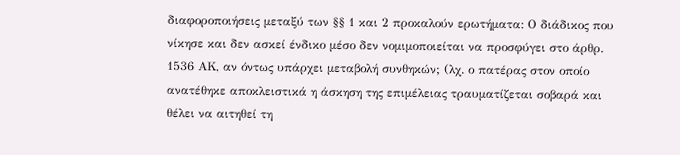διαφοροποιήσεις μεταξύ των §§ 1 και 2 προκαλούν ερωτήματα: Ο διάδικος που νίκησε και δεν ασκεί ένδικο μέσο δεν νομιμοποιείται να προσφύγει στο άρθρ. 1536 ΑΚ, αν όντως υπάρχει μεταβολή συνθηκών; (λχ. ο πατέρας στον οποίο ανατέθηκε αποκλειστικά η άσκηση της επιμέλειας τραυματίζεται σοβαρά και θέλει να αιτηθεί τη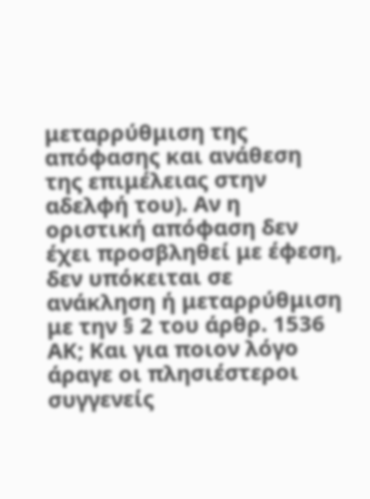μεταρρύθμιση της απόφασης και ανάθεση της επιμέλειας στην αδελφή του). Αν η οριστική απόφαση δεν έχει προσβληθεί με έφεση, δεν υπόκειται σε ανάκληση ή μεταρρύθμιση με την § 2 του άρθρ. 1536 ΑΚ; Και για ποιον λόγο άραγε οι πλησιέστεροι συγγενείς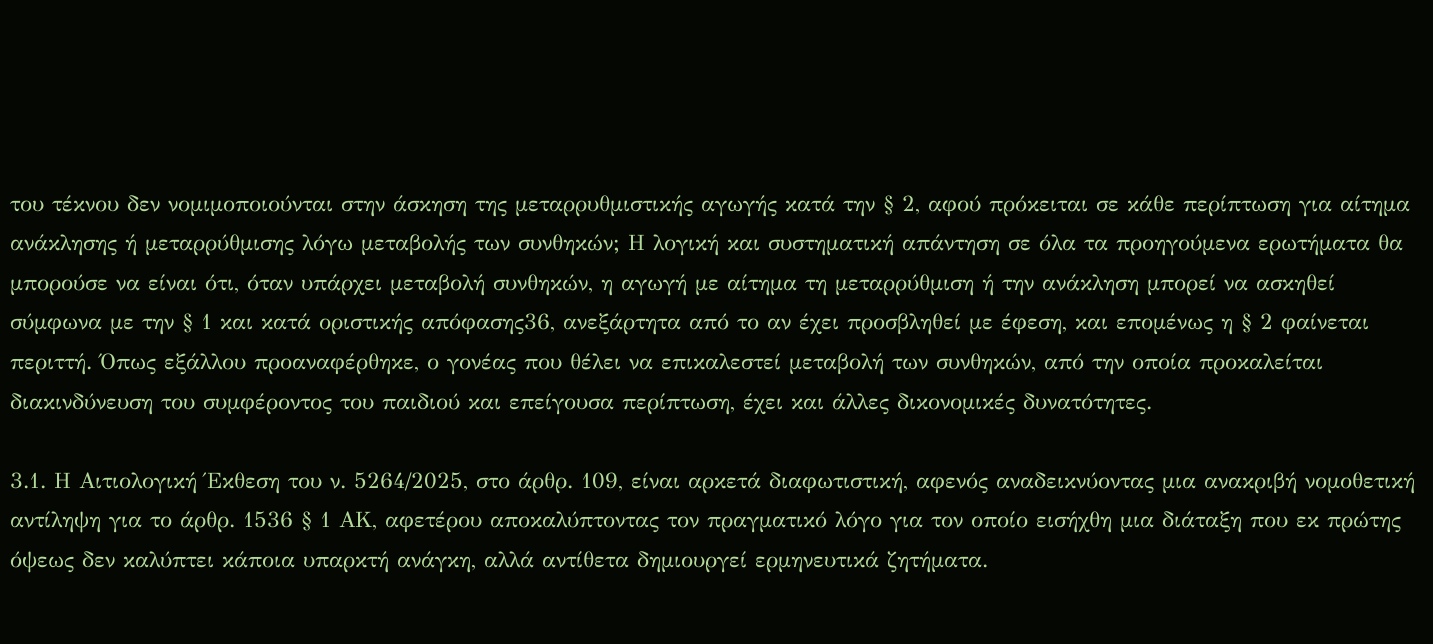του τέκνου δεν νομιμοποιούνται στην άσκηση της μεταρρυθμιστικής αγωγής κατά την § 2, αφού πρόκειται σε κάθε περίπτωση για αίτημα ανάκλησης ή μεταρρύθμισης λόγω μεταβολής των συνθηκών; Η λογική και συστηματική απάντηση σε όλα τα προηγούμενα ερωτήματα θα μπορούσε να είναι ότι, όταν υπάρχει μεταβολή συνθηκών, η αγωγή με αίτημα τη μεταρρύθμιση ή την ανάκληση μπορεί να ασκηθεί σύμφωνα με την § 1 και κατά οριστικής απόφασης36, ανεξάρτητα από το αν έχει προσβληθεί με έφεση, και επομένως η § 2 φαίνεται περιττή. Όπως εξάλλου προαναφέρθηκε, ο γονέας που θέλει να επικαλεστεί μεταβολή των συνθηκών, από την οποία προκαλείται διακινδύνευση του συμφέροντος του παιδιού και επείγουσα περίπτωση, έχει και άλλες δικονομικές δυνατότητες.

3.1. Η Αιτιολογική Έκθεση του ν. 5264/2025, στο άρθρ. 109, είναι αρκετά διαφωτιστική, αφενός αναδεικνύοντας μια ανακριβή νομοθετική αντίληψη για το άρθρ. 1536 § 1 ΑΚ, αφετέρου αποκαλύπτοντας τον πραγματικό λόγο για τον οποίο εισήχθη μια διάταξη που εκ πρώτης όψεως δεν καλύπτει κάποια υπαρκτή ανάγκη, αλλά αντίθετα δημιουργεί ερμηνευτικά ζητήματα.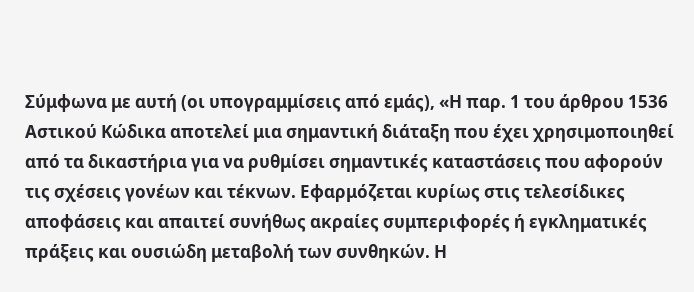Σύμφωνα με αυτή (οι υπογραμμίσεις από εμάς), «Η παρ. 1 του άρθρου 1536 Αστικού Κώδικα αποτελεί μια σημαντική διάταξη που έχει χρησιμοποιηθεί από τα δικαστήρια για να ρυθμίσει σημαντικές καταστάσεις που αφορούν τις σχέσεις γονέων και τέκνων. Εφαρμόζεται κυρίως στις τελεσίδικες αποφάσεις και απαιτεί συνήθως ακραίες συμπεριφορές ή εγκληματικές πράξεις και ουσιώδη μεταβολή των συνθηκών. Η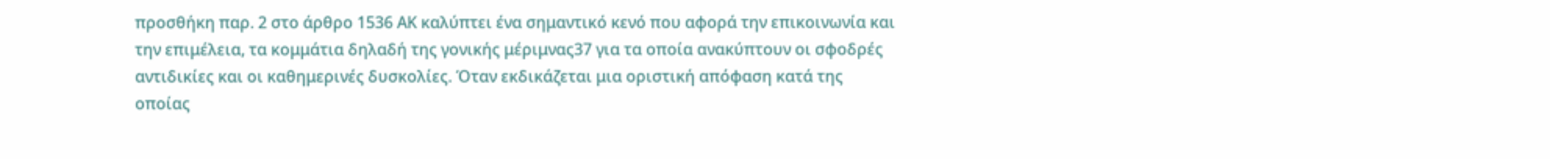προσθήκη παρ. 2 στο άρθρο 1536 ΑΚ καλύπτει ένα σημαντικό κενό που αφορά την επικοινωνία και την επιμέλεια, τα κομμάτια δηλαδή της γονικής μέριμνας37 για τα οποία ανακύπτουν οι σφοδρές αντιδικίες και οι καθημερινές δυσκολίες. Όταν εκδικάζεται μια οριστική απόφαση κατά της οποίας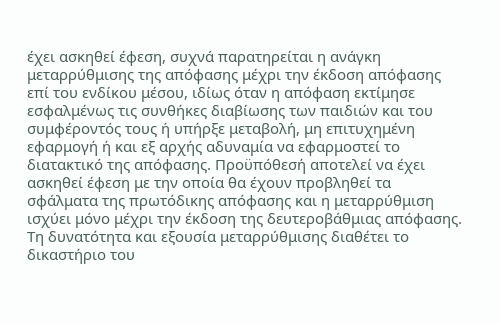έχει ασκηθεί έφεση, συχνά παρατηρείται η ανάγκη μεταρρύθμισης της απόφασης μέχρι την έκδοση απόφασης επί του ενδίκου μέσου, ιδίως όταν η απόφαση εκτίμησε εσφαλμένως τις συνθήκες διαβίωσης των παιδιών και του συμφέροντός τους ή υπήρξε μεταβολή, μη επιτυχημένη εφαρμογή ή και εξ αρχής αδυναμία να εφαρμοστεί το διατακτικό της απόφασης. Προϋπόθεσή αποτελεί να έχει ασκηθεί έφεση με την οποία θα έχουν προβληθεί τα σφάλματα της πρωτόδικης απόφασης και η μεταρρύθμιση ισχύει μόνο μέχρι την έκδοση της δευτεροβάθμιας απόφασης. Τη δυνατότητα και εξουσία μεταρρύθμισης διαθέτει το δικαστήριο του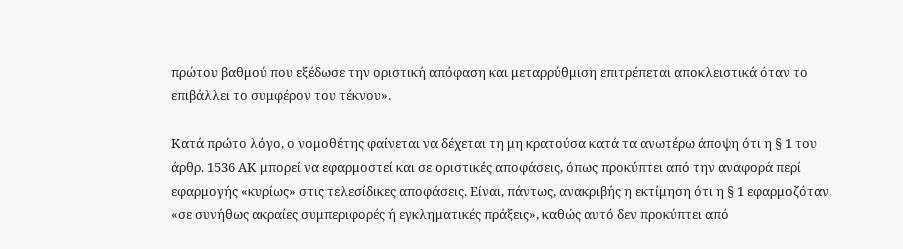πρώτου βαθμού που εξέδωσε την οριστική απόφαση και μεταρρύθμιση επιτρέπεται αποκλειστικά όταν το επιβάλλει το συμφέρον του τέκνου».

Κατά πρώτο λόγο, ο νομοθέτης φαίνεται να δέχεται τη μη κρατούσα κατά τα ανωτέρω άποψη ότι η § 1 του άρθρ. 1536 ΑΚ μπορεί να εφαρμοστεί και σε οριστικές αποφάσεις, όπως προκύπτει από την αναφορά περί εφαρμογής «κυρίως» στις τελεσίδικες αποφάσεις. Είναι, πάντως, ανακριβής η εκτίμηση ότι η § 1 εφαρμοζόταν «σε συνήθως ακραίες συμπεριφορές ή εγκληματικές πράξεις», καθώς αυτό δεν προκύπτει από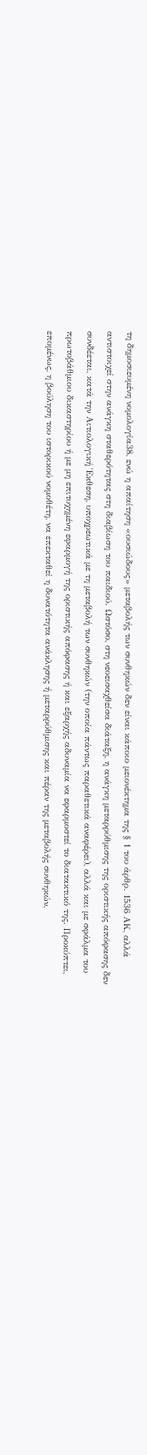τη δημοσιευμένη νομολογία38, ενώ η απαίτηση «ουσιώδους» μεταβολής των συνθηκών δεν είναι κάποιο μειονέκτημα της § 1 του άρθρ. 1536 ΑΚ, αλλά αντιστοιχεί στην ανάγκη σταθερότητας στη διαβίωση του παιδιού. Ωστόσο, στη νεοεισαχθείσα διάταξη, η ανάγκη μεταρρύθμισης της οριστικής απόφασης δεν συνδέεται, κατά την Αιτιολογική Έκθεση, υποχρεωτικά με τη μεταβολή των συνθηκών (την οποία πάντως παραθετικά αναφέρει), αλλά και με σφάλμα του πρωτοβάθμιου δικαστηρίου ή με μη επιτυχημένη εφαρμογή της οριστικής απόφασης ή και εξαρχής αδυναμία να εφαρμοστεί το διατακτικό της. Προκύπτει, επομένως, η βούληση του ιστορικού νομοθέτη, να επεκταθεί η δυνατότητα ανάκλησης ή μεταρρύθμισης και πέραν της μεταβολής συνθηκών,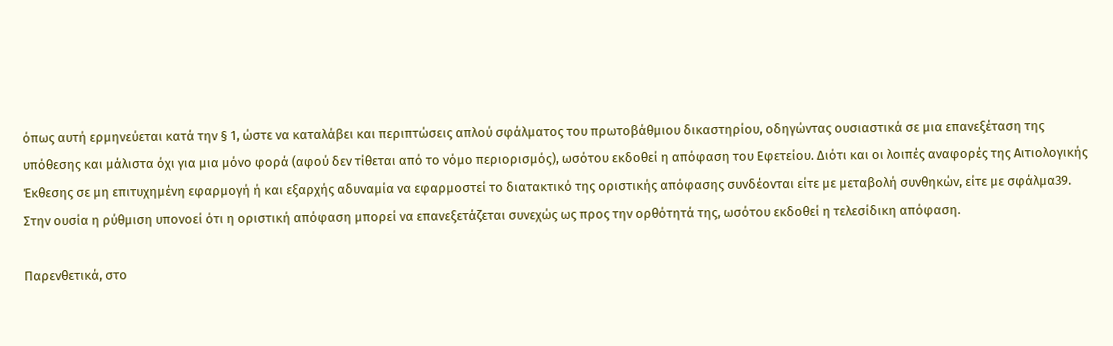όπως αυτή ερμηνεύεται κατά την § 1, ώστε να καταλάβει και περιπτώσεις απλού σφάλματος του πρωτοβάθμιου δικαστηρίου, οδηγώντας ουσιαστικά σε μια επανεξέταση της υπόθεσης και μάλιστα όχι για μια μόνο φορά (αφού δεν τίθεται από το νόμο περιορισμός), ωσότου εκδοθεί η απόφαση του Εφετείου. Διότι και οι λοιπές αναφορές της Αιτιολογικής Έκθεσης σε μη επιτυχημένη εφαρμογή ή και εξαρχής αδυναμία να εφαρμοστεί το διατακτικό της οριστικής απόφασης συνδέονται είτε με μεταβολή συνθηκών, είτε με σφάλμα39. Στην ουσία η ρύθμιση υπονοεί ότι η οριστική απόφαση μπορεί να επανεξετάζεται συνεχώς ως προς την ορθότητά της, ωσότου εκδοθεί η τελεσίδικη απόφαση.

Παρενθετικά, στο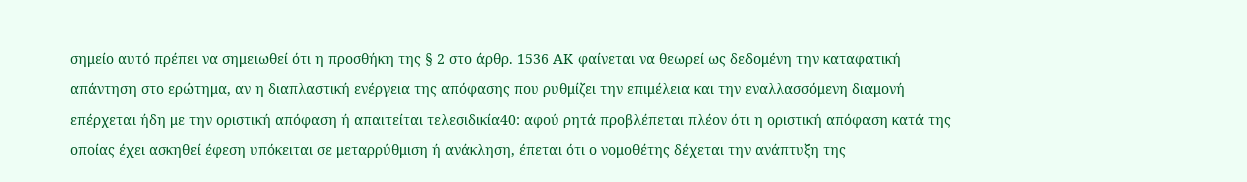σημείο αυτό πρέπει να σημειωθεί ότι η προσθήκη της § 2 στο άρθρ. 1536 ΑΚ φαίνεται να θεωρεί ως δεδομένη την καταφατική απάντηση στο ερώτημα, αν η διαπλαστική ενέργεια της απόφασης που ρυθμίζει την επιμέλεια και την εναλλασσόμενη διαμονή επέρχεται ήδη με την οριστική απόφαση ή απαιτείται τελεσιδικία40: αφού ρητά προβλέπεται πλέον ότι η οριστική απόφαση κατά της οποίας έχει ασκηθεί έφεση υπόκειται σε μεταρρύθμιση ή ανάκληση, έπεται ότι ο νομοθέτης δέχεται την ανάπτυξη της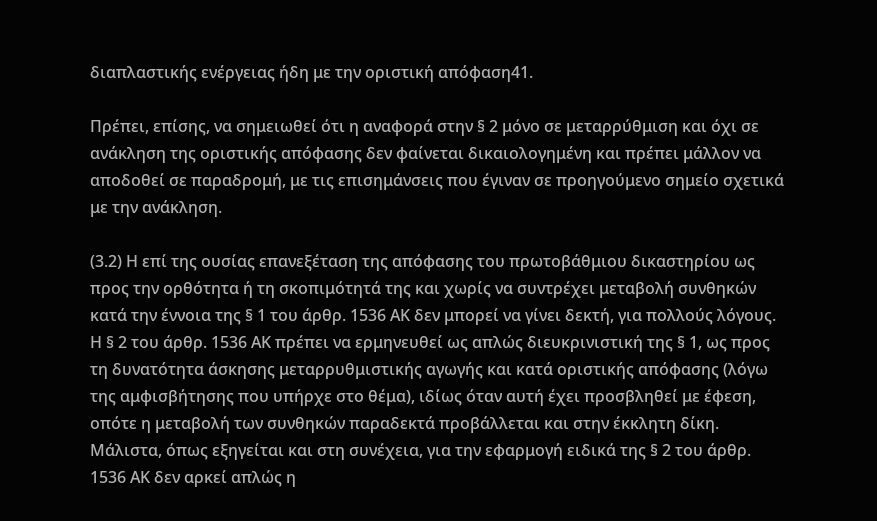διαπλαστικής ενέργειας ήδη με την οριστική απόφαση41.

Πρέπει, επίσης, να σημειωθεί ότι η αναφορά στην § 2 μόνο σε μεταρρύθμιση και όχι σε ανάκληση της οριστικής απόφασης δεν φαίνεται δικαιολογημένη και πρέπει μάλλον να αποδοθεί σε παραδρομή, με τις επισημάνσεις που έγιναν σε προηγούμενο σημείο σχετικά με την ανάκληση.

(3.2) Η επί της ουσίας επανεξέταση της απόφασης του πρωτοβάθμιου δικαστηρίου ως προς την ορθότητα ή τη σκοπιμότητά της και χωρίς να συντρέχει μεταβολή συνθηκών κατά την έννοια της § 1 του άρθρ. 1536 ΑΚ δεν μπορεί να γίνει δεκτή, για πολλούς λόγους. Η § 2 του άρθρ. 1536 ΑΚ πρέπει να ερμηνευθεί ως απλώς διευκρινιστική της § 1, ως προς τη δυνατότητα άσκησης μεταρρυθμιστικής αγωγής και κατά οριστικής απόφασης (λόγω της αμφισβήτησης που υπήρχε στο θέμα), ιδίως όταν αυτή έχει προσβληθεί με έφεση, οπότε η μεταβολή των συνθηκών παραδεκτά προβάλλεται και στην έκκλητη δίκη. Μάλιστα, όπως εξηγείται και στη συνέχεια, για την εφαρμογή ειδικά της § 2 του άρθρ. 1536 ΑΚ δεν αρκεί απλώς η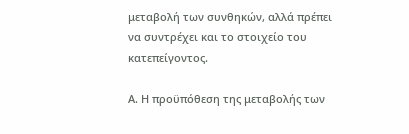μεταβολή των συνθηκών, αλλά πρέπει να συντρέχει και το στοιχείο του κατεπείγοντος.

Α. Η προϋπόθεση της μεταβολής των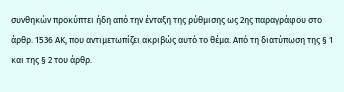συνθηκών προκύπτει ήδη από την ένταξη της ρύθμισης ως 2ης παραγράφου στο άρθρ. 1536 ΑΚ, που αντιμετωπίζει ακριβώς αυτό το θέμα. Από τη διατύπωση της § 1 και της § 2 του άρθρ.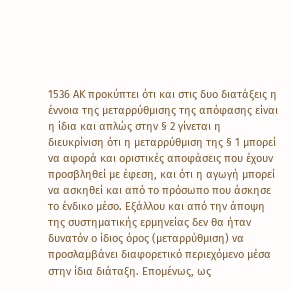1536 ΑΚ προκύπτει ότι και στις δυο διατάξεις η έννοια της μεταρρύθμισης της απόφασης είναι η ίδια και απλώς στην § 2 γίνεται η διευκρίνιση ότι η μεταρρύθμιση της § 1 μπορεί να αφορά και οριστικές αποφάσεις που έχουν προσβληθεί με έφεση, και ότι η αγωγή μπορεί να ασκηθεί και από το πρόσωπο που άσκησε το ένδικο μέσο. Εξάλλου και από την άποψη της συστηματικής ερμηνείας δεν θα ήταν δυνατόν ο ίδιος όρος (μεταρρύθμιση) να προσλαμβάνει διαφορετικό περιεχόμενο μέσα στην ίδια διάταξη. Επομένως, ως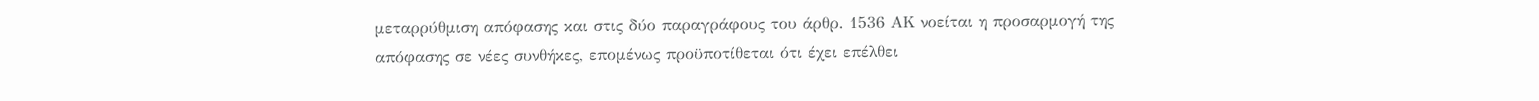μεταρρύθμιση απόφασης και στις δύο παραγράφους του άρθρ. 1536 ΑΚ νοείται η προσαρμογή της απόφασης σε νέες συνθήκες, επομένως προϋποτίθεται ότι έχει επέλθει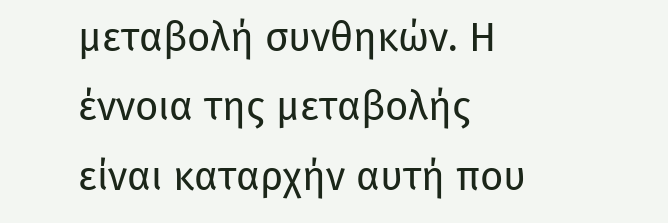μεταβολή συνθηκών. Η έννοια της μεταβολής είναι καταρχήν αυτή που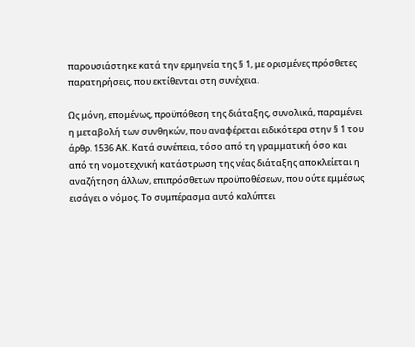παρουσιάστηκε κατά την ερμηνεία της § 1, με ορισμένες πρόσθετες παρατηρήσεις, που εκτίθενται στη συνέχεια.

Ως μόνη, επομένως, προϋπόθεση της διάταξης, συνολικά, παραμένει η μεταβολή των συνθηκών, που αναφέρεται ειδικότερα στην § 1 του άρθρ. 1536 ΑΚ. Κατά συνέπεια, τόσο από τη γραμματική όσο και από τη νομοτεχνική κατάστρωση της νέας διάταξης αποκλείεται η αναζήτηση άλλων, επιπρόσθετων προϋποθέσεων, που ούτε εμμέσως εισάγει ο νόμος. Το συμπέρασμα αυτό καλύπτει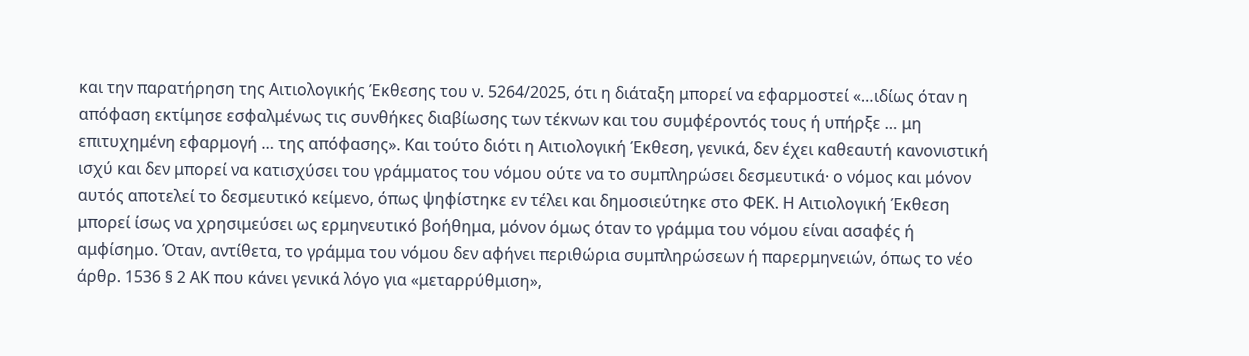και την παρατήρηση της Αιτιολογικής Έκθεσης του ν. 5264/2025, ότι η διάταξη μπορεί να εφαρμοστεί «…ιδίως όταν η απόφαση εκτίμησε εσφαλμένως τις συνθήκες διαβίωσης των τέκνων και του συμφέροντός τους ή υπήρξε … μη επιτυχημένη εφαρμογή … της απόφασης». Και τούτο διότι η Αιτιολογική Έκθεση, γενικά, δεν έχει καθεαυτή κανονιστική ισχύ και δεν μπορεί να κατισχύσει του γράμματος του νόμου ούτε να το συμπληρώσει δεσμευτικά· ο νόμος και μόνον αυτός αποτελεί το δεσμευτικό κείμενο, όπως ψηφίστηκε εν τέλει και δημοσιεύτηκε στο ΦΕΚ. Η Αιτιολογική Έκθεση μπορεί ίσως να χρησιμεύσει ως ερμηνευτικό βοήθημα, μόνον όμως όταν το γράμμα του νόμου είναι ασαφές ή αμφίσημο. Όταν, αντίθετα, το γράμμα του νόμου δεν αφήνει περιθώρια συμπληρώσεων ή παρερμηνειών, όπως το νέο άρθρ. 1536 § 2 ΑΚ που κάνει γενικά λόγο για «μεταρρύθμιση»,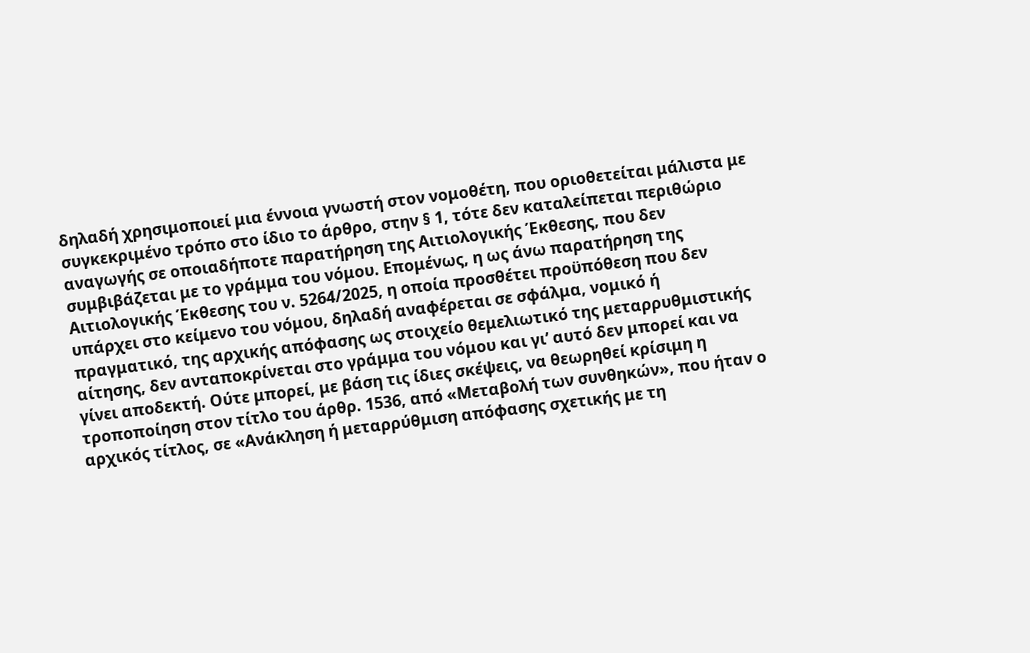δηλαδή χρησιμοποιεί μια έννοια γνωστή στον νομοθέτη, που οριοθετείται μάλιστα με συγκεκριμένο τρόπο στο ίδιο το άρθρο, στην § 1, τότε δεν καταλείπεται περιθώριο αναγωγής σε οποιαδήποτε παρατήρηση της Αιτιολογικής Έκθεσης, που δεν συμβιβάζεται με το γράμμα του νόμου. Επομένως, η ως άνω παρατήρηση της Αιτιολογικής Έκθεσης του ν. 5264/2025, η οποία προσθέτει προϋπόθεση που δεν υπάρχει στο κείμενο του νόμου, δηλαδή αναφέρεται σε σφάλμα, νομικό ή πραγματικό, της αρχικής απόφασης ως στοιχείο θεμελιωτικό της μεταρρυθμιστικής αίτησης, δεν ανταποκρίνεται στο γράμμα του νόμου και γι’ αυτό δεν μπορεί και να γίνει αποδεκτή. Ούτε μπορεί, με βάση τις ίδιες σκέψεις, να θεωρηθεί κρίσιμη η τροποποίηση στον τίτλο του άρθρ. 1536, από «Μεταβολή των συνθηκών», που ήταν ο αρχικός τίτλος, σε «Ανάκληση ή μεταρρύθμιση απόφασης σχετικής με τη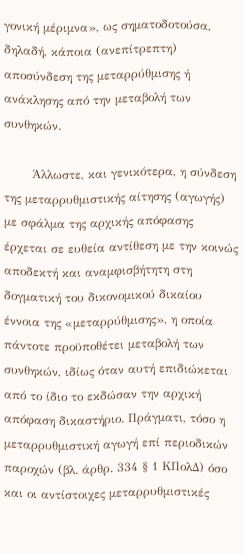γονική μέριμνα», ως σηματοδοτούσα, δηλαδή, κάποια (ανεπίτρεπτη) αποσύνδεση της μεταρρύθμισης ή ανάκλησης από την μεταβολή των συνθηκών.

       Άλλωστε, και γενικότερα, η σύνδεση της μεταρρυθμιστικής αίτησης (αγωγής) με σφάλμα της αρχικής απόφασης έρχεται σε ευθεία αντίθεση με την κοινώς αποδεκτή και αναμφισβήτητη στη δογματική του δικονομικού δικαίου έννοια της «μεταρρύθμισης», η οποία πάντοτε προϋποθέτει μεταβολή των συνθηκών, ιδίως όταν αυτή επιδιώκεται από το ίδιο το εκδώσαν την αρχική απόφαση δικαστήριο. Πράγματι, τόσο η μεταρρυθμιστική αγωγή επί περιοδικών παροχών (βλ. άρθρ. 334 § 1 ΚΠολΔ) όσο και οι αντίστοιχες μεταρρυθμιστικές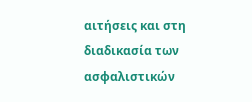αιτήσεις και στη διαδικασία των ασφαλιστικών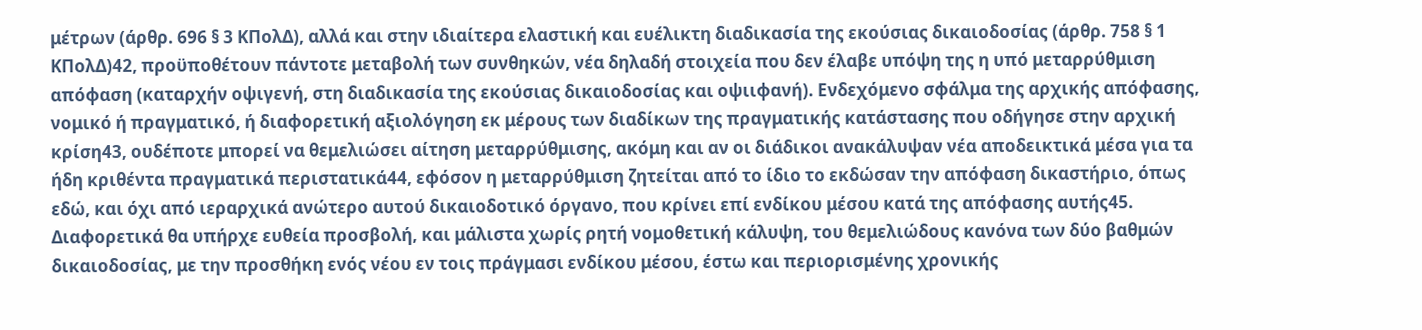μέτρων (άρθρ. 696 § 3 ΚΠολΔ), αλλά και στην ιδιαίτερα ελαστική και ευέλικτη διαδικασία της εκούσιας δικαιοδοσίας (άρθρ. 758 § 1 ΚΠολΔ)42, προϋποθέτουν πάντοτε μεταβολή των συνθηκών, νέα δηλαδή στοιχεία που δεν έλαβε υπόψη της η υπό μεταρρύθμιση απόφαση (καταρχήν οψιγενή, στη διαδικασία της εκούσιας δικαιοδοσίας και οψιιφανή). Ενδεχόμενο σφάλμα της αρχικής απόφασης, νομικό ή πραγματικό, ή διαφορετική αξιολόγηση εκ μέρους των διαδίκων της πραγματικής κατάστασης που οδήγησε στην αρχική κρίση43, ουδέποτε μπορεί να θεμελιώσει αίτηση μεταρρύθμισης, ακόμη και αν οι διάδικοι ανακάλυψαν νέα αποδεικτικά μέσα για τα ήδη κριθέντα πραγματικά περιστατικά44, εφόσον η μεταρρύθμιση ζητείται από το ίδιο το εκδώσαν την απόφαση δικαστήριο, όπως εδώ, και όχι από ιεραρχικά ανώτερο αυτού δικαιοδοτικό όργανο, που κρίνει επί ενδίκου μέσου κατά της απόφασης αυτής45. Διαφορετικά θα υπήρχε ευθεία προσβολή, και μάλιστα χωρίς ρητή νομοθετική κάλυψη, του θεμελιώδους κανόνα των δύο βαθμών δικαιοδοσίας, με την προσθήκη ενός νέου εν τοις πράγμασι ενδίκου μέσου, έστω και περιορισμένης χρονικής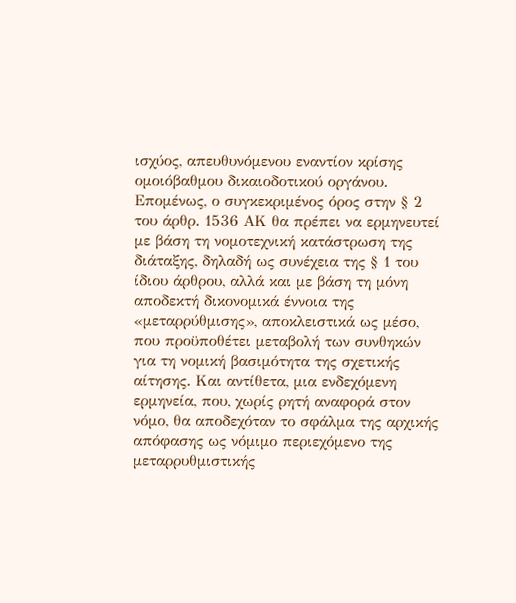ισχύος, απευθυνόμενου εναντίον κρίσης ομοιόβαθμου δικαιοδοτικού οργάνου. Επομένως, ο συγκεκριμένος όρος στην § 2 του άρθρ. 1536 ΑΚ θα πρέπει να ερμηνευτεί με βάση τη νομοτεχνική κατάστρωση της διάταξης, δηλαδή ως συνέχεια της § 1 του ίδιου άρθρου, αλλά και με βάση τη μόνη αποδεκτή δικονομικά έννοια της «μεταρρύθμισης», αποκλειστικά ως μέσο, που προϋποθέτει μεταβολή των συνθηκών για τη νομική βασιμότητα της σχετικής αίτησης. Και αντίθετα, μια ενδεχόμενη ερμηνεία, που, χωρίς ρητή αναφορά στον νόμο, θα αποδεχόταν το σφάλμα της αρχικής απόφασης ως νόμιμο περιεχόμενο της μεταρρυθμιστικής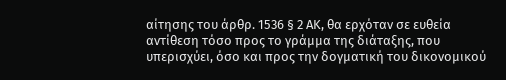αίτησης του άρθρ. 1536 § 2 ΑΚ, θα ερχόταν σε ευθεία αντίθεση τόσο προς το γράμμα της διάταξης, που υπερισχύει, όσο και προς την δογματική του δικονομικού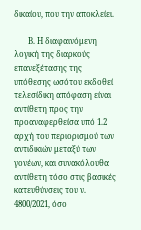δικαίου, που την αποκλείει.

       Β. Η διαφαινόμενη λογική της διαρκούς επανεξέτασης της υπόθεσης ωσότου εκδοθεί τελεσίδικη απόφαση είναι αντίθετη προς την προαναφερθείσα υπό 1.2 αρχή του περιορισμού των αντιδικιών μεταξύ των γονέων, και συνακόλουθα αντίθετη τόσο στις βασικές κατευθύνσεις του ν. 4800/2021, όσο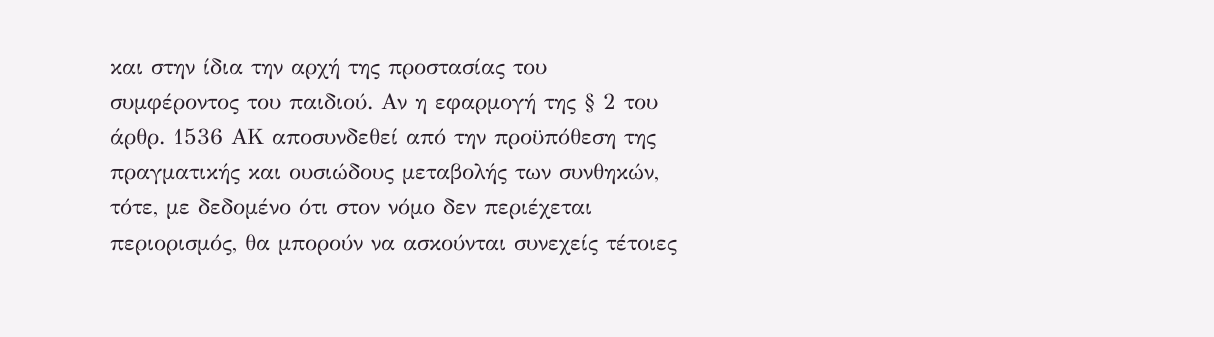και στην ίδια την αρχή της προστασίας του συμφέροντος του παιδιού. Αν η εφαρμογή της § 2 του άρθρ. 1536 ΑΚ αποσυνδεθεί από την προϋπόθεση της πραγματικής και ουσιώδους μεταβολής των συνθηκών, τότε, με δεδομένο ότι στον νόμο δεν περιέχεται περιορισμός, θα μπορούν να ασκούνται συνεχείς τέτοιες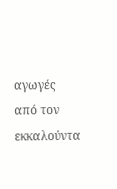αγωγές από τον εκκαλούντα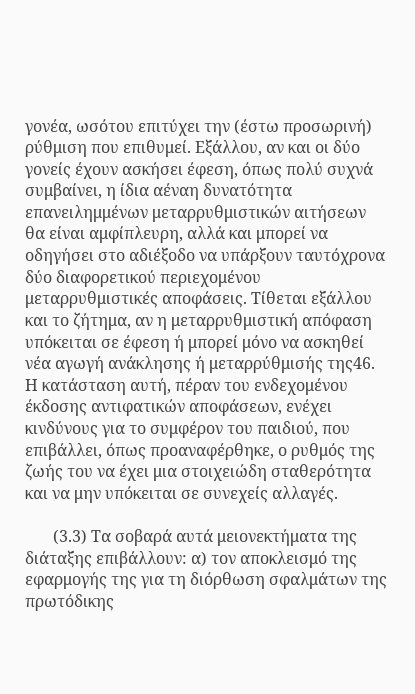γονέα, ωσότου επιτύχει την (έστω προσωρινή) ρύθμιση που επιθυμεί. Εξάλλου, αν και οι δύο γονείς έχουν ασκήσει έφεση, όπως πολύ συχνά συμβαίνει, η ίδια αέναη δυνατότητα επανειλημμένων μεταρρυθμιστικών αιτήσεων θα είναι αμφίπλευρη, αλλά και μπορεί να οδηγήσει στο αδιέξοδο να υπάρξουν ταυτόχρονα δύο διαφορετικού περιεχομένου μεταρρυθμιστικές αποφάσεις. Τίθεται εξάλλου και το ζήτημα, αν η μεταρρυθμιστική απόφαση υπόκειται σε έφεση ή μπορεί μόνο να ασκηθεί νέα αγωγή ανάκλησης ή μεταρρύθμισής της46. Η κατάσταση αυτή, πέραν του ενδεχομένου έκδοσης αντιφατικών αποφάσεων, ενέχει κινδύνους για το συμφέρον του παιδιού, που επιβάλλει, όπως προαναφέρθηκε, ο ρυθμός της ζωής του να έχει μια στοιχειώδη σταθερότητα και να μην υπόκειται σε συνεχείς αλλαγές.

       (3.3) Τα σοβαρά αυτά μειονεκτήματα της διάταξης επιβάλλουν: α) τον αποκλεισμό της εφαρμογής της για τη διόρθωση σφαλμάτων της πρωτόδικης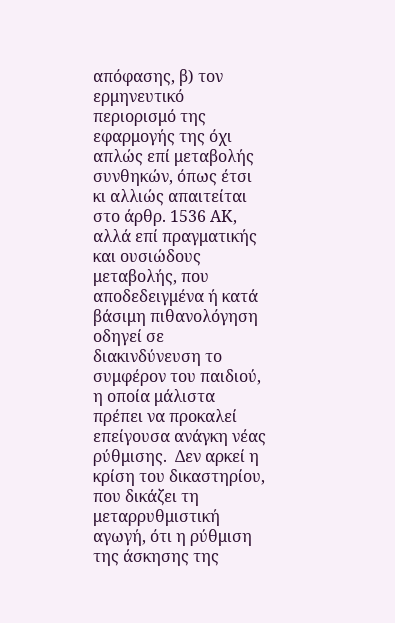απόφασης, β) τον ερμηνευτικό περιορισμό της εφαρμογής της όχι απλώς επί μεταβολής συνθηκών, όπως έτσι κι αλλιώς απαιτείται στο άρθρ. 1536 ΑΚ, αλλά επί πραγματικής και ουσιώδους μεταβολής, που αποδεδειγμένα ή κατά βάσιμη πιθανολόγηση οδηγεί σε διακινδύνευση το συμφέρον του παιδιού, η οποία μάλιστα πρέπει να προκαλεί επείγουσα ανάγκη νέας ρύθμισης.  Δεν αρκεί η κρίση του δικαστηρίου, που δικάζει τη μεταρρυθμιστική αγωγή, ότι η ρύθμιση της άσκησης της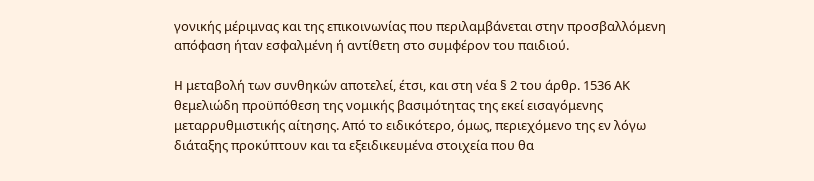γονικής μέριμνας και της επικοινωνίας που περιλαμβάνεται στην προσβαλλόμενη απόφαση ήταν εσφαλμένη ή αντίθετη στο συμφέρον του παιδιού.

H μεταβολή των συνθηκών αποτελεί, έτσι, και στη νέα § 2 του άρθρ. 1536 ΑΚ θεμελιώδη προϋπόθεση της νομικής βασιμότητας της εκεί εισαγόμενης μεταρρυθμιστικής αίτησης. Από το ειδικότερο, όμως, περιεχόμενο της εν λόγω διάταξης προκύπτουν και τα εξειδικευμένα στοιχεία που θα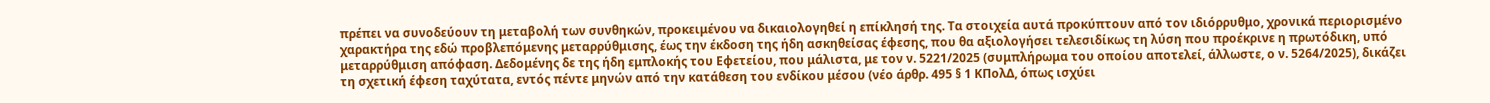πρέπει να συνοδεύουν τη μεταβολή των συνθηκών, προκειμένου να δικαιολογηθεί η επίκλησή της. Τα στοιχεία αυτά προκύπτουν από τον ιδιόρρυθμο, χρονικά περιορισμένο χαρακτήρα της εδώ προβλεπόμενης μεταρρύθμισης, έως την έκδοση της ήδη ασκηθείσας έφεσης, που θα αξιολογήσει τελεσιδίκως τη λύση που προέκρινε η πρωτόδικη, υπό μεταρρύθμιση απόφαση. Δεδομένης δε της ήδη εμπλοκής του Εφετείου, που μάλιστα, με τον ν. 5221/2025 (συμπλήρωμα του οποίου αποτελεί, άλλωστε, ο ν. 5264/2025), δικάζει τη σχετική έφεση ταχύτατα, εντός πέντε μηνών από την κατάθεση του ενδίκου μέσου (νέο άρθρ. 495 § 1 ΚΠολΔ, όπως ισχύει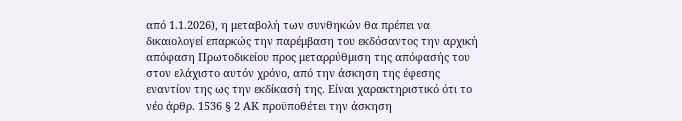από 1.1.2026), η μεταβολή των συνθηκών θα πρέπει να δικαιολογεί επαρκώς την παρέμβαση του εκδόσαντος την αρχική απόφαση Πρωτοδικείου προς μεταρρύθμιση της απόφασής του στον ελάχιστο αυτόν χρόνο, από την άσκηση της έφεσης εναντίον της ως την εκδίκασή της. Είναι χαρακτηριστικό ότι το νέο άρθρ. 1536 § 2 ΑΚ προϋποθέτει την άσκηση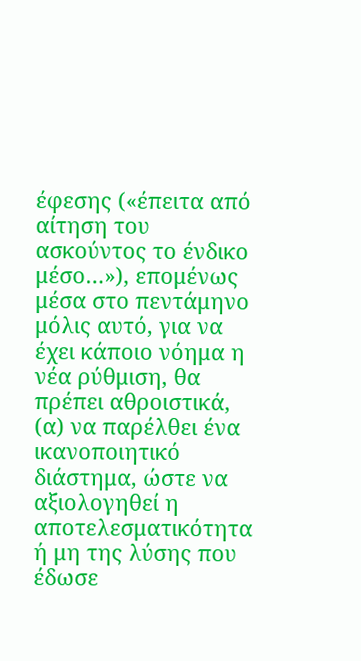έφεσης («έπειτα από αίτηση του ασκούντος το ένδικο μέσο…»), επομένως μέσα στο πεντάμηνο μόλις αυτό, για να έχει κάποιο νόημα η νέα ρύθμιση, θα πρέπει αθροιστικά, (α) να παρέλθει ένα ικανοποιητικό διάστημα, ώστε να αξιολογηθεί η αποτελεσματικότητα ή μη της λύσης που έδωσε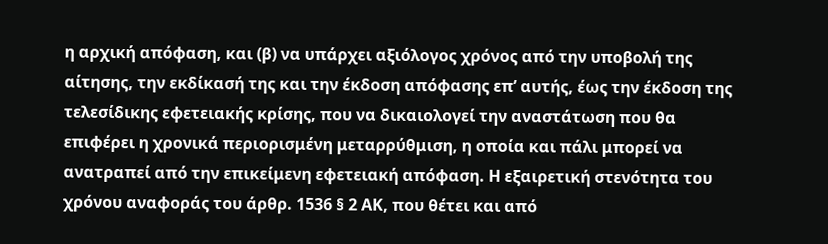η αρχική απόφαση, και (β) να υπάρχει αξιόλογος χρόνος από την υποβολή της αίτησης, την εκδίκασή της και την έκδοση απόφασης επ’ αυτής, έως την έκδοση της τελεσίδικης εφετειακής κρίσης, που να δικαιολογεί την αναστάτωση που θα επιφέρει η χρονικά περιορισμένη μεταρρύθμιση, η οποία και πάλι μπορεί να ανατραπεί από την επικείμενη εφετειακή απόφαση. Η εξαιρετική στενότητα του χρόνου αναφοράς του άρθρ. 1536 § 2 ΑΚ, που θέτει και από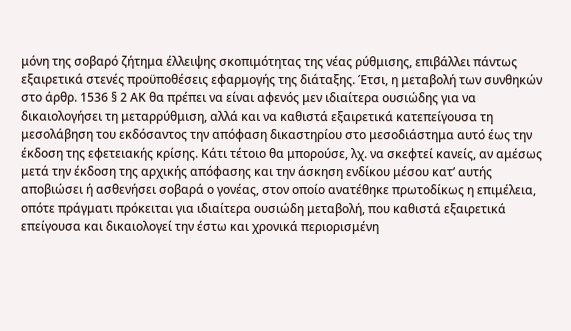μόνη της σοβαρό ζήτημα έλλειψης σκοπιμότητας της νέας ρύθμισης, επιβάλλει πάντως εξαιρετικά στενές προϋποθέσεις εφαρμογής της διάταξης. Έτσι, η μεταβολή των συνθηκών στο άρθρ. 1536 § 2 ΑΚ θα πρέπει να είναι αφενός μεν ιδιαίτερα ουσιώδης για να δικαιολογήσει τη μεταρρύθμιση, αλλά και να καθιστά εξαιρετικά κατεπείγουσα τη μεσολάβηση του εκδόσαντος την απόφαση δικαστηρίου στο μεσοδιάστημα αυτό έως την έκδοση της εφετειακής κρίσης. Κάτι τέτοιο θα μπορούσε, λχ. να σκεφτεί κανείς, αν αμέσως μετά την έκδοση της αρχικής απόφασης και την άσκηση ενδίκου μέσου κατ’ αυτής αποβιώσει ή ασθενήσει σοβαρά ο γονέας, στον οποίο ανατέθηκε πρωτοδίκως η επιμέλεια, οπότε πράγματι πρόκειται για ιδιαίτερα ουσιώδη μεταβολή, που καθιστά εξαιρετικά επείγουσα και δικαιολογεί την έστω και χρονικά περιορισμένη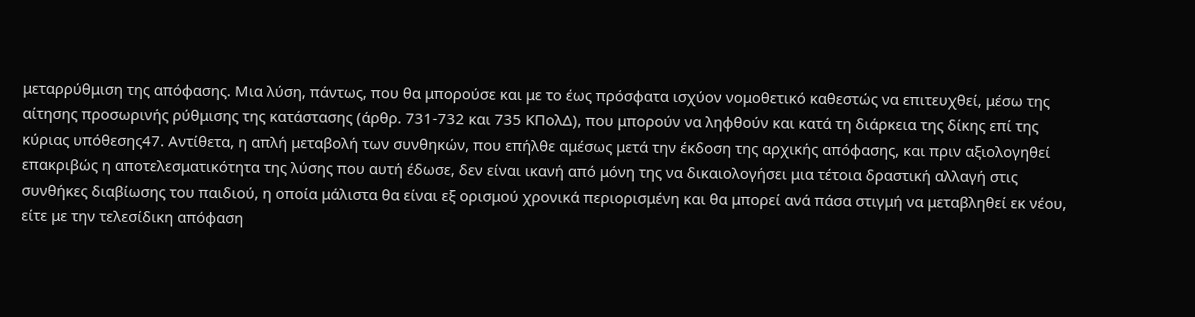μεταρρύθμιση της απόφασης. Μια λύση, πάντως, που θα μπορούσε και με το έως πρόσφατα ισχύον νομοθετικό καθεστώς να επιτευχθεί, μέσω της αίτησης προσωρινής ρύθμισης της κατάστασης (άρθρ. 731-732 και 735 ΚΠολΔ), που μπορούν να ληφθούν και κατά τη διάρκεια της δίκης επί της κύριας υπόθεσης47. Αντίθετα, η απλή μεταβολή των συνθηκών, που επήλθε αμέσως μετά την έκδοση της αρχικής απόφασης, και πριν αξιολογηθεί επακριβώς η αποτελεσματικότητα της λύσης που αυτή έδωσε, δεν είναι ικανή από μόνη της να δικαιολογήσει μια τέτοια δραστική αλλαγή στις συνθήκες διαβίωσης του παιδιού, η οποία μάλιστα θα είναι εξ ορισμού χρονικά περιορισμένη και θα μπορεί ανά πάσα στιγμή να μεταβληθεί εκ νέου, είτε με την τελεσίδικη απόφαση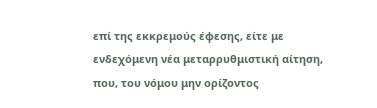επί της εκκρεμούς έφεσης, είτε με ενδεχόμενη νέα μεταρρυθμιστική αίτηση, που, του νόμου μην ορίζοντος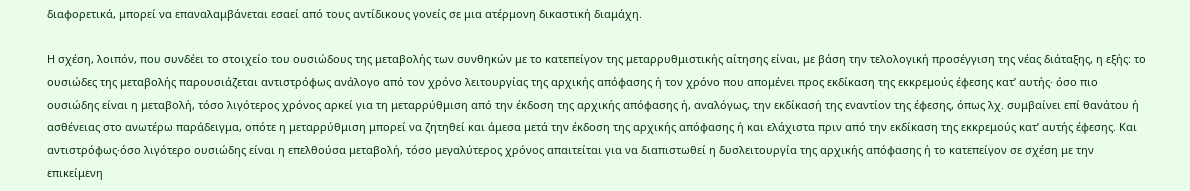διαφορετικά, μπορεί να επαναλαμβάνεται εσαεί από τους αντίδικους γονείς σε μια ατέρμονη δικαστική διαμάχη.

Η σχέση, λοιπόν, που συνδέει το στοιχείο του ουσιώδους της μεταβολής των συνθηκών με το κατεπείγον της μεταρρυθμιστικής αίτησης είναι, με βάση την τελολογική προσέγγιση της νέας διάταξης, η εξής: το ουσιώδες της μεταβολής παρουσιάζεται αντιστρόφως ανάλογο από τον χρόνο λειτουργίας της αρχικής απόφασης ή τον χρόνο που απομένει προς εκδίκαση της εκκρεμούς έφεσης κατ’ αυτής· όσο πιο ουσιώδης είναι η μεταβολή, τόσο λιγότερος χρόνος αρκεί για τη μεταρρύθμιση από την έκδοση της αρχικής απόφασης ή, αναλόγως, την εκδίκασή της εναντίον της έφεσης, όπως λχ. συμβαίνει επί θανάτου ή ασθένειας στο ανωτέρω παράδειγμα, οπότε η μεταρρύθμιση μπορεί να ζητηθεί και άμεσα μετά την έκδοση της αρχικής απόφασης ή και ελάχιστα πριν από την εκδίκαση της εκκρεμούς κατ’ αυτής έφεσης. Και αντιστρόφως·όσο λιγότερο ουσιώδης είναι η επελθούσα μεταβολή, τόσο μεγαλύτερος χρόνος απαιτείται για να διαπιστωθεί η δυσλειτουργία της αρχικής απόφασης ή το κατεπείγον σε σχέση με την επικείμενη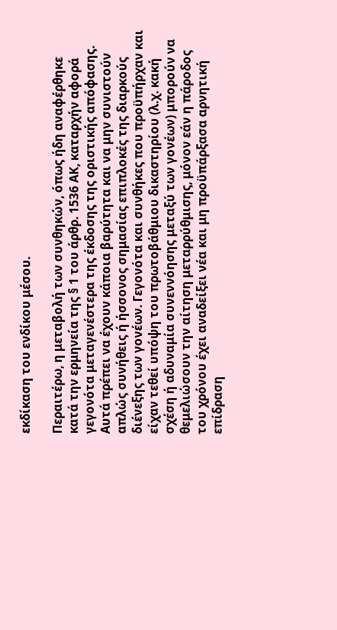εκδίκαση του ενδίκου μέσου.

Περαιτέρω, η μεταβολή των συνθηκών, όπως ήδη αναφέρθηκε κατά την ερμηνεία της § 1 του άρθρ. 1536 ΑΚ, καταρχήν αφορά γεγονότα μεταγενέστερα της έκδοσης της οριστικής απόφασης. Αυτά πρέπει να έχουν κάποια βαρύτητα και να μην συνιστούν απλώς συνήθεις ή ήσσονος σημασίας επιπλοκές της διαρκούς διένεξης των γονέων. Γεγονότα και συνθήκες που προϋπήρχαν και είχαν τεθεί υπόψη του πρωτοβάθμιου δικαστηρίου (λ.χ. κακή σχέση ή αδυναμία συνεννόησης μεταξύ των γονέων) μπορούν να θεμελιώσουν την αίτηση μεταρρύθμισης, μόνον εάν η πάροδος του χρόνου έχει αναδείξει νέα και μη προϋπάρξασα αρνητική επίδραση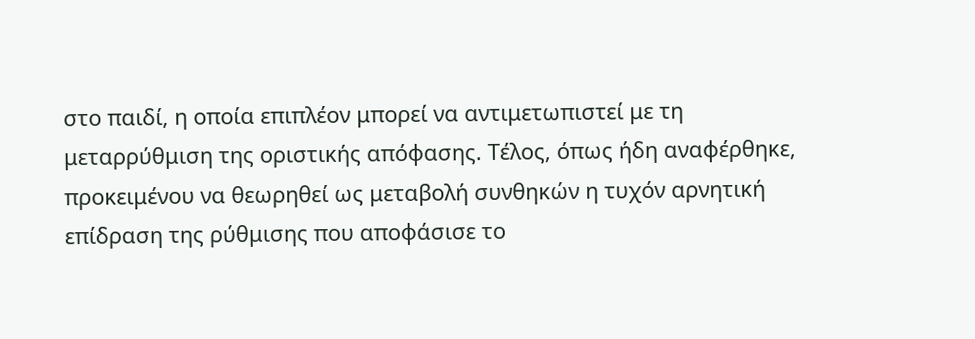στο παιδί, η οποία επιπλέον μπορεί να αντιμετωπιστεί με τη μεταρρύθμιση της οριστικής απόφασης. Τέλος, όπως ήδη αναφέρθηκε, προκειμένου να θεωρηθεί ως μεταβολή συνθηκών η τυχόν αρνητική επίδραση της ρύθμισης που αποφάσισε το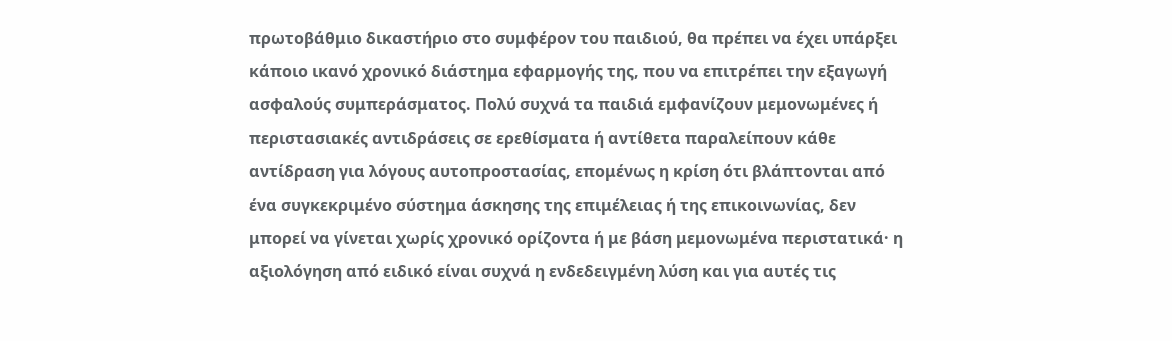πρωτοβάθμιο δικαστήριο στο συμφέρον του παιδιού, θα πρέπει να έχει υπάρξει κάποιο ικανό χρονικό διάστημα εφαρμογής της, που να επιτρέπει την εξαγωγή ασφαλούς συμπεράσματος. Πολύ συχνά τα παιδιά εμφανίζουν μεμονωμένες ή περιστασιακές αντιδράσεις σε ερεθίσματα ή αντίθετα παραλείπουν κάθε αντίδραση για λόγους αυτοπροστασίας, επομένως η κρίση ότι βλάπτονται από ένα συγκεκριμένο σύστημα άσκησης της επιμέλειας ή της επικοινωνίας, δεν μπορεί να γίνεται χωρίς χρονικό ορίζοντα ή με βάση μεμονωμένα περιστατικά· η αξιολόγηση από ειδικό είναι συχνά η ενδεδειγμένη λύση και για αυτές τις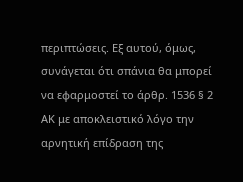περιπτώσεις. Εξ αυτού, όμως, συνάγεται ότι σπάνια θα μπορεί να εφαρμοστεί το άρθρ. 1536 § 2 ΑΚ με αποκλειστικό λόγο την αρνητική επίδραση της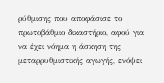ρύθμισης που αποφάσισε το πρωτοβάθμιο δικαστήριο, αφού για να έχει νόημα η άσκηση της μεταρρυθμιστικής αγωγής, ενόψει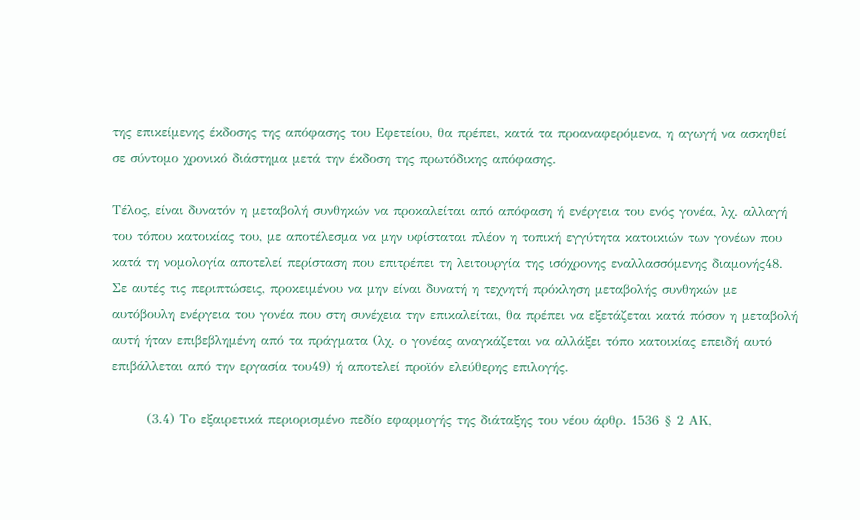της επικείμενης έκδοσης της απόφασης του Εφετείου, θα πρέπει, κατά τα προαναφερόμενα, η αγωγή να ασκηθεί σε σύντομο χρονικό διάστημα μετά την έκδοση της πρωτόδικης απόφασης.

Τέλος, είναι δυνατόν η μεταβολή συνθηκών να προκαλείται από απόφαση ή ενέργεια του ενός γονέα, λχ. αλλαγή του τόπου κατοικίας του, με αποτέλεσμα να μην υφίσταται πλέον η τοπική εγγύτητα κατοικιών των γονέων που κατά τη νομολογία αποτελεί περίσταση που επιτρέπει τη λειτουργία της ισόχρονης εναλλασσόμενης διαμονής48. Σε αυτές τις περιπτώσεις, προκειμένου να μην είναι δυνατή η τεχνητή πρόκληση μεταβολής συνθηκών με αυτόβουλη ενέργεια του γονέα που στη συνέχεια την επικαλείται, θα πρέπει να εξετάζεται κατά πόσον η μεταβολή αυτή ήταν επιβεβλημένη από τα πράγματα (λχ. ο γονέας αναγκάζεται να αλλάξει τόπο κατοικίας επειδή αυτό επιβάλλεται από την εργασία του49) ή αποτελεί προϊόν ελεύθερης επιλογής.

       (3.4) Το εξαιρετικά περιορισμένο πεδίο εφαρμογής της διάταξης του νέου άρθρ. 1536 § 2 ΑΚ,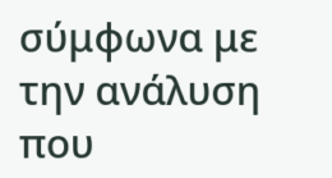σύμφωνα με την ανάλυση που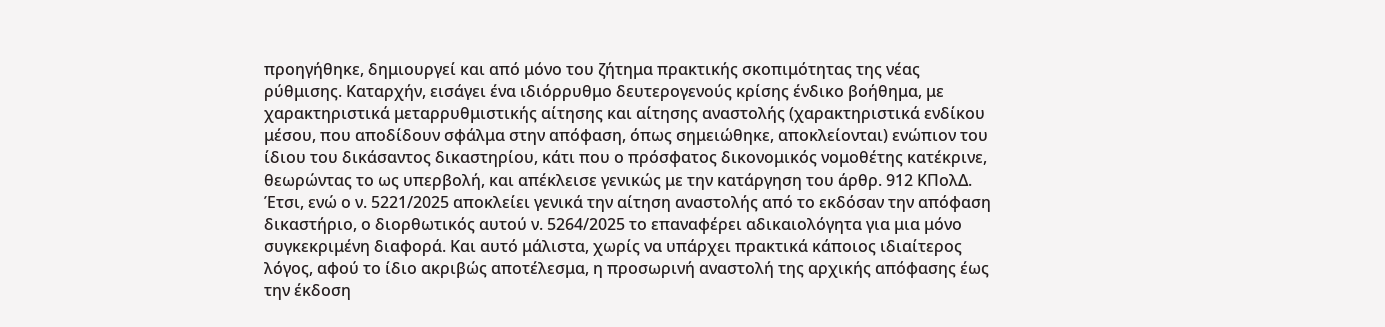προηγήθηκε, δημιουργεί και από μόνο του ζήτημα πρακτικής σκοπιμότητας της νέας ρύθμισης. Καταρχήν, εισάγει ένα ιδιόρρυθμο δευτερογενούς κρίσης ένδικο βοήθημα, με χαρακτηριστικά μεταρρυθμιστικής αίτησης και αίτησης αναστολής (χαρακτηριστικά ενδίκου μέσου, που αποδίδουν σφάλμα στην απόφαση, όπως σημειώθηκε, αποκλείονται) ενώπιον του ίδιου του δικάσαντος δικαστηρίου, κάτι που ο πρόσφατος δικονομικός νομοθέτης κατέκρινε, θεωρώντας το ως υπερβολή, και απέκλεισε γενικώς με την κατάργηση του άρθρ. 912 ΚΠολΔ. Έτσι, ενώ ο ν. 5221/2025 αποκλείει γενικά την αίτηση αναστολής από το εκδόσαν την απόφαση δικαστήριο, ο διορθωτικός αυτού ν. 5264/2025 το επαναφέρει αδικαιολόγητα για μια μόνο συγκεκριμένη διαφορά. Και αυτό μάλιστα, χωρίς να υπάρχει πρακτικά κάποιος ιδιαίτερος λόγος, αφού το ίδιο ακριβώς αποτέλεσμα, η προσωρινή αναστολή της αρχικής απόφασης έως την έκδοση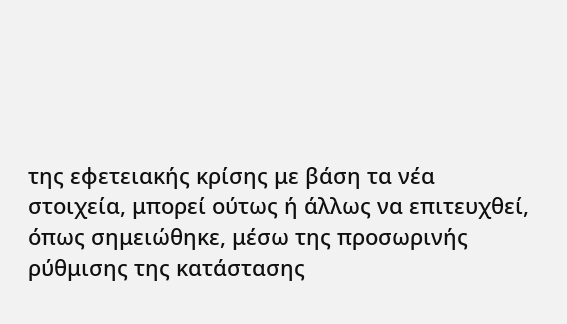της εφετειακής κρίσης με βάση τα νέα στοιχεία, μπορεί ούτως ή άλλως να επιτευχθεί, όπως σημειώθηκε, μέσω της προσωρινής ρύθμισης της κατάστασης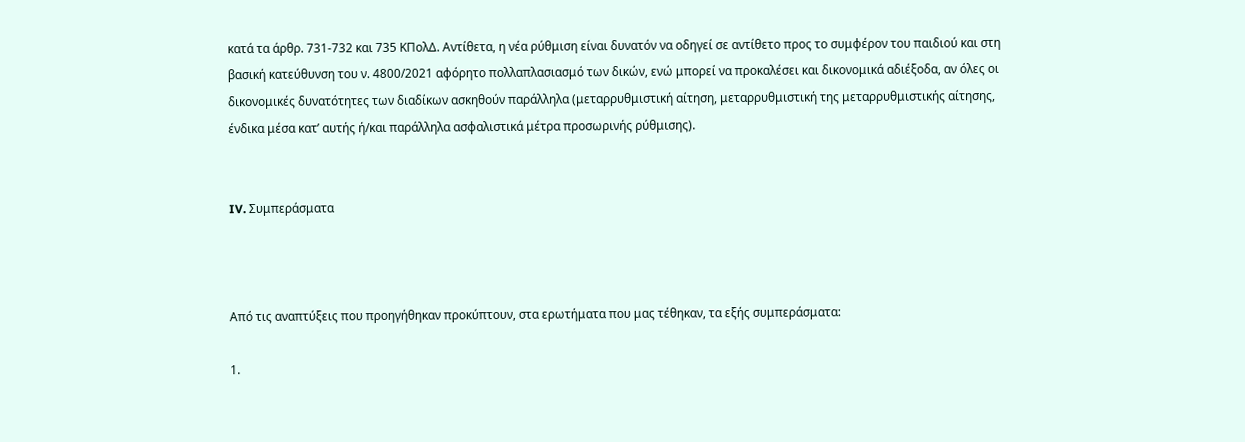κατά τα άρθρ. 731-732 και 735 ΚΠολΔ. Αντίθετα, η νέα ρύθμιση είναι δυνατόν να οδηγεί σε αντίθετο προς το συμφέρον του παιδιού και στη βασική κατεύθυνση του ν. 4800/2021 αφόρητο πολλαπλασιασμό των δικών, ενώ μπορεί να προκαλέσει και δικονομικά αδιέξοδα, αν όλες οι δικονομικές δυνατότητες των διαδίκων ασκηθούν παράλληλα (μεταρρυθμιστική αίτηση, μεταρρυθμιστική της μεταρρυθμιστικής αίτησης, ένδικα μέσα κατ’ αυτής ή/και παράλληλα ασφαλιστικά μέτρα προσωρινής ρύθμισης).


IV. Συμπεράσματα



Από τις αναπτύξεις που προηγήθηκαν προκύπτουν, στα ερωτήματα που μας τέθηκαν, τα εξής συμπεράσματα:

1.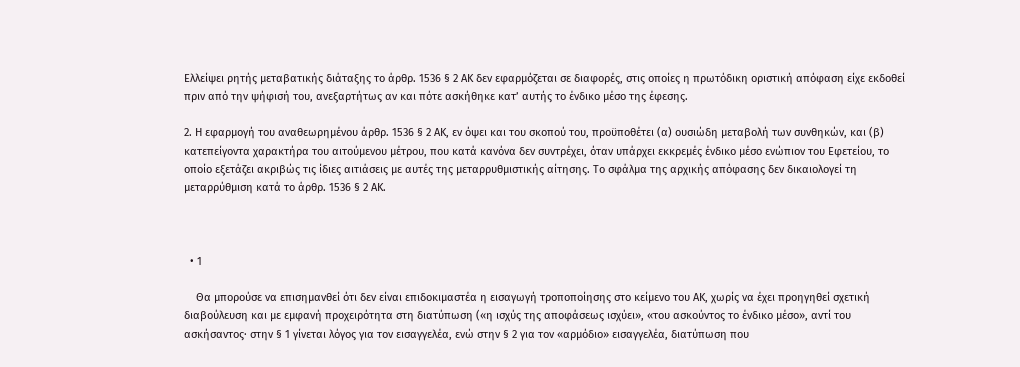Ελλείψει ρητής μεταβατικής διάταξης το άρθρ. 1536 § 2 ΑΚ δεν εφαρμόζεται σε διαφορές, στις οποίες η πρωτόδικη οριστική απόφαση είχε εκδοθεί πριν από την ψήφισή του, ανεξαρτήτως αν και πότε ασκήθηκε κατ’ αυτής το ένδικο μέσο της έφεσης.

2. Η εφαρμογή του αναθεωρημένου άρθρ. 1536 § 2 ΑΚ, εν όψει και του σκοπού του, προϋποθέτει (α) ουσιώδη μεταβολή των συνθηκών, και (β) κατεπείγοντα χαρακτήρα του αιτούμενου μέτρου, που κατά κανόνα δεν συντρέχει, όταν υπάρχει εκκρεμές ένδικο μέσο ενώπιον του Εφετείου, το οποίο εξετάζει ακριβώς τις ίδιες αιτιάσεις με αυτές της μεταρρυθμιστικής αίτησης. Το σφάλμα της αρχικής απόφασης δεν δικαιολογεί τη μεταρρύθμιση κατά το άρθρ. 1536 § 2 ΑΚ.



  • 1

    Θα μπορούσε να επισημανθεί ότι δεν είναι επιδοκιμαστέα η εισαγωγή τροποποίησης στο κείμενο του ΑΚ, χωρίς να έχει προηγηθεί σχετική διαβούλευση και με εμφανή προχειρότητα στη διατύπωση («η ισχύς της αποφάσεως ισχύει», «του ασκούντος το ένδικο μέσο», αντί του ασκήσαντος· στην § 1 γίνεται λόγος για τον εισαγγελέα, ενώ στην § 2 για τον «αρμόδιο» εισαγγελέα, διατύπωση που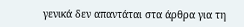γενικά δεν απαντάται στα άρθρα για τη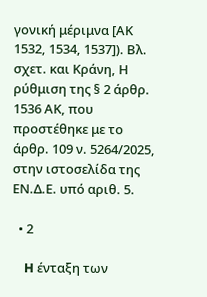γονική μέριμνα [ΑΚ 1532, 1534, 1537]). Βλ. σχετ. και Κράνη, Η ρύθμιση της § 2 άρθρ. 1536 ΑΚ, που προστέθηκε με το άρθρ. 109 ν. 5264/2025, στην ιστοσελίδα της ΕΝ.Δ.Ε. υπό αριθ. 5.

  • 2

    H ένταξη των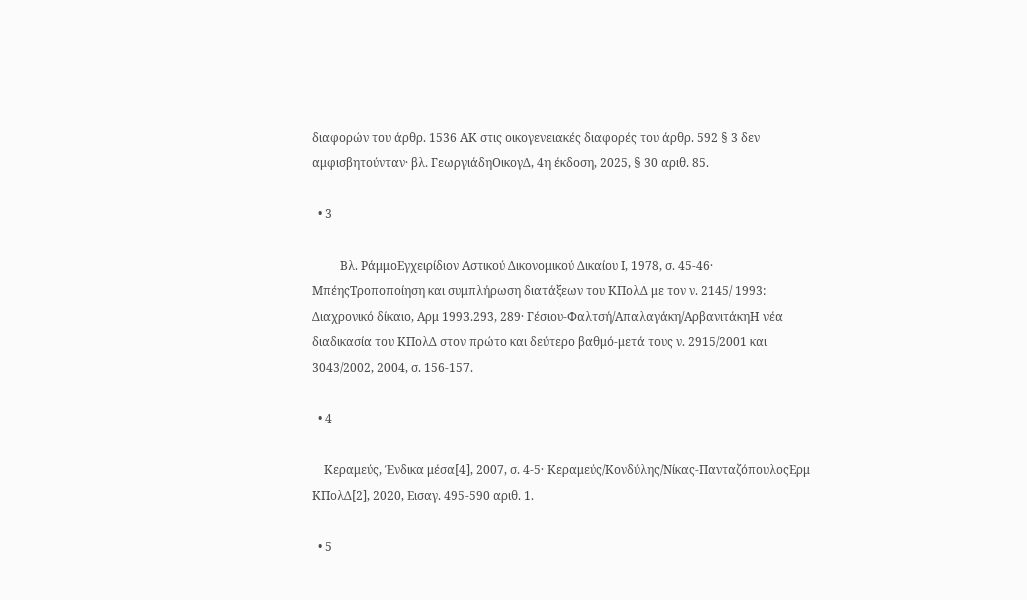διαφορών του άρθρ. 1536 ΑΚ στις οικογενειακές διαφορές του άρθρ. 592 § 3 δεν αμφισβητούνταν· βλ. ΓεωργιάδηΟικογΔ, 4η έκδοση, 2025, § 30 αριθ. 85.

  • 3

    Bλ. ΡάμμοΕγχειρίδιον Αστικού Δικονομικού Δικαίου Ι, 1978, σ. 45-46· ΜπέηςΤροποποίηση και συμπλήρωση διατάξεων του ΚΠολΔ με τον ν. 2145/ 1993: Διαχρονικό δίκαιο, Αρμ 1993.293, 289· Γέσιου-Φαλτσή/Απαλαγάκη/ΑρβανιτάκηΗ νέα διαδικασία του ΚΠολΔ στον πρώτο και δεύτερο βαθμό-μετά τους ν. 2915/2001 και 3043/2002, 2004, σ. 156-157.

  • 4

    Κεραμεύς, Ένδικα μέσα[4], 2007, σ. 4-5· Κεραμεύς/Κονδύλης/Νίκας-ΠανταζόπουλοςΕρμ ΚΠολΔ[2], 2020, Εισαγ. 495-590 αριθ. 1.

  • 5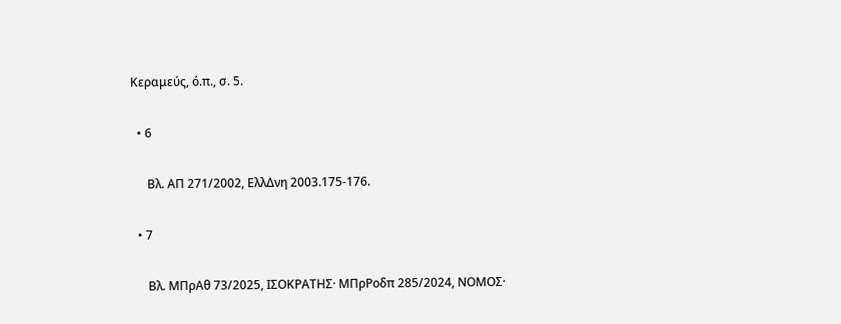Κεραμεύς, ό.π., σ. 5.

  • 6

    Bλ. ΑΠ 271/2002, ΕλλΔνη 2003.175-176.

  • 7

    Bλ. ΜΠρΑθ 73/2025, ΙΣΟΚΡΑΤΗΣ· ΜΠρΡοδπ 285/2024, ΝΟΜΟΣ·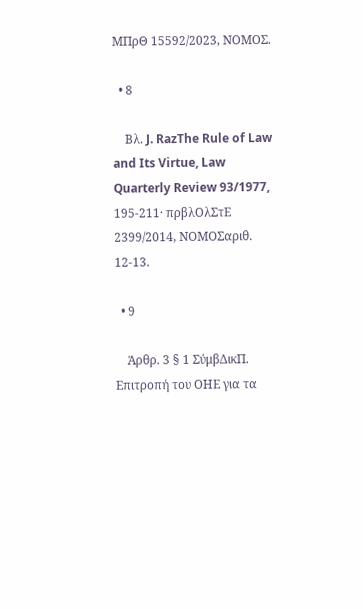ΜΠρΘ 15592/2023, ΝΟΜΟΣ.

  • 8

    Bλ. J. RazThe Rule of Law and Its Virtue, Law Quarterly Review 93/1977, 195-211· πρβλΟλΣτΕ 2399/2014, ΝΟΜΟΣαριθ. 12-13.

  • 9

    Άρθρ. 3 § 1 ΣύμβΔικΠ. Επιτροπή του ΟΗΕ για τα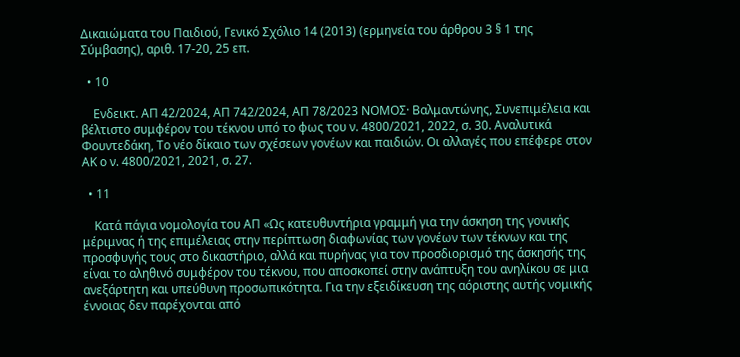Δικαιώματα του Παιδιού, Γενικό Σχόλιο 14 (2013) (ερμηνεία του άρθρου 3 § 1 της Σύμβασης), αριθ. 17-20, 25 επ.

  • 10

    Ενδεικτ. ΑΠ 42/2024, ΑΠ 742/2024, ΑΠ 78/2023 ΝΟΜΟΣ· Βαλμαντώνης, Συνεπιμέλεια και βέλτιστο συμφέρον του τέκνου υπό το φως του ν. 4800/2021, 2022, σ. 30. Αναλυτικά Φουντεδάκη, Το νέο δίκαιο των σχέσεων γονέων και παιδιών. Οι αλλαγές που επέφερε στον ΑΚ ο ν. 4800/2021, 2021, σ. 27.

  • 11

    Κατά πάγια νομολογία του ΑΠ «Ως κατευθυντήρια γραμμή για την άσκηση της γονικής μέριμνας ή της επιμέλειας στην περίπτωση διαφωνίας των γονέων των τέκνων και της προσφυγής τους στο δικαστήριο, αλλά και πυρήνας για τον προσδιορισμό της άσκησής της είναι το αληθινό συμφέρον του τέκνου, που αποσκοπεί στην ανάπτυξη του ανηλίκου σε μια ανεξάρτητη και υπεύθυνη προσωπικότητα. Για την εξειδίκευση της αόριστης αυτής νομικής έννοιας δεν παρέχονται από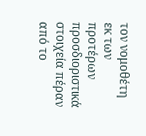τον νομοθέτη εκ των προτέρων προσδιοριστικά στοιχεία πέραν από το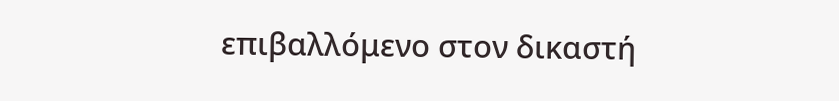επιβαλλόμενο στον δικαστή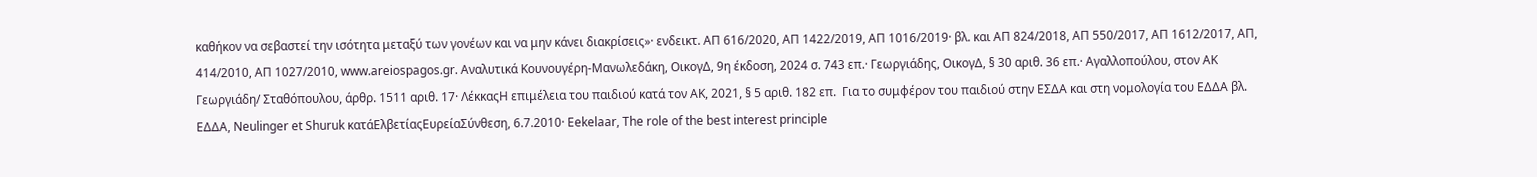καθήκον να σεβαστεί την ισότητα μεταξύ των γονέων και να μην κάνει διακρίσεις»· ενδεικτ. ΑΠ 616/2020, ΑΠ 1422/2019, ΑΠ 1016/2019· βλ. και ΑΠ 824/2018, ΑΠ 550/2017, ΑΠ 1612/2017, ΑΠ, 414/2010, ΑΠ 1027/2010, www.areiospagos.gr. Αναλυτικά Κουνουγέρη-Μανωλεδάκη, ΟικογΔ, 9η έκδοση, 2024 σ. 743 επ.· Γεωργιάδης, ΟικογΔ, § 30 αριθ. 36 επ.· Αγαλλοπούλου, στον ΑΚ Γεωργιάδη/ Σταθόπουλου, άρθρ. 1511 αριθ. 17· ΛέκκαςΗ επιμέλεια του παιδιού κατά τον ΑΚ, 2021, § 5 αριθ. 182 επ.  Για το συμφέρον του παιδιού στην ΕΣΔΑ και στη νομολογία του ΕΔΔΑ βλ. ΕΔΔΑ, Neulinger et Shuruk κατάΕλβετίαςΕυρείαΣύνθεση, 6.7.2010· Eekelaar, The role of the best interest principle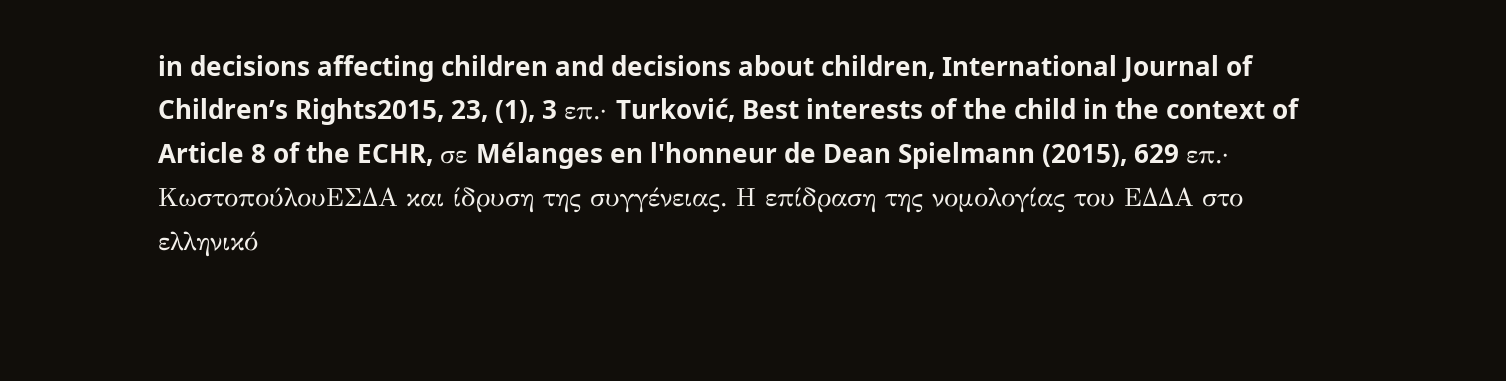in decisions affecting children and decisions about children, International Journal of Children’s Rights2015, 23, (1), 3 επ.· Turković, Best interests of the child in the context of Article 8 of the ECHR, σε Mélanges en l'honneur de Dean Spielmann (2015), 629 επ.· ΚωστοπούλουΕΣΔΑ και ίδρυση της συγγένειας. Η επίδραση της νομολογίας του ΕΔΔΑ στο ελληνικό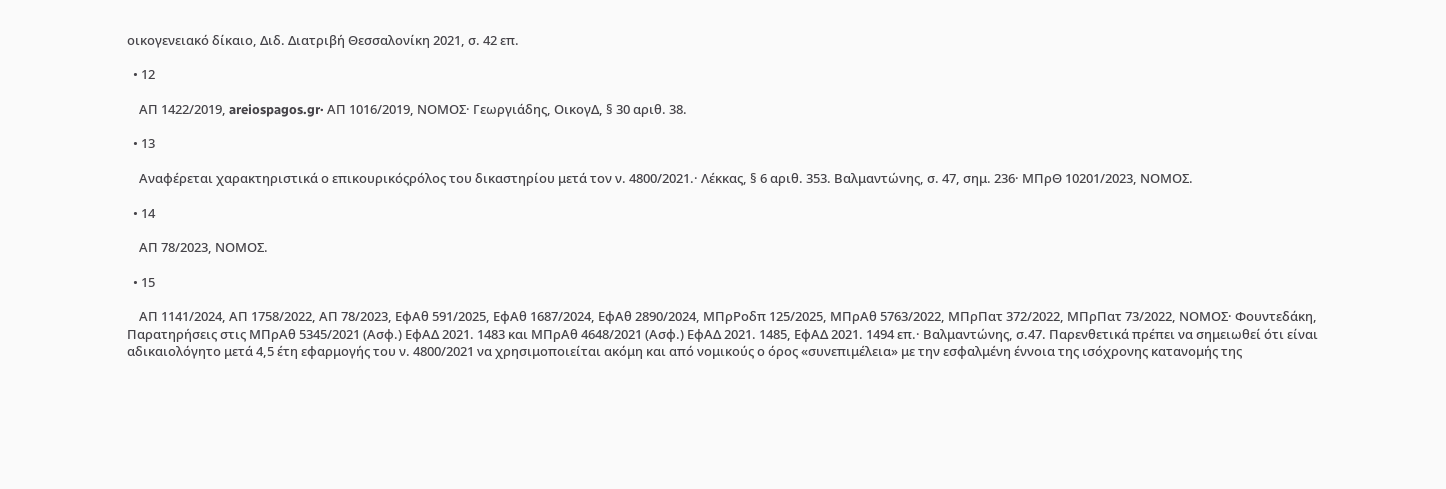οικογενειακό δίκαιο, Διδ. Διατριβή Θεσσαλονίκη 2021, σ. 42 επ.

  • 12

    ΑΠ 1422/2019, areiospagos.gr· ΑΠ 1016/2019, ΝΟΜΟΣ· Γεωργιάδης, ΟικογΔ, § 30 αριθ. 38.

  • 13

    Αναφέρεται χαρακτηριστικά ο επικουρικόςρόλος του δικαστηρίου μετά τον ν. 4800/2021.· Λέκκας, § 6 αριθ. 353. Βαλμαντώνης, σ. 47, σημ. 236· ΜΠρΘ 10201/2023, ΝΟΜΟΣ.

  • 14

    ΑΠ 78/2023, ΝΟΜΟΣ.

  • 15

    ΑΠ 1141/2024, ΑΠ 1758/2022, ΑΠ 78/2023, ΕφΑθ 591/2025, ΕφΑθ 1687/2024, ΕφΑθ 2890/2024, ΜΠρΡοδπ 125/2025, ΜΠρΑθ 5763/2022, ΜΠρΠατ 372/2022, ΜΠρΠατ 73/2022, ΝΟΜΟΣ· Φουντεδάκη, Παρατηρήσεις στις ΜΠρΑθ 5345/2021 (Ασφ.) ΕφΑΔ 2021. 1483 και ΜΠρΑθ 4648/2021 (Ασφ.) ΕφΑΔ 2021. 1485, ΕφΑΔ 2021. 1494 επ.· Βαλμαντώνης, σ.47. Παρενθετικά πρέπει να σημειωθεί ότι είναι αδικαιολόγητο μετά 4,5 έτη εφαρμογής του ν. 4800/2021 να χρησιμοποιείται ακόμη και από νομικούς ο όρος «συνεπιμέλεια» με την εσφαλμένη έννοια της ισόχρονης κατανομής της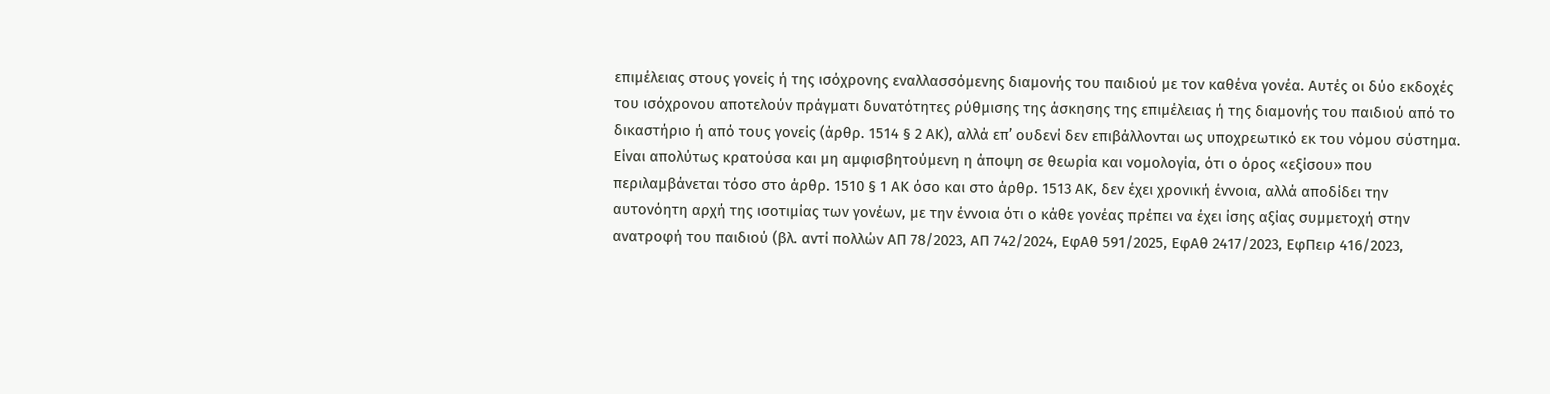επιμέλειας στους γονείς ή της ισόχρονης εναλλασσόμενης διαμονής του παιδιού με τον καθένα γονέα. Αυτές οι δύο εκδοχές του ισόχρονου αποτελούν πράγματι δυνατότητες ρύθμισης της άσκησης της επιμέλειας ή της διαμονής του παιδιού από το δικαστήριο ή από τους γονείς (άρθρ. 1514 § 2 ΑΚ), αλλά επ’ ουδενί δεν επιβάλλονται ως υποχρεωτικό εκ του νόμου σύστημα. Είναι απολύτως κρατούσα και μη αμφισβητούμενη η άποψη σε θεωρία και νομολογία, ότι ο όρος «εξίσου» που περιλαμβάνεται τόσο στο άρθρ. 1510 § 1 ΑΚ όσο και στο άρθρ. 1513 ΑΚ, δεν έχει χρονική έννοια, αλλά αποδίδει την αυτονόητη αρχή της ισοτιμίας των γονέων, με την έννοια ότι ο κάθε γονέας πρέπει να έχει ίσης αξίας συμμετοχή στην ανατροφή του παιδιού (βλ. αντί πολλών ΑΠ 78/2023, ΑΠ 742/2024, ΕφΑθ 591/2025, ΕφΑθ 2417/2023, ΕφΠειρ 416/2023,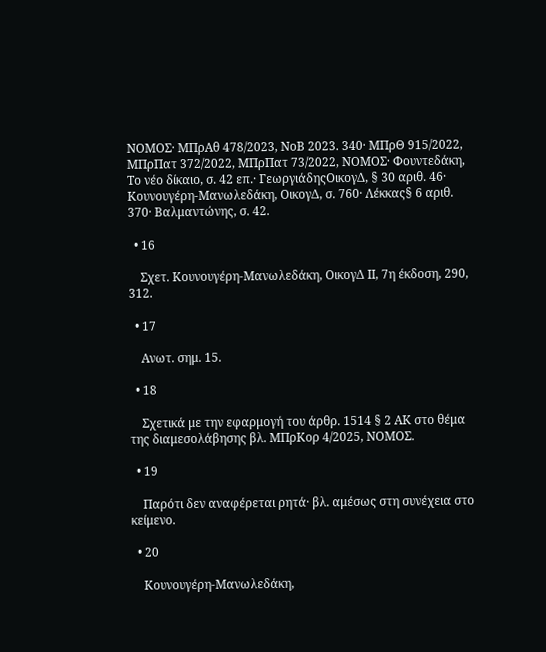ΝΟΜΟΣ· ΜΠρΑθ 478/2023, ΝοΒ 2023. 340· ΜΠρΘ 915/2022, ΜΠρΠατ 372/2022, ΜΠρΠατ 73/2022, ΝΟΜΟΣ· Φουντεδάκη, Το νέο δίκαιο, σ. 42 επ.· ΓεωργιάδηςΟικογΔ, § 30 αριθ. 46· Κουνουγέρη-Μανωλεδάκη, ΟικογΔ, σ. 760· Λέκκας§ 6 αριθ. 370· Βαλμαντώνης, σ. 42.

  • 16

    Σχετ. Κουνουγέρη-Μανωλεδάκη, ΟικογΔ ΙΙ, 7η έκδοση, 290, 312.

  • 17

    Ανωτ. σημ. 15.

  • 18

    Σχετικά με την εφαρμογή του άρθρ. 1514 § 2 ΑΚ στο θέμα της διαμεσολάβησης βλ. ΜΠρΚορ 4/2025, ΝΟΜΟΣ.

  • 19

    Παρότι δεν αναφέρεται ρητά· βλ. αμέσως στη συνέχεια στο κείμενο.

  • 20

    Κουνουγέρη-Μανωλεδάκη,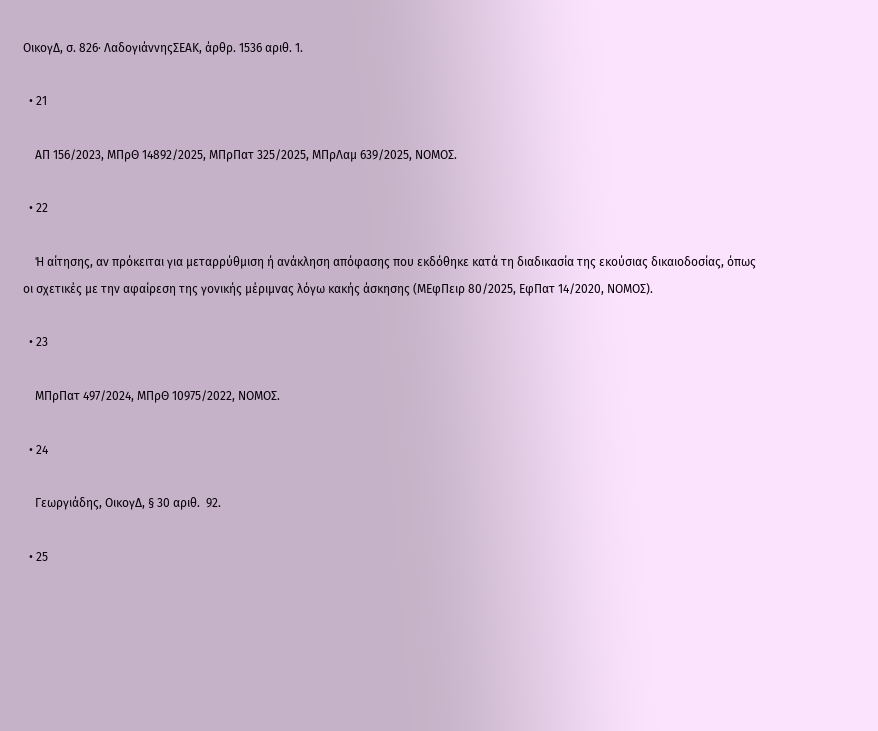ΟικογΔ, σ. 826· ΛαδογιάννηςΣΕΑΚ, άρθρ. 1536 αριθ. 1.

  • 21

    ΑΠ 156/2023, ΜΠρΘ 14892/2025, ΜΠρΠατ 325/2025, ΜΠρΛαμ 639/2025, ΝΟΜΟΣ.

  • 22

    Ή αίτησης, αν πρόκειται για μεταρρύθμιση ή ανάκληση απόφασης που εκδόθηκε κατά τη διαδικασία της εκούσιας δικαιοδοσίας, όπως οι σχετικές με την αφαίρεση της γονικής μέριμνας λόγω κακής άσκησης (ΜΕφΠειρ 80/2025, ΕφΠατ 14/2020, ΝΟΜΟΣ).

  • 23

    ΜΠρΠατ 497/2024, ΜΠρΘ 10975/2022, ΝΟΜΟΣ.

  • 24

    Γεωργιάδης, ΟικογΔ, § 30 αριθ.  92.

  • 25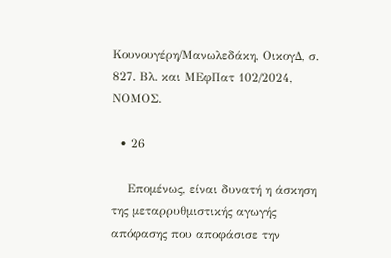Κουνουγέρη/Μανωλεδάκη, ΟικογΔ, σ. 827. Βλ. και ΜΕφΠατ 102/2024, ΝΟΜΟΣ.

  • 26

    Επομένως, είναι δυνατή η άσκηση της μεταρρυθμιστικής αγωγής απόφασης που αποφάσισε την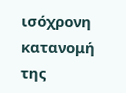ισόχρονη κατανομή της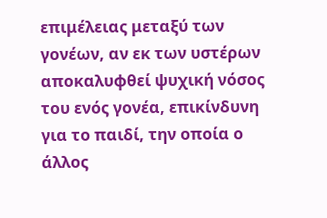επιμέλειας μεταξύ των γονέων, αν εκ των υστέρων αποκαλυφθεί ψυχική νόσος του ενός γονέα, επικίνδυνη για το παιδί, την οποία ο άλλος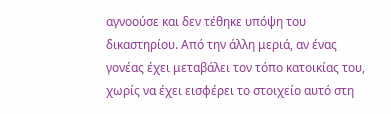αγνοούσε και δεν τέθηκε υπόψη του δικαστηρίου. Από την άλλη μεριά, αν ένας γονέας έχει μεταβάλει τον τόπο κατοικίας του, χωρίς να έχει εισφέρει το στοιχείο αυτό στη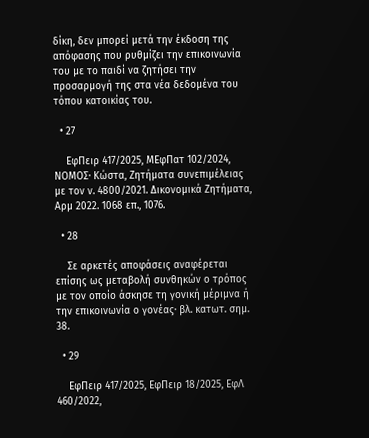δίκη, δεν μπορεί μετά την έκδοση της απόφασης που ρυθμίζει την επικοινωνία του με το παιδί να ζητήσει την προσαρμογή της στα νέα δεδομένα του τόπου κατοικίας του.

  • 27

    ΕφΠειρ 417/2025, ΜΕφΠατ 102/2024, ΝΟΜΟΣ· Κώστα, Ζητήματα συνεπιμέλειας με τον ν. 4800/2021. Δικονομικά Ζητήματα, Αρμ 2022. 1068 επ., 1076.

  • 28

    Σε αρκετές αποφάσεις αναφέρεται επίσης ως μεταβολή συνθηκών ο τρόπος με τον οποίο άσκησε τη γονική μέριμνα ή την επικοινωνία ο γονέας· βλ. κατωτ. σημ. 38.

  • 29

    ΕφΠειρ 417/2025, EφΠειρ 18/2025, ΕφΛ 460/2022,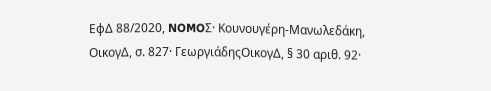ΕφΔ 88/2020, NOMOΣ· Κουνουγέρη-Μανωλεδάκη, ΟικογΔ, σ. 827· ΓεωργιάδηςΟικογΔ, § 30 αριθ. 92·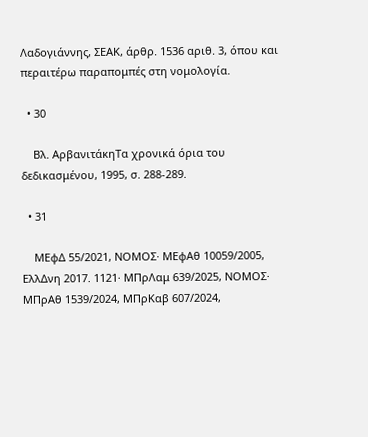Λαδογιάννης, ΣΕΑΚ, άρθρ. 1536 αριθ. 3, όπου και περαιτέρω παραπομπές στη νομολογία.

  • 30

    Bλ. ΑρβανιτάκηΤα χρονικά όρια του δεδικασμένου, 1995, σ. 288-289.

  • 31

    ΜΕφΔ 55/2021, ΝΟΜΟΣ· ΜΕφΑθ 10059/2005, ΕλλΔνη 2017. 1121· ΜΠρΛαμ 639/2025, ΝΟΜΟΣ· ΜΠρΑθ 1539/2024, ΜΠρΚαβ 607/2024,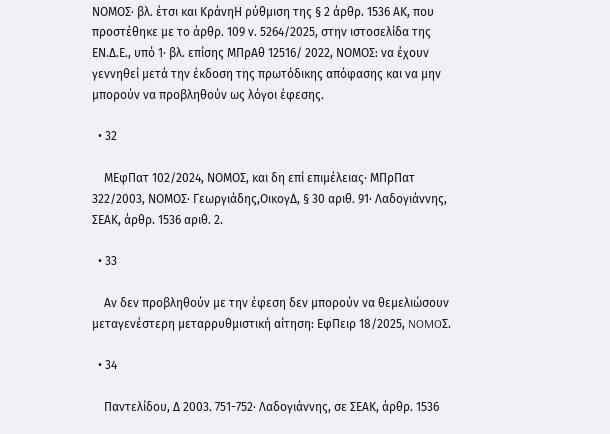ΝΟΜΟΣ· βλ. έτσι και ΚράνηΗ ρύθμιση της § 2 άρθρ. 1536 ΑΚ, που προστέθηκε με το άρθρ. 109 ν. 5264/2025, στην ιστοσελίδα της ΕΝ.Δ.Ε., υπό 1· βλ. επίσης ΜΠρΑθ 12516/ 2022, ΝΟΜΟΣ: να έχουν γεννηθεί μετά την έκδοση της πρωτόδικης απόφασης και να μην μπορούν να προβληθούν ως λόγοι έφεσης.

  • 32

    ΜΕφΠατ 102/2024, ΝΟΜΟΣ, και δη επί επιμέλειας· ΜΠρΠατ 322/2003, ΝΟΜΟΣ· Γεωργιάδης,ΟικογΔ, § 30 αριθ. 91· Λαδογιάννης, ΣΕΑΚ, άρθρ. 1536 αριθ. 2.

  • 33

    Αν δεν προβληθούν με την έφεση δεν μπορούν να θεμελιώσουν μεταγενέστερη μεταρρυθμιστική αίτηση: EφΠειρ 18/2025, NOMOΣ.

  • 34

    Παντελίδου, Δ 2003. 751-752· Λαδογιάννης, σε ΣΕΑΚ, άρθρ. 1536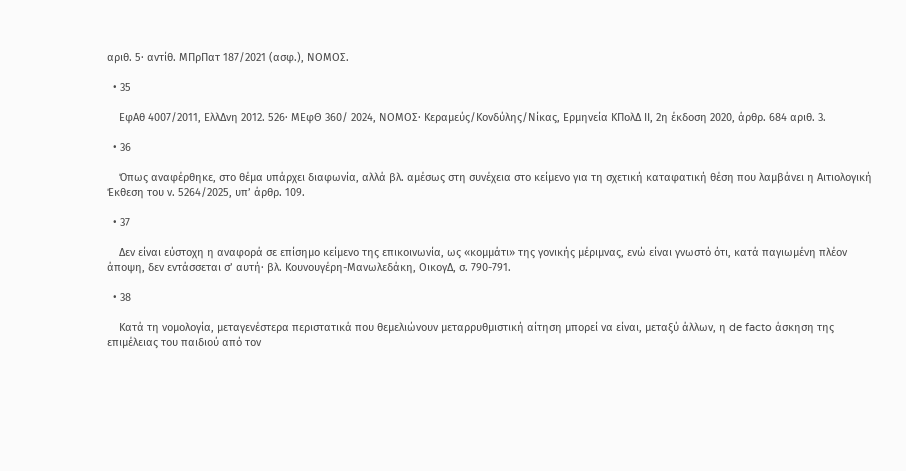αριθ. 5· αντίθ. ΜΠρΠατ 187/2021 (ασφ.), ΝΟΜΟΣ.

  • 35

    ΕφΑθ 4007/2011, ΕλλΔνη 2012. 526· ΜΕφΘ 360/ 2024, ΝΟΜΟΣ· Κεραμεύς/Κονδύλης/Νίκας, Ερμηνεία ΚΠολΔ ΙΙ, 2η έκδοση 2020, άρθρ. 684 αριθ. 3.

  • 36

    Όπως αναφέρθηκε, στο θέμα υπάρχει διαφωνία, αλλά βλ. αμέσως στη συνέχεια στο κείμενο για τη σχετική καταφατική θέση που λαμβάνει η Αιτιολογική Έκθεση του ν. 5264/2025, υπ’ άρθρ. 109.

  • 37

    Δεν είναι εύστοχη η αναφορά σε επίσημο κείμενο της επικοινωνία, ως «κομμάτι» της γονικής μέριμνας, ενώ είναι γνωστό ότι, κατά παγιωμένη πλέον άποψη, δεν εντάσσεται σ’ αυτή· βλ. Κουνουγέρη-Μανωλεδάκη, ΟικογΔ, σ. 790-791.

  • 38

    Κατά τη νομολογία, μεταγενέστερα περιστατικά που θεμελιώνουν μεταρρυθμιστική αίτηση μπορεί να είναι, μεταξύ άλλων, η de facto άσκηση της επιμέλειας του παιδιού από τον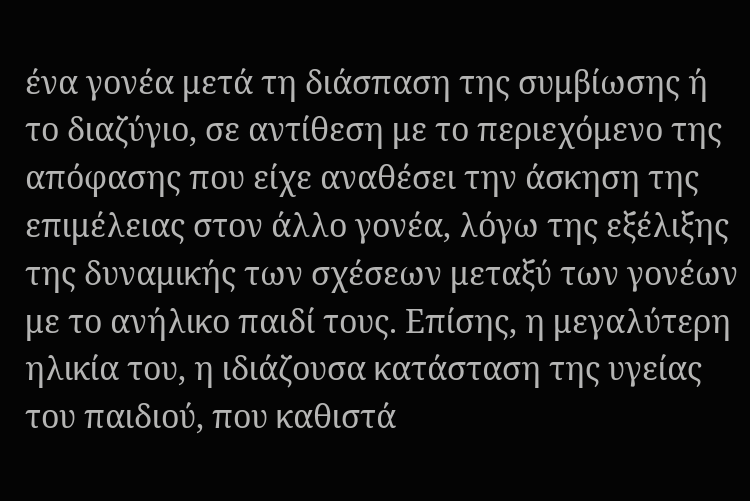ένα γονέα μετά τη διάσπαση της συμβίωσης ή το διαζύγιο, σε αντίθεση με το περιεχόμενο της απόφασης που είχε αναθέσει την άσκηση της επιμέλειας στον άλλο γονέα, λόγω της εξέλιξης της δυναμικής των σχέσεων μεταξύ των γονέων με το ανήλικο παιδί τους. Επίσης, η μεγαλύτερη ηλικία του, η ιδιάζουσα κατάσταση της υγείας του παιδιού, που καθιστά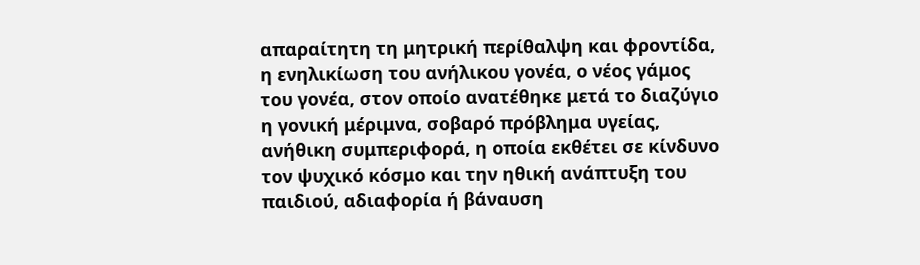απαραίτητη τη μητρική περίθαλψη και φροντίδα, η ενηλικίωση του ανήλικου γονέα, ο νέος γάμος του γονέα, στον οποίο ανατέθηκε μετά το διαζύγιο η γονική μέριμνα, σοβαρό πρόβλημα υγείας, ανήθικη συμπεριφορά, η οποία εκθέτει σε κίνδυνο τον ψυχικό κόσμο και την ηθική ανάπτυξη του παιδιού, αδιαφορία ή βάναυση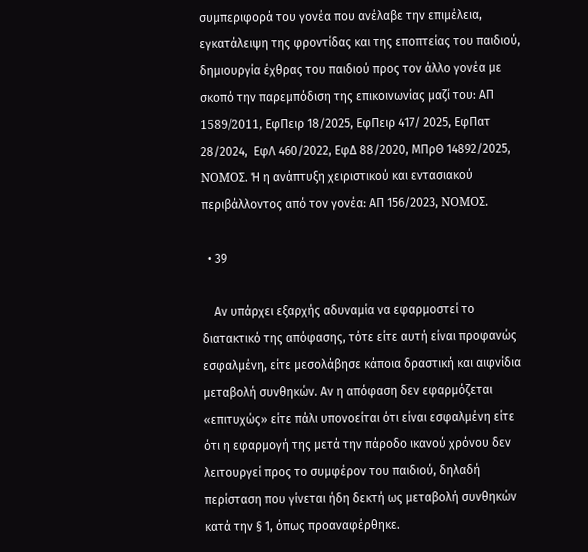συμπεριφορά του γονέα που ανέλαβε την επιμέλεια, εγκατάλειψη της φροντίδας και της εποπτείας του παιδιού, δημιουργία έχθρας του παιδιού προς τον άλλο γονέα με σκοπό την παρεμπόδιση της επικοινωνίας μαζί του: ΑΠ 1589/2011, EφΠειρ 18/2025, ΕφΠειρ 417/ 2025, ΕφΠατ 28/2024,  ΕφΛ 460/2022, ΕφΔ 88/2020, ΜΠρΘ 14892/2025, NOMOΣ. Ή η ανάπτυξη χειριστικού και εντασιακού περιβάλλοντος από τον γονέα: ΑΠ 156/2023, NOMOΣ.

  • 39

    Αν υπάρχει εξαρχής αδυναμία να εφαρμοστεί το διατακτικό της απόφασης, τότε είτε αυτή είναι προφανώς εσφαλμένη, είτε μεσολάβησε κάποια δραστική και αιφνίδια μεταβολή συνθηκών. Αν η απόφαση δεν εφαρμόζεται «επιτυχώς» είτε πάλι υπονοείται ότι είναι εσφαλμένη είτε ότι η εφαρμογή της μετά την πάροδο ικανού χρόνου δεν λειτουργεί προς το συμφέρον του παιδιού, δηλαδή περίσταση που γίνεται ήδη δεκτή ως μεταβολή συνθηκών κατά την § 1, όπως προαναφέρθηκε.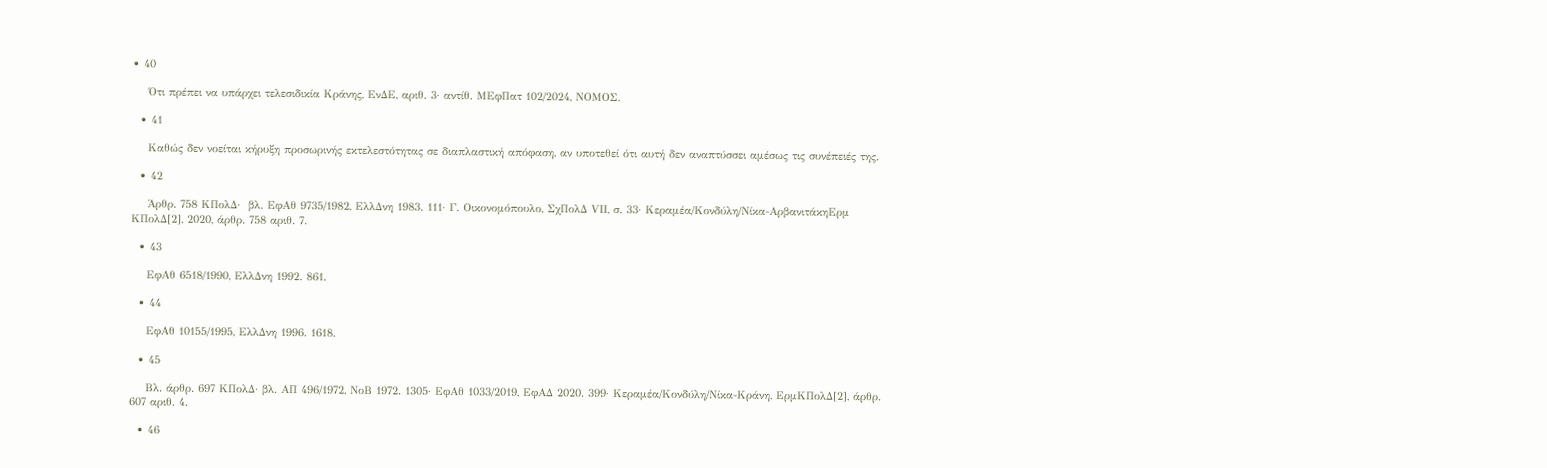• 40

    Ότι πρέπει να υπάρχει τελεσιδικία Κράνης, ΕνΔΕ, αριθ. 3· αντίθ. ΜΕφΠατ 102/2024, ΝΟΜΟΣ.

  • 41

    Καθώς δεν νοείται κήρυξη προσωρινής εκτελεστότητας σε διαπλαστική απόφαση, αν υποτεθεί ότι αυτή δεν αναπτύσσει αμέσως τις συνέπειές της.

  • 42

    Άρθρ. 758 ΚΠολΔ·  βλ. ΕφΑθ 9735/1982, ΕλλΔνη 1983. 111· Γ. Οικονομόπουλο, ΣχΠολΔ VΙΙ, σ. 33· Κεραμέα/Κονδύλη/Νίκα-ΑρβανιτάκηΕρμ ΚΠολΔ[2], 2020, άρθρ. 758 αριθ. 7.

  • 43

    ΕφΑθ 6518/1990, ΕλλΔνη 1992. 861.

  • 44

    ΕφΑθ 10155/1995, ΕλλΔνη 1996. 1618.

  • 45

    Βλ. άρθρ. 697 ΚΠολΔ· βλ. ΑΠ 496/1972, ΝοΒ 1972. 1305· ΕφΑθ 1033/2019, ΕφΑΔ 2020. 399· Κεραμέα/Κονδύλη/Νίκα-Κράνη, ΕρμΚΠολΔ[2], άρθρ. 607 αριθ. 4.

  • 46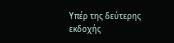Υπέρ της δεύτερης εκδοχής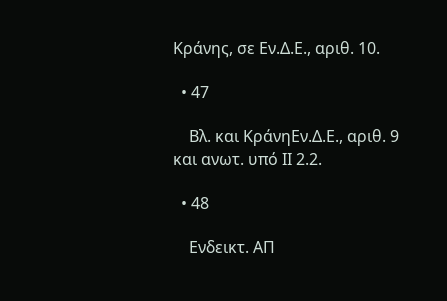Κράνης, σε Εν.Δ.Ε., αριθ. 10.

  • 47

    Βλ. και ΚράνηΕν.Δ.Ε., αριθ. 9 και ανωτ. υπό ΙΙ 2.2.

  • 48

    Ενδεικτ. ΑΠ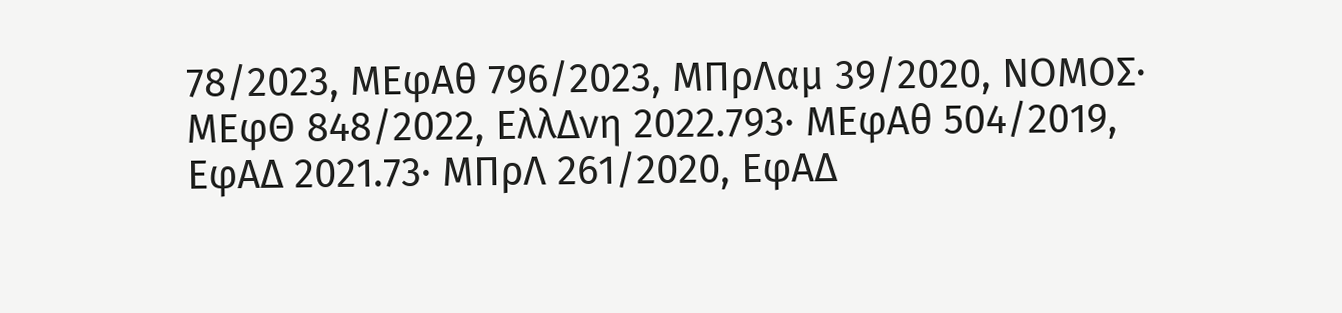78/2023, ΜΕφΑθ 796/2023, ΜΠρΛαμ 39/2020, ΝΟΜΟΣ· ΜΕφΘ 848/2022, ΕλλΔνη 2022.793· ΜΕφΑθ 504/2019, ΕφΑΔ 2021.73· ΜΠρΛ 261/2020, ΕφΑΔ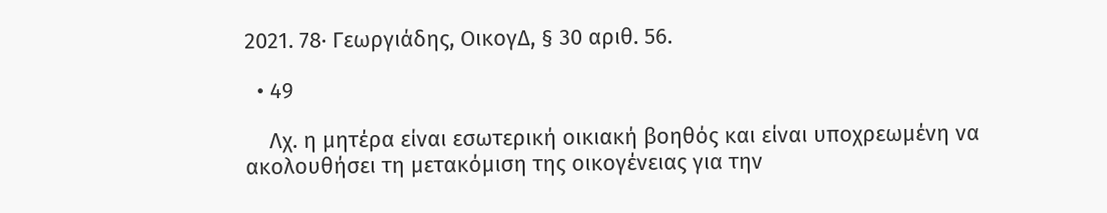2021. 78· Γεωργιάδης, ΟικογΔ, § 30 αριθ. 56.

  • 49

    Λχ. η μητέρα είναι εσωτερική οικιακή βοηθός και είναι υποχρεωμένη να ακολουθήσει τη μετακόμιση της οικογένειας για την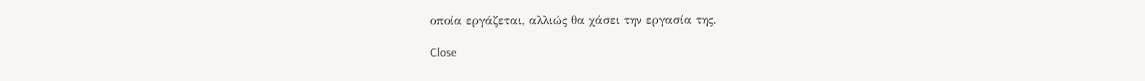οποία εργάζεται, αλλιώς θα χάσει την εργασία της.

Close